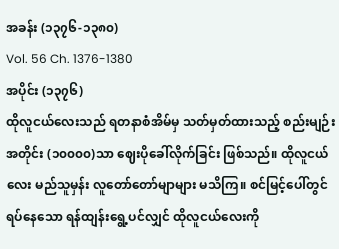အခန်း (၁၃၇၆-၁၃၈၀)
Vol. 56 Ch. 1376-1380
အပိုင်း (၁၃၇၆)
ထိုလူငယ်လေးသည် ရတနာစံအိမ်မှ သတ်မှတ်ထားသည့် စည်းမျဉ်းအတိုင်း (၁၀၀၀၀)သာ ဈေးပိုခေါ်လိုက်ခြင်း ဖြစ်သည်။ ထိုလူငယ်လေး မည်သူမှန်း လူတော်တော်မျာများ မသိကြ။ စင်မြင့်ပေါ်တွင် ရပ်နေသော ရန်ထျန်းရွေ့ပင်လျှင် ထိုလူငယ်လေးကို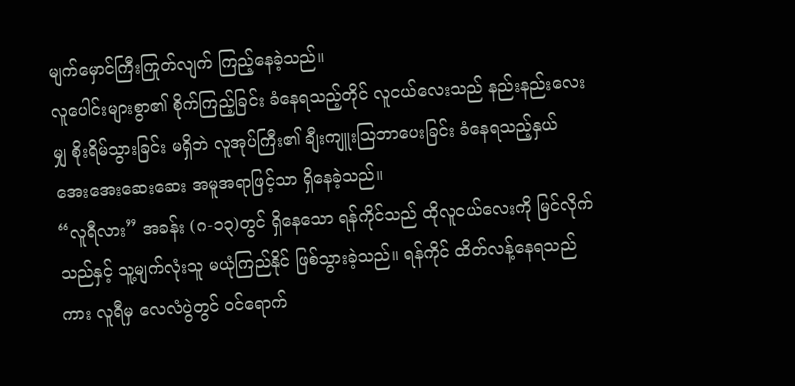မျက်မှောင်ကြီးကြုတ်လျက် ကြည့်နေခဲ့သည်။
လူပေါင်းများစွာ၏ စိုက်ကြည့်ခြင်း ခံနေရသည့်တိုင် လူငယ်လေးသည် နည်းနည်းလေးမျှ စိုးရိမ်သွားခြင်း မရှိဘဲ လူအုပ်ကြီး၏ ချီးကျူးဩဘာပေးခြင်း ခံနေရသည့်နှယ် အေးအေးဆေးဆေး အမူအရာဖြင့်သာ ရှိနေခဲ့သည်။
“လူရီလား” အခန်း (ဂ-၁၃)တွင် ရှိနေသော ရန်ကိုင်သည် ထိုလူငယ်လေးကို မြင်လိုက်သည်နှင့် သူ့မျက်လုံးသူ မယုံကြည်နိုင် ဖြစ်သွားခဲ့သည်။ ရန်ကိုင် ထိတ်လန့်နေရသည်ကား လူရီမှ လေလံပွဲတွင် ဝင်ရောက်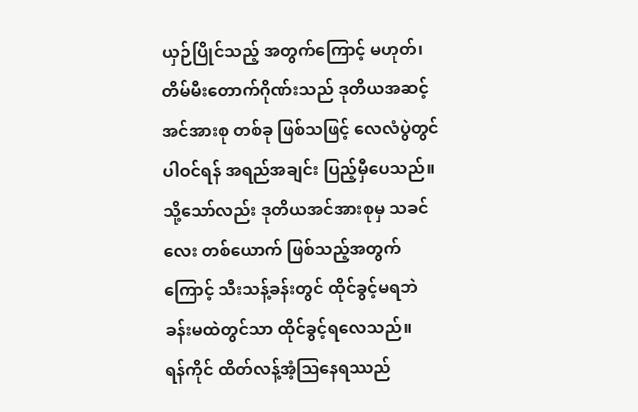ယှဉ်ပြိုင်သည့် အတွက်ကြောင့် မဟုတ်၊ တိမ်မီးတောက်ဂိုဏ်းသည် ဒုတိယအဆင့် အင်အားစု တစ်ခု ဖြစ်သဖြင့် လေလံပွဲတွင် ပါဝင်ရန် အရည်အချင်း ပြည့်မှီပေသည်။ သို့သော်လည်း ဒုတိယအင်အားစုမှ သခင်လေး တစ်ယောက် ဖြစ်သည့်အတွက်ကြောင့် သီးသန့်ခန်းတွင် ထိုင်ခွင့်မရဘဲ ခန်းမထဲတွင်သာ ထိုင်ခွင့်ရလေသည်။
ရန်ကိုင် ထိတ်လန့်အံ့ဩနေရဿည်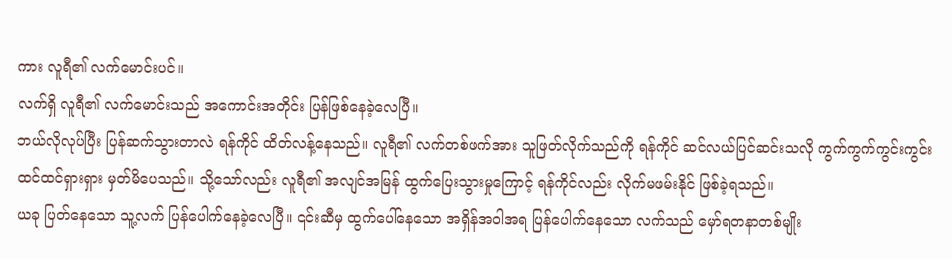ကား လူရီ၏ လက်မောင်းပင်။
လက်ရှိ လူရီ၏ လက်မောင်းသည် အကောင်းအတိုင်း ပြန်ဖြစ်နေခဲ့လေပြီ။
ဘယ်လိုလုပ်ပြီး ပြန်ဆက်သွားတာလဲ ရန်ကိုင် ထိတ်လန့်နေသည်။ လူရီ၏ လက်တစ်ဖက်အား သူဖြတ်လိုက်သည်ကို ရန်ကိုင် ဆင်လယ်ပြင်ဆင်းသလို ကွက်ကွက်ကွင်းကွင်း ထင်ထင်ရှားရှား မှတ်မိပေသည်။ သို့သော်လည်း လူရီ၏ အလျင်အမြန် ထွက်ပြေးသွားမှုကြောင့် ရန်ကိုင်လည်း လိုက်မဖမ်းနိုင် ဖြစ်ခဲ့ရသည်။
ယခု ပြတ်နေသော သူ့လက် ပြန်ပေါက်နေခဲ့လေပြီ။ ၎င်းဆီမှ ထွက်ပေါ်နေသော အရှိန်အဝါအရ ပြန်ပေါက်နေသော လက်သည် မှော်ရတနာတစ်မျိုး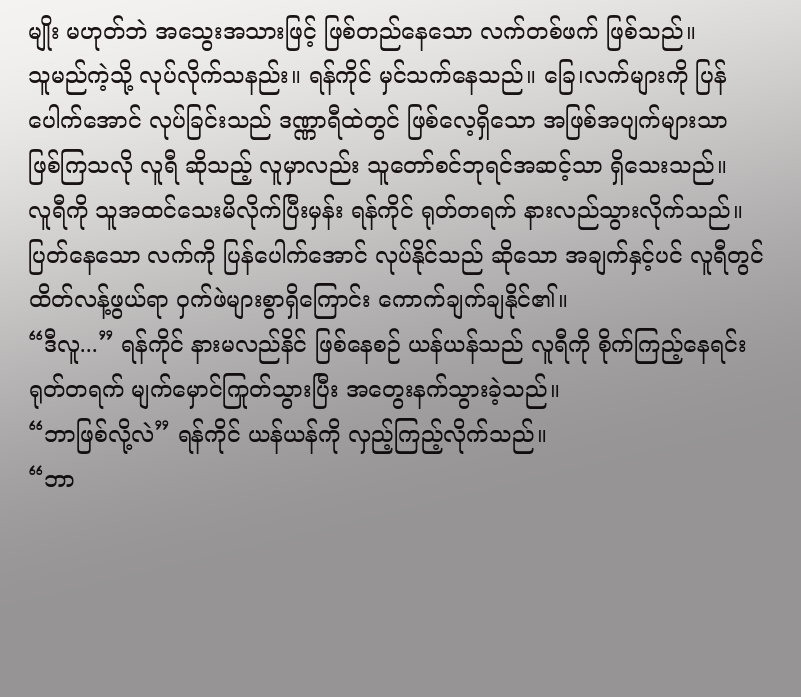မျိုး မဟုတ်ဘဲ အသွေးအသားဖြင့် ဖြစ်တည်နေသော လက်တစ်ဖက် ဖြစ်သည်။
သူမည်ကဲ့သို့ လုပ်လိုက်သနည်း။ ရန်ကိုင် မှင်သက်နေသည်။ ခြေ၊လက်များကို ပြန်ပေါက်အောင် လုပ်ခြင်းသည် ဒဏ္ဏာရီထဲတွင် ဖြစ်လေ့ရှိသော အဖြစ်အပျက်များသာ ဖြစ်ကြသလို လူရီ ဆိုသည့် လူမှာလည်း သူတော်စင်ဘုရင်အဆင့်သာ ရှိသေးသည်။
လူရီကို သူအထင်သေးမိလိုက်ပြီးမှန်း ရန်ကိုင် ရုတ်တရက် နားလည်သွားလိုက်သည်။ ပြတ်နေသော လက်ကို ပြန်ပေါက်အောင် လုပ်နိုင်သည် ဆိုသော အချက်နှင့်ပင် လူရီတွင် ထိတ်လန့်ဖွယ်ရာ ဝှက်ဖဲများစွာရှိကြောင်း ကောက်ချက်ချနိုင်၏။
“ဒီလူ...” ရန်ကိုင် နားမလည်နိင် ဖြစ်နေစဉ် ယန်ယန်သည် လူရီကို စိုက်ကြည့်နေရင်း ရုတ်တရက် မျက်မှောင်ကြုတ်သွားပြီး အတွေးနက်သွားခဲ့သည်။
“ဘာဖြစ်လို့လဲ” ရန်ကိုင် ယန်ယန်ကို လှည့်ကြည့်လိုက်သည်။
“ဘာ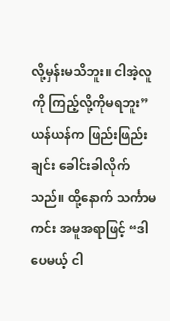လို့မှန်းမသိဘူး။ ငါအဲ့လူကို ကြည့်လို့ကိုမရဘူး” ယန်ယန်က ဖြည်းဖြည်းချင်း ခေါင်းခါလိုက်သည်။ ထို့နောက် သင်္ကာမကင်း အမူအရာဖြင့် “ဒါပေမယ့် ငါ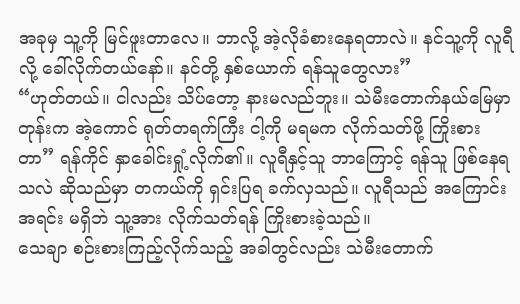အခုမှ သူ့ကို မြင်ဖူးတာလေ။ ဘာလို့ အဲ့လိုခံစားနေရတာလဲ။ နင်သူ့ကို လူရီလို့ ခေါ်လိုက်တယ်နော်။ နင်တို့ နှစ်ယောက် ရန်သူတွေလား”
“ဟုတ်တယ်။ ငါလည်း သိပ်တော့ နားမလည်ဘူး။ သဲမီးတောက်နယ်မြေမှာတုန်းက အဲ့ကောင် ရုတ်တရက်ကြီး ငါ့ကို မရမက လိုက်သတ်ဖို့ ကြိုးစားတာ” ရန်ကိုင် နှာခေါင်းရှုံ့လိုက်၏။ လူရီနှင့်သူ ဘာကြောင့် ရန်သူ ဖြစ်နေရသလဲ ဆိုသည်မှာ တကယ်ကို ရှင်းပြရ ခက်လှသည်။ လူရီသည် အကြောင်းအရင်း မရှိဘဲ သူ့အား လိုက်သတ်ရန် ကြိုးစားခဲ့သည်။
သေချာ စဉ်းစားကြည့်လိုက်သည့် အခါတွင်လည်း သဲမီးတောက်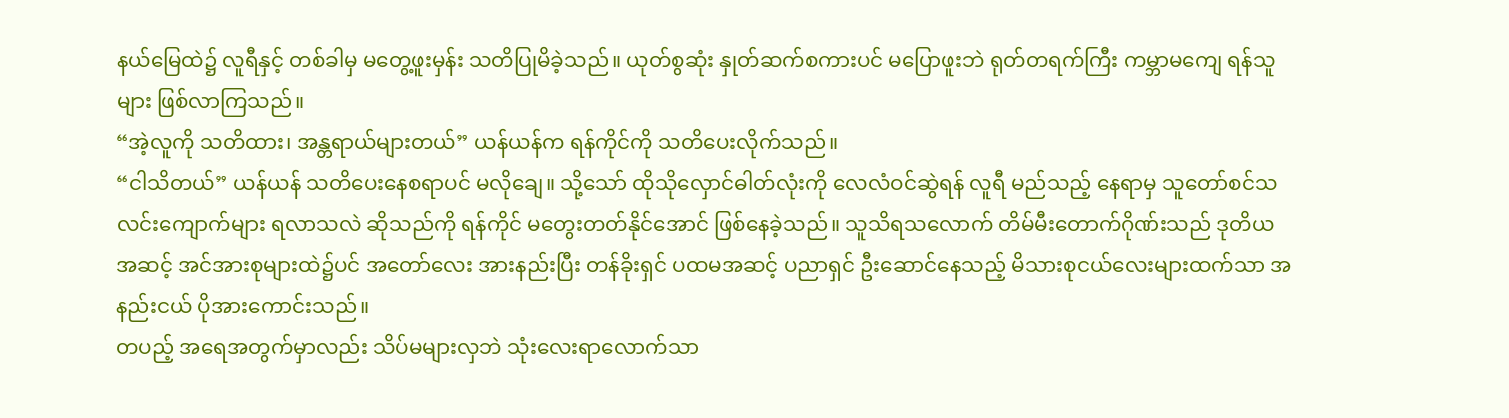နယ်မြေထဲ၌ လူရီနှင့် တစ်ခါမှ မတွေ့ဖူးမှန်း သတိပြုမိခဲ့သည်။ ယုတ်စွဆုံး နှုတ်ဆက်စကားပင် မပြောဖူးဘဲ ရုတ်တရက်ကြီး ကမ္ဘာမကျေ ရန်သူများ ဖြစ်လာကြသည်။
“အဲ့လူကို သတိထား၊ အန္တရာယ်များတယ်” ယန်ယန်က ရန်ကိုင်ကို သတိပေးလိုက်သည်။
“ငါသိတယ်” ယန်ယန် သတိပေးနေစရာပင် မလိုချေ။ သို့သော် ထိုသိုလှောင်ဓါတ်လုံးကို လေလံဝင်ဆွဲရန် လူရီ မည်သည့် နေရာမှ သူတော်စင်သလင်းကျောက်များ ရလာသလဲ ဆိုသည်ကို ရန်ကိုင် မတွေးတတ်နိုင်အောင် ဖြစ်နေခဲ့သည်။ သူသိရသလောက် တိမ်မီးတောက်ဂိုဏ်းသည် ဒုတိယအဆင့် အင်အားစုများထဲ၌ပင် အတော်လေး အားနည်းပြီး တန်ခိုးရှင် ပထမအဆင့် ပညာရှင် ဦးဆောင်နေသည့် မိသားစုငယ်လေးများထက်သာ အနည်းငယ် ပိုအားကောင်းသည်။
တပည့် အရေအတွက်မှာလည်း သိပ်မများလှဘဲ သုံးလေးရာလောက်သာ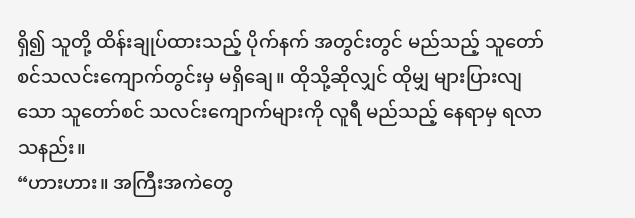ရှိ၍ သူတို့ ထိန်းချုပ်ထားသည့် ပိုက်နက် အတွင်းတွင် မည်သည့် သူတော်စင်သလင်းကျောက်တွင်းမှ မရှိချေ။ ထိုသို့ဆိုလျှင် ထိုမျှ များပြားလျသော သူတော်စင် သလင်းကျောက်များကို လူရီ မည်သည့် နေရာမှ ရလာသနည်း။
“ဟားဟား။ အကြီးအကဲတွေ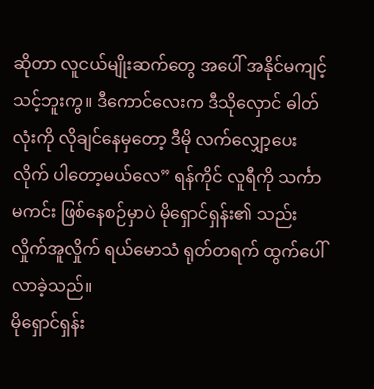ဆိုတာ လူငယ်မျိုးဆက်တွေ အပေါ် အနိုင်မကျင့်သင့်ဘူးကွ။ ဒီကောင်လေးက ဒီသိုလှောင် ဓါတ်လုံးကို လိုချင်နေမှတော့ ဒီမို လက်လျှော့ပေးလိုက် ပါတော့မယ်လေ” ရန်ကိုင် လူရီကို သင်္ကာမကင်း ဖြစ်နေစဉ်မှာပဲ မိုရှောင်ရှန်း၏ သည်းလှိုက်အူလှိုက် ရယ်မောသံ ရုတ်တရက် ထွက်ပေါ်လာခဲ့သည်။
မိုရှောင်ရှန်း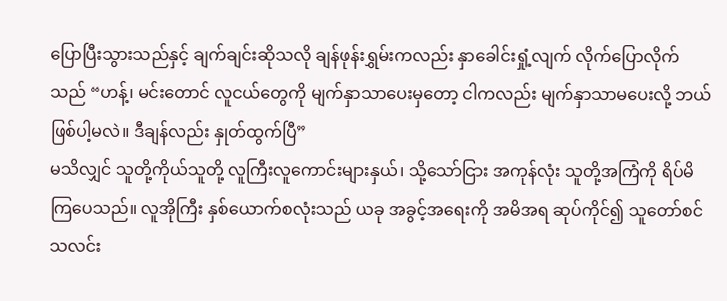ပြောပြီးသွားသည်နှင့် ချက်ချင်းဆိုသလို ချန်ဖုန်းရွှမ်းကလည်း နှာခေါင်းရှုံ့လျက် လိုက်ပြောလိုက်သည် “ဟန့်၊ မင်းတောင် လူငယ်တွေကို မျက်နှာသာပေးမှတော့ ငါကလည်း မျက်နှာသာမပေးလို့ ဘယ်ဖြစ်ပါ့မလဲ။ ဒီချန်လည်း နှုတ်ထွက်ပြီ”
မသိလျှင် သူတို့ကိုယ်သူတို့ လူကြီးလူကောင်းများနှယ်၊ သို့သော်ငြား အကုန်လုံး သူတို့အကြံကို ရိပ်မိကြပေသည်။ လူအိုကြီး နှစ်ယောက်စလုံးသည် ယခု အခွင့်အရေးကို အမိအရ ဆုပ်ကိုင်၍ သူတော်စင်သလင်း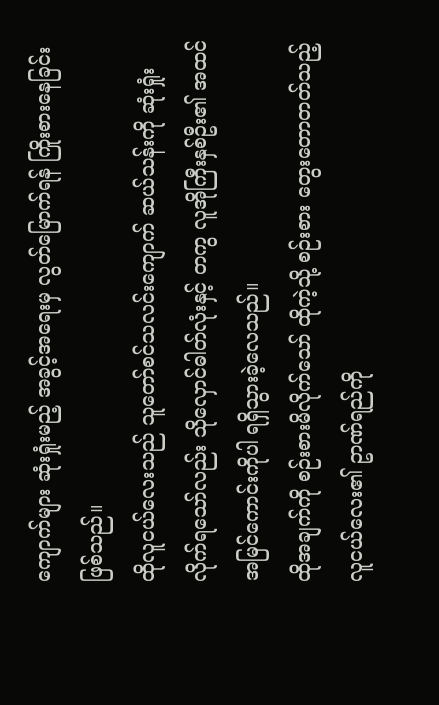ကျောက်များ ဆုံးရှုံးမည့် အခွင့်အရေးမှ လွတ်မြောက်ရန် ကြိုးစားနေခြင်း ဖြစ်သည်။
ထိုလူငယ်လေးသည် သူတော်စင်သလင်းကျောက် ဆယ်သန်းကို ဆုံးရှုံးလိုက်ရသော်လည်း သိုလှောင်ဓါတ်လုံးနှင့် တကွ လူအိုကြီးနှစ်ဦး၏ အထင်အမြင်ကောင်းကိုပါ ရရှိသွားခဲ့လေသည်။
ထိုအချက်ကို စဉ်းစားမိလိုက်သော် ထိုကဲ့သို့ စဉ်းစား တွေးတောတတ်သည့် လူငယ်လေး၏ ဥာဏ်ရည်ကို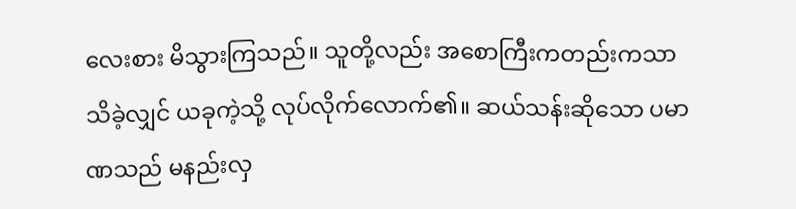လေးစား မိသွားကြသည်။ သူတို့လည်း အစောကြီးကတည်းကသာ သိခဲ့လျှင် ယခုကဲ့သို့ လုပ်လိုက်လောက်၏။ ဆယ်သန်းဆိုသော ပမာဏသည် မနည်းလှ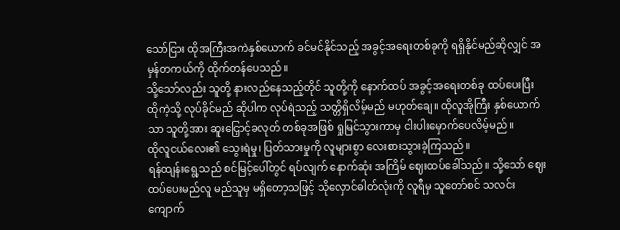သော်ငြား ထိုအကြီးအကဲနှစ်ယောက် ခင်မင်နိုင်သည့် အခွင့်အရေးတစ်ခုကို ရရှိနိုင်မည်ဆိုလျှင် အမှန်တကယ်ကို ထိုက်တန်ပေသည်။
သို့သော်လည်း သူတို့ နားလည်နေသည့်တိုင် သူတို့ကို နောက်ထပ် အခွင့်အရေးတစ်ခု ထပ်ပေးပြီး ထိုကဲ့သို့ လုပ်ခိုင်မည် ဆိုပါက လုပ်ရဲသည့် သတ္တိရှိလိမ့်မည် မဟုတ်ချေ။ ထိုလူအိုကြီး နှစ်ယောက်သာ သူတို့အား ဆူးငြှောင့်ခလုတ် တစ်ခုအဖြစ် ရှုမြင်သွားကာမှ ငါးပါးမှောက်ပေလိမ့်မည်။
ထိုလူငယ်လေး၏ သွေးရဲမှု၊ ပြတ်သားမှုကို လူများစွာ လေးစားသွားခဲ့ကြသည်။
ရန်ထျန်းရွေ့သည် စင်မြင့်ပေါ်တွင် ရပ်လျက် နောက်ဆုံး အကြိမ် ဈေးထပ်ခေါ်သည်။ သို့သော် ဈေးထပ်ပေးမည်လူ မည်သူမှ မရှိတော့သဖြင့် သိုလှောင်ဓါတ်လုံးကို လူရီမှ သူတော်စင် သလင်းကျောက်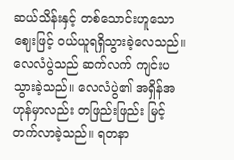ဆယ်သိန်းနှင့် တစ်သောင်းဟူသော ဈေးဖြင့် ဝယ်ယူရရှိသွားခဲ့လေသည်။
လေလံပွဲသည် ဆက်လက် ကျင်းပသွားခဲ့သည်။ လေလံပွဲ၏ အရှိန်အဟုန်မှာလည်း တဖြည်းဖြည်း မြင့်တက်လာခဲ့သည်။ ရတနာ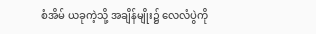စံအိမ် ယခုကဲ့သို့ အချိန်မျိုး၌ လေလံပွဲကို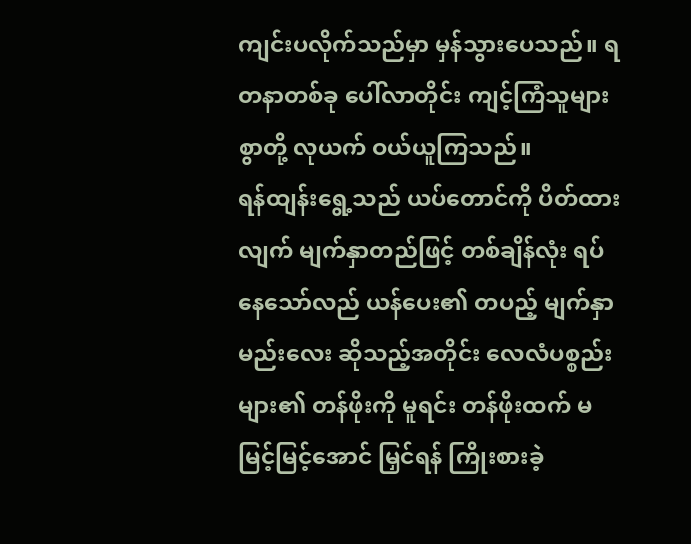ကျင်းပလိုက်သည်မှာ မှန်သွားပေသည်။ ရတနာတစ်ခု ပေါ်လာတိုင်း ကျင့်ကြံသူများစွာတို့ လုယက် ဝယ်ယူကြသည်။
ရန်ထျန်းရွေ့သည် ယပ်တောင်ကို ပိတ်ထားလျက် မျက်နှာတည်ဖြင့် တစ်ချိန်လုံး ရပ်နေသော်လည် ယန်ပေး၏ တပည့် မျက်နှာမည်းလေး ဆိုသည့်အတိုင်း လေလံပစ္စည်းများ၏ တန်ဖိုးကို မူရင်း တန်ဖိုးထက် မမြင့်မြင့်အောင် မြှင်ရန် ကြိုးစားခဲ့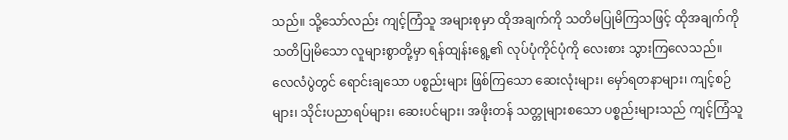သည်။ သို့သော်လည်း ကျင့်ကြံသူ အများစုမှာ ထိုအချက်ကို သတိမပြုမိကြသဖြင့် ထိုအချက်ကို သတိပြုမိသော လူများစွာတို့မှာ ရန်ထျန်းရွေ့၏ လုပ်ပုံကိုင်ပုံကို လေးစား သွားကြလေသည်။
လေလံပွဲတွင် ရောင်းချသော ပစ္စည်းများ ဖြစ်ကြသော ဆေးလုံးများ၊ မှော်ရတနာများ၊ ကျင့်စဉ်များ၊ သိုင်းပညာရပ်များ၊ ဆေးပင်များ၊ အဖိုးတန် သတ္တုများစသော ပစ္စည်းများသည် ကျင့်ကြံသူ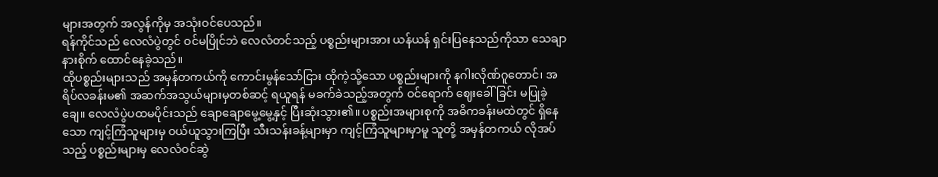များအတွက် အလွန်ကိုမှ အသုံးဝင်ပေသည်။
ရန်ကိုင်သည် လေလံပွဲတွင် ဝင်မပြိုင်ဘဲ လေလံတင်သည့် ပစ္စည်းများအား ယန်ယန် ရှင်းပြနေသည်ကိုသာ သေချာ နားစိုက် ထောင်နေခဲ့သည်။
ထိုပစ္စည်းများသည် အမှန်တကယ်ကို ကောင်းမွန်သော်ငြား ထိုကဲ့သို့သော ပစ္စည်းများကို နဂါးလိုဏ်ဂူတောင်၊ အရိပ်လခန်းမ၏ အဆက်အသွယ်များမှတစ်ဆင့် ရယူရန် မခက်ခဲသည့်အတွက် ဝင်ရောက် ဈေးခေါ်ခြင်း မပြုခဲ့ချေ။ လေလံပွဲပထမပိုင်းသည် ချောချောမွေ့မွေ့နှင့် ပြီးဆုံးသွား၏။ ပစ္စည်းအများစုကို အဓိကခန်းမထဲတွင် ရှိနေသော ကျင့်ကြံသူများမှ ဝယ်ယူသွားကြပြီး သီးသန်းခန့်များမှာ ကျင့်ကြံသူများမှာမူ သူတို့ အမှန်တကယ် လိုအပ်သည့် ပစ္စည်းများမှ လေလံဝင်ဆွဲ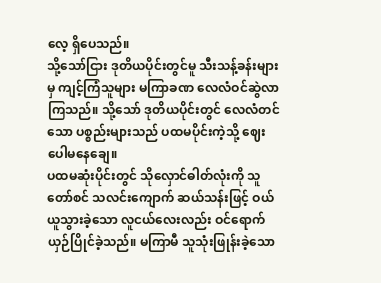လေ့ ရှိပေသည်။
သို့သော်ငြား ဒုတိယပိုင်းတွင်မူ သီးသန့်ခန်းများမှ ကျင့်ကြံသူများ မကြာခဏ လေလံဝင်ဆွဲလာကြသည်။ သို့သော် ဒုတိယပိုင်းတွင် လေလံတင်သော ပစ္စည်းများသည် ပထမပိုင်းကဲ့သို့ ဈေးပေါမနေချေ။
ပထမဆုံးပိုင်းတွင် သိုလှောင်ဓါတ်လုံးကို သူတော်စင် သလင်းကျောက် ဆယ်သန်းဖြင့် ဝယ်ယူသွားခဲ့သော လူငယ်လေးလည်း ဝင်ရောက်ယှဉ်ပြိုင်ခဲ့သည်။ မကြာမီ သူသုံးဖြုန်းခဲ့သော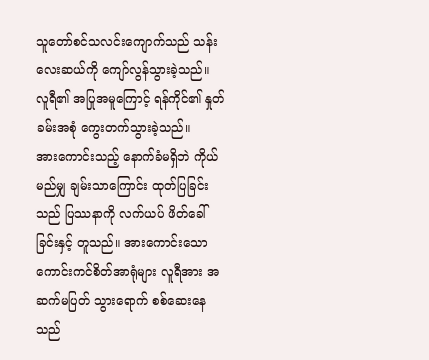သူတော်စင်သလင်းကျောက်သည် သန်းလေးဆယ်ကို ကျော်လွန်သွားခဲ့သည်။
လူရီ၏ အပြုအမူကြောင့် ရန်ကိုင်၏ နှုတ်ခမ်းအစုံ ကွေးတက်သွားခဲ့သည်။
အားကောင်းသည့် နောက်ခံမရှိဘဲ ကိုယ်မည်မျှ ချမ်းသာကြောင်း ထုတ်ပြခြင်းသည် ပြဿနာကို လက်ယပ် ဖိတ်ခေါ်ခြင်းနှင့် တူသည်။ အားကောင်းသော ကောင်းကင်စိတ်အာရုံများ လူရီအား အဆက်မပြတ် သွားရောက် စစ်ဆေးနေသည်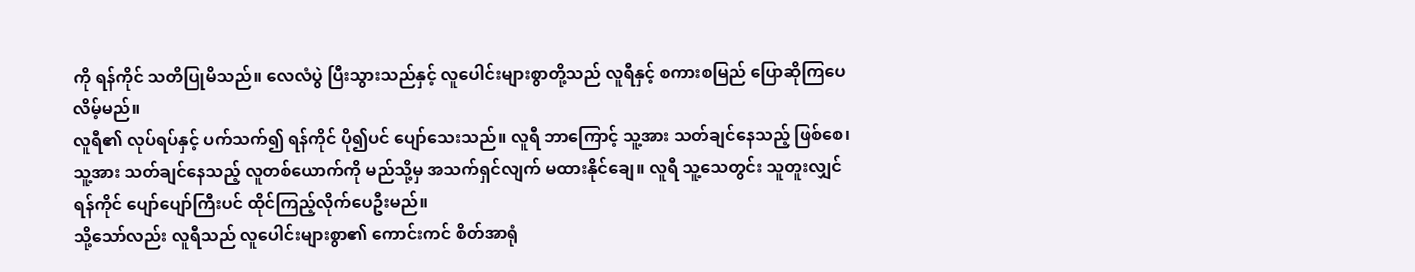ကို ရန်ကိုင် သတိပြုမိသည်။ လေလံပွဲ ပြီးသွားသည်နှင့် လူပေါင်းများစွာတို့သည် လူရီနှင့် စကားစမြည် ပြောဆိုကြပေလိမ့်မည်။
လူရီ၏ လုပ်ရပ်နှင့် ပက်သက်၍ ရန်ကိုင် ပို၍ပင် ပျော်သေးသည်။ လူရီ ဘာကြောင့် သူ့အား သတ်ချင်နေသည့် ဖြစ်စေ၊ သူ့အား သတ်ချင်နေသည့် လူတစ်ယောက်ကို မည်သို့မှ အသက်ရှင်လျက် မထားနိုင်ချေ။ လူရီ သူ့သေတွင်း သူတူးလျှင် ရန်ကိုင် ပျော်ပျော်ကြီးပင် ထိုင်ကြည့်လိုက်ပေဦးမည်။
သို့သော်လည်း လူရီသည် လူပေါင်းများစွာ၏ ကောင်းကင် စိတ်အာရုံ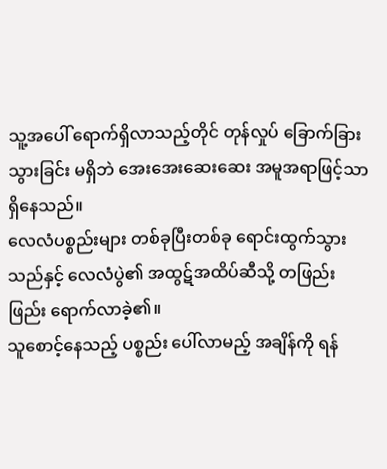သူ့အပေါ် ရောက်ရှိလာသည့်တိုင် တုန်လှုပ် ခြောက်ခြားသွားခြင်း မရှိဘဲ အေးအေးဆေးဆေး အမူအရာဖြင့်သာ ရှိနေသည်။
လေလံပစ္စည်းများ တစ်ခုပြီးတစ်ခု ရောင်းထွက်သွားသည်နှင့် လေလံပွဲ၏ အထွဋ်အထိပ်ဆီသို့ တဖြည်းဖြည်း ရောက်လာခဲ့၏။
သူစောင့်နေသည့် ပစ္စည်း ပေါ်လာမည့် အချိန်ကို ရန်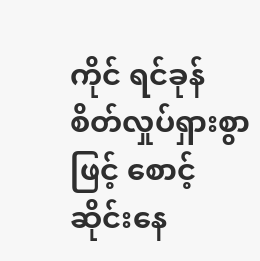ကိုင် ရင်ခုန် စိတ်လှုပ်ရှားစွာဖြင့် စောင့်ဆိုင်းနေ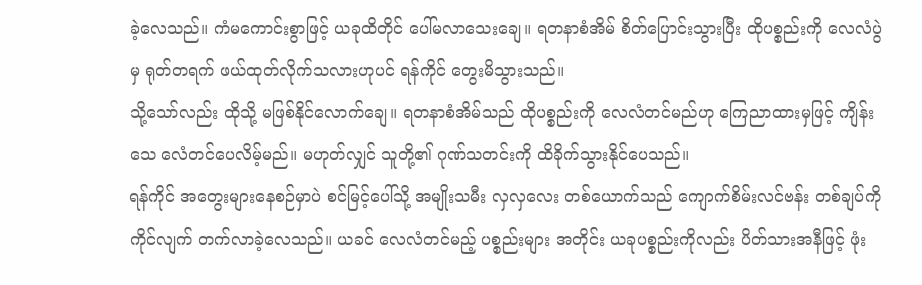ခဲ့လေသည်။ ကံမကောင်းစွာဖြင့် ယခုထိတိုင် ပေါ်မလာသေးချေ။ ရတနာစံအိမ် စိတ်ပြောင်းသွားပြီး ထိုပစ္စည်းကို လေလံပွဲမှ ရုတ်တရက် ဖယ်ထုတ်လိုက်သလားဟုပင် ရန်ကိုင် တွေးမိသွားသည်။
သို့သော်လည်း ထိုသို့ မဖြစ်နိုင်လောက်ချေ။ ရတနာစံအိမ်သည် ထိုပစ္စည်းကို လေလံတင်မည်ဟု ကြေညာထားမှဖြင့် ကျိန်းသေ လေံတင်ပေလိမ့်မည်။ မဟုတ်လျှင် သူတို့၏ ဂုဏ်သတင်းကို ထိခိုက်သွားနိုင်ပေသည်။
ရန်ကိုင် အတွေးများနေစဉ်မှာပဲ စင်မြင့်ပေါ်သို့ အမျိုးသမီး လှလှလေး တစ်ယောက်သည် ကျောက်စိမ်းလင်ဗန်း တစ်ချပ်ကို ကိုင်လျက် တက်လာခဲ့လေသည်။ ယခင် လေလံတင်မည့် ပစ္စည်းများ အတိုင်း ယခုပစ္စည်းကိုလည်း ပိတ်သားအနီဖြင့် ဖုံး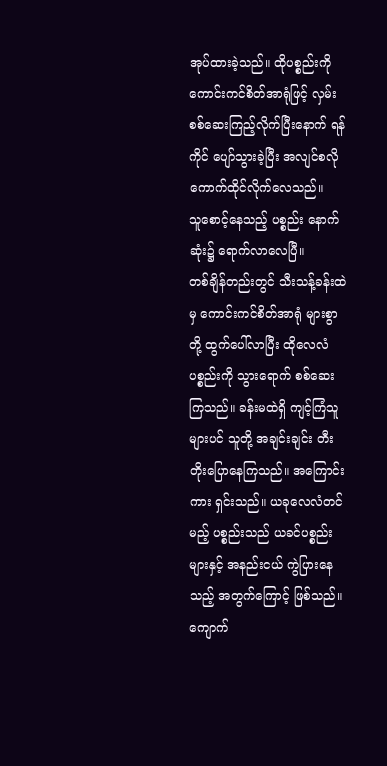အုပ်ထားခဲ့သည်။ ထိုပစ္စည်းကို ကောင်းကင်စိတ်အာရုံဖြင့် လှမ်းစစ်ဆေးကြည့်လိုက်ပြီးနောက် ရန်ကိုင် ပျော်သွားခဲ့ပြီး အလျင်စလို ကောက်ထိုင်လိုက်လေသည်။
သူစောင့်နေသည့် ပစ္စည်း နောက်ဆုံး၌ ရောက်လာလေပြီ။
တစ်ချိန်တည်းတွင် သီးသန့်ခန်းထဲမှ ကောင်းကင်စိတ်အာရုံ များစွာတို့ ထွက်ပေါ်လာပြီး ထိုလေလံပစ္စည်းကို သွားရောက် စစ်ဆေးကြသည်။ ခန်းမထဲရှိ ကျင့်ကြံသူများပင် သူတို့ အချင်းချင်း တီးတိုးပြောနေကြသည်။ အကြောင်းကား ရှင်းသည်။ ယခုလေလံတင်မည့် ပစ္စည်းသည် ယခင်ပစ္စည်းများနှင့် အနည်းငယ် ကွဲပြားနေသည့် အတွက်ကြောင့် ဖြစ်သည်။ ကျောက်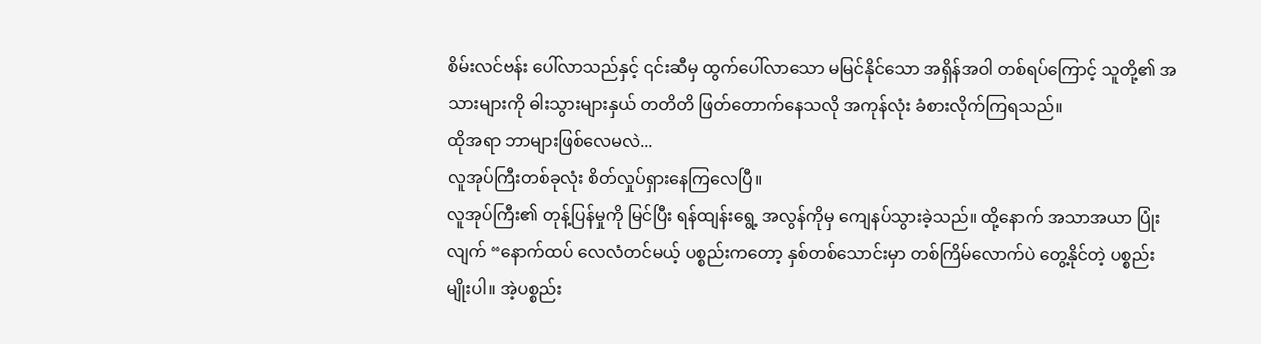စိမ်းလင်ဗန်း ပေါ်လာသည်နှင့် ၎င်းဆီမှ ထွက်ပေါ်လာသော မမြင်နိုင်သော အရှိန်အဝါ တစ်ရပ်ကြောင့် သူတို့၏ အသားများကို ဓါးသွားများနှယ် တတိတိ ဖြတ်တောက်နေသလို အကုန်လုံး ခံစားလိုက်ကြရသည်။
ထိုအရာ ဘာများဖြစ်လေမလဲ...
လူအုပ်ကြီးတစ်ခုလုံး စိတ်လှုပ်ရှားနေကြလေပြီ။
လူအုပ်ကြီး၏ တုန့်ပြန်မှုကို မြင်ပြီး ရန်ထျန်းရွေ့ အလွန်ကိုမှ ကျေနပ်သွားခဲ့သည်။ ထို့နောက် အသာအယာ ပြုံးလျက် “နောက်ထပ် လေလံတင်မယ့် ပစ္စည်းကတော့ နှစ်တစ်သောင်းမှာ တစ်ကြိမ်လောက်ပဲ တွေ့နိုင်တဲ့ ပစ္စည်းမျိုးပါ။ အဲ့ပစ္စည်း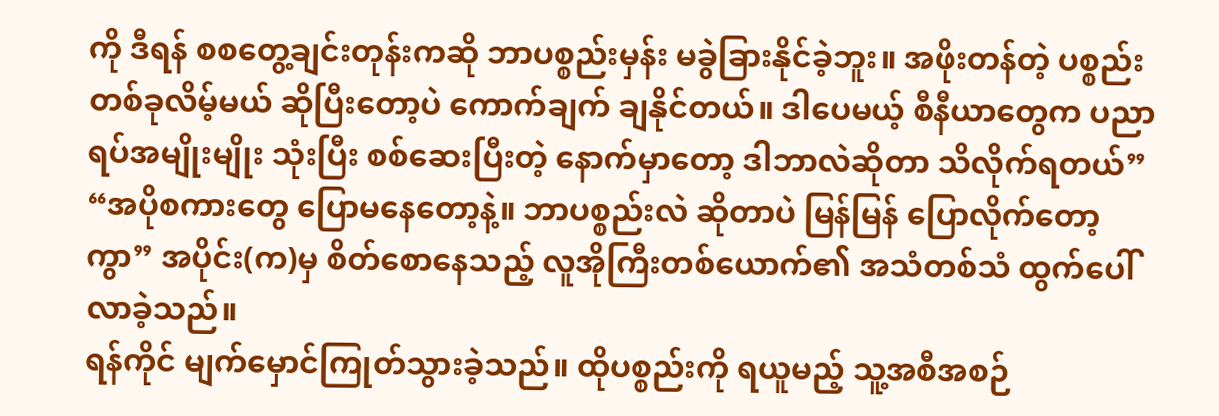ကို ဒီရန် စစတွေ့ချင်းတုန်းကဆို ဘာပစ္စည်းမှန်း မခွဲခြားနိုင်ခဲ့ဘူး။ အဖိုးတန်တဲ့ ပစ္စည်းတစ်ခုလိမ့်မယ် ဆိုပြီးတော့ပဲ ကောက်ချက် ချနိုင်တယ်။ ဒါပေမယ့် စီနီယာတွေက ပညာရပ်အမျိုးမျိုး သုံးပြီး စစ်ဆေးပြီးတဲ့ နောက်မှာတော့ ဒါဘာလဲဆိုတာ သိလိုက်ရတယ်”
“အပိုစကားတွေ ပြောမနေတော့နဲ့။ ဘာပစ္စည်းလဲ ဆိုတာပဲ မြန်မြန် ပြောလိုက်တော့ကွာ” အပိုင်း(က)မှ စိတ်စောနေသည့် လူအိုကြီးတစ်ယောက်၏ အသံတစ်သံ ထွက်ပေါ်လာခဲ့သည်။
ရန်ကိုင် မျက်မှောင်ကြုတ်သွားခဲ့သည်။ ထိုပစ္စည်းကို ရယူမည့် သူ့အစီအစဉ်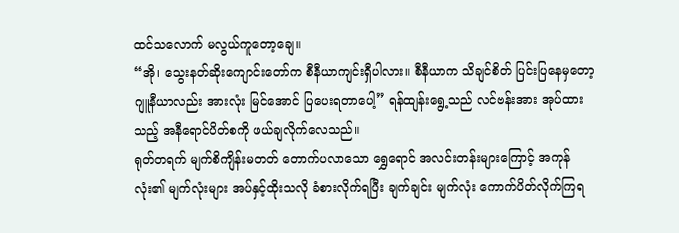ထင်သလောက် မလွယ်ကူတော့ချေ။
“အို၊ သွေးနတ်ဆိုးကျောင်းတော်က စီနီယာကျင်းရှီပါလား။ စီနီယာက သိချင်စိတ် ပြင်းပြနေမှတော့ ဂျူနီယာလည်း အားလုံး မြင်အောင် ပြပေးရတာပေါ့” ရန်ထျန်းရွေ့သည် လင်ဗန်းအား အုပ်ထားသည့် အနီရောင်ပိတ်စကို ဖယ်ချလိုက်လေသည်။
ရုတ်တရက် မျက်စိကျိန်းမတတ် တောက်ပလာသော ရွှေရောင် အလင်းတန်းများကြောင့် အကုန်လုံး၏ မျက်လုံးများ အပ်နှင့်ထိုးသလို ခံစားလိုက်ရပြီး ချက်ချင်း မျက်လုံး ကောက်ပိတ်လိုက်ကြရ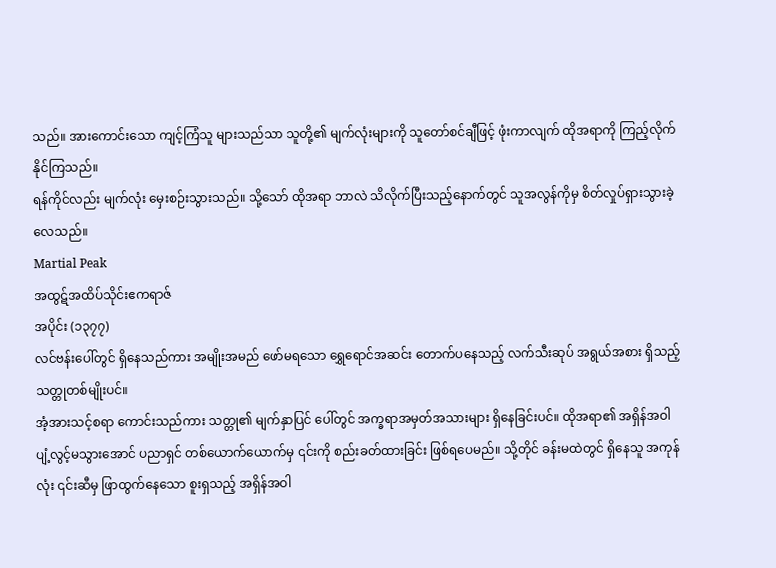သည်။ အားကောင်းသော ကျင့်ကြံသူ များသည်သာ သူတို့၏ မျက်လုံးများကို သူတော်စင်ချီဖြင့် ဖုံးကာလျက် ထိုအရာကို ကြည့်လိုက်နိုင်ကြသည်။
ရန်ကိုင်လည်း မျက်လုံး မှေးစဉ်းသွားသည်။ သို့သော် ထိုအရာ ဘာလဲ သိလိုက်ပြီးသည့်နောက်တွင် သူအလွန်ကိုမှ စိတ်လှုပ်ရှားသွားခဲ့လေသည်။
Martial Peak
အထွဋ်အထိပ်သိုင်းဧကရာဇ်
အပိုင်း (၁၃၇၇)
လင်ဗန်းပေါ်တွင် ရှိနေသည်ကား အမျိုးအမည် ဖော်မရသော ရွှေရောင်အဆင်း တောက်ပနေသည့် လက်သီးဆုပ် အရွယ်အစား ရှိသည့် သတ္တုတစ်မျိုးပင်။
အံ့အားသင့်စရာ ကောင်းသည်ကား သတ္တု၏ မျက်နှာပြင် ပေါ်တွင် အက္ခရာအမှတ်အသားများ ရှိနေခြင်းပင်။ ထိုအရာ၏ အရှိန်အဝါ ပျံ့လွင့်မသွားအောင် ပညာရှင် တစ်ယောက်ယောက်မှ ၎င်းကို စည်းခတ်ထားခြင်း ဖြစ်ရပေမည်။ သို့တိုင် ခန်းမထဲတွင် ရှိနေသူ အကုန်လုံး ၎င်းဆီမှ ဖြာထွက်နေသော စူးရှသည့် အရှိန်အဝါ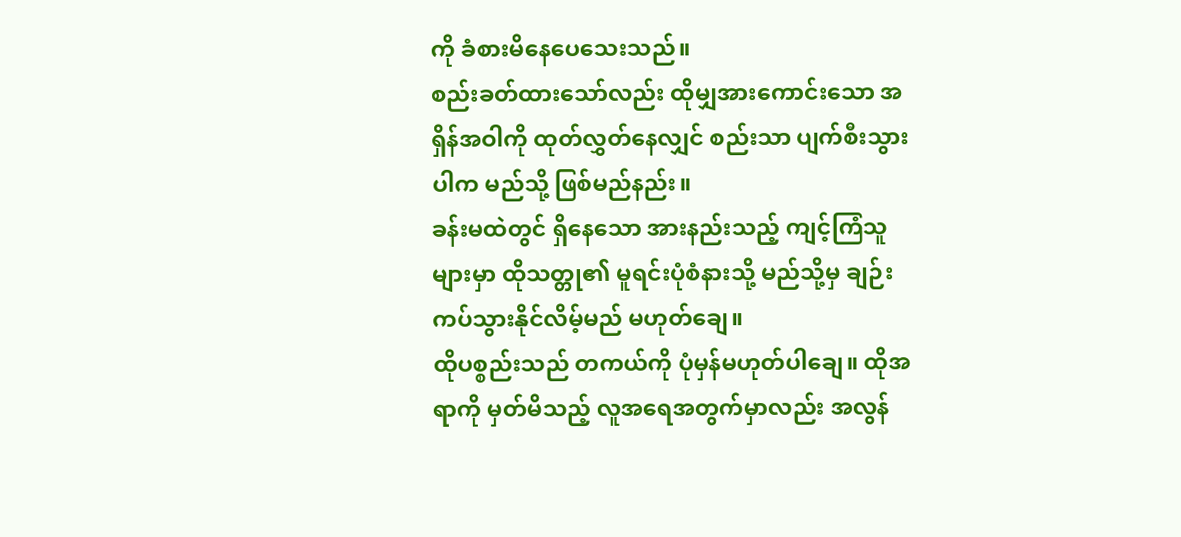ကို ခံစားမိနေပေသေးသည်။
စည်းခတ်ထားသော်လည်း ထိုမျှအားကောင်းသော အရှိန်အဝါကို ထုတ်လွှတ်နေလျှင် စည်းသာ ပျက်စီးသွားပါက မည်သို့ ဖြစ်မည်နည်း။
ခန်းမထဲတွင် ရှိနေသော အားနည်းသည့် ကျင့်ကြံသူများမှာ ထိုသတ္တု၏ မူရင်းပုံစံနားသို့ မည်သို့မှ ချဉ်းကပ်သွားနိုင်လိမ့်မည် မဟုတ်ချေ။
ထိုပစ္စည်းသည် တကယ်ကို ပုံမှန်မဟုတ်ပါချေ။ ထိုအရာကို မှတ်မိသည့် လူအရေအတွက်မှာလည်း အလွန်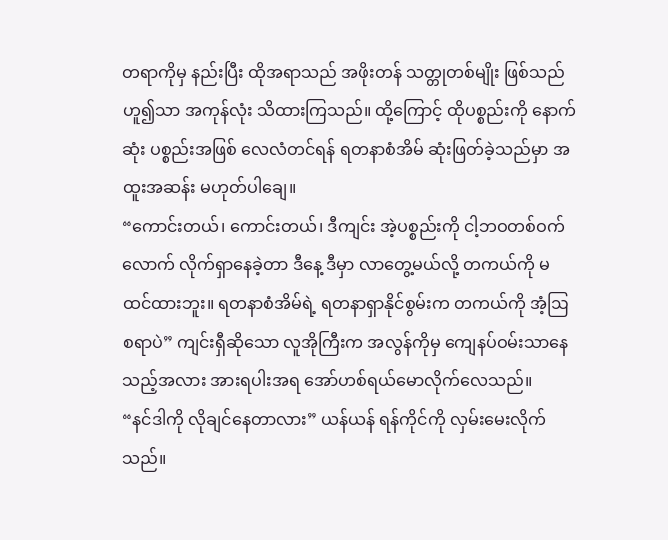တရာကိုမှ နည်းပြီး ထိုအရာသည် အဖိုးတန် သတ္တုတစ်မျိုး ဖြစ်သည်ဟူ၍သာ အကုန်လုံး သိထားကြသည်။ ထို့ကြောင့် ထိုပစ္စည်းကို နောက်ဆုံး ပစ္စည်းအဖြစ် လေလံတင်ရန် ရတနာစံအိမ် ဆုံးဖြတ်ခဲ့သည်မှာ အထူးအဆန်း မဟုတ်ပါချေ။
“ကောင်းတယ်၊ ကောင်းတယ်၊ ဒီကျင်း အဲ့ပစ္စည်းကို ငါ့ဘဝတစ်ဝက်လောက် လိုက်ရှာနေခဲ့တာ ဒီနေ့ ဒီမှာ လာတွေ့မယ်လို့ တကယ်ကို မထင်ထားဘူး။ ရတနာစံအိမ်ရဲ့ ရတနာရှာနိုင်စွမ်းက တကယ်ကို အံ့ဩစရာပဲ” ကျင်းရှီဆိုသော လူအိုကြီးက အလွန်ကိုမှ ကျေနပ်ဝမ်းသာနေသည့်အလား အားရပါးအရ အော်ဟစ်ရယ်မောလိုက်လေသည်။
“နင်ဒါကို လိုချင်နေတာလား” ယန်ယန် ရန်ကိုင်ကို လှမ်းမေးလိုက်သည်။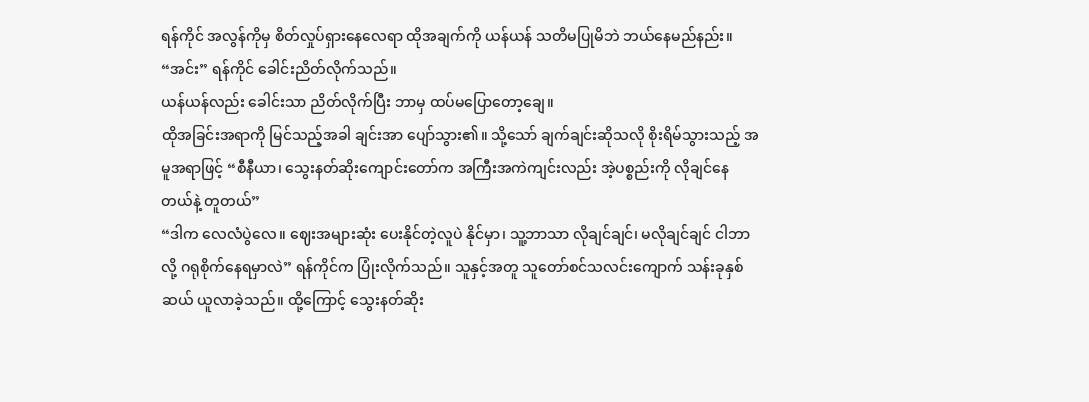ရန်ကိုင် အလွန်ကိုမှ စိတ်လှုပ်ရှားနေလေရာ ထိုအချက်ကို ယန်ယန် သတိမပြုမိဘဲ ဘယ်နေမည်နည်း။
“အင်း” ရန်ကိုင် ခေါင်းညိတ်လိုက်သည်။
ယန်ယန်လည်း ခေါင်းသာ ညိတ်လိုက်ပြီး ဘာမှ ထပ်မပြောတော့ချေ။
ထိုအခြင်းအရာကို မြင်သည့်အခါ ချင်းအာ ပျော်သွား၏။ သို့သော် ချက်ချင်းဆိုသလို စိုးရိမ်သွားသည့် အမူအရာဖြင့် “စီနီယာ၊ သွေးနတ်ဆိုးကျောင်းတော်က အကြီးအကဲကျင်းလည်း အဲ့ပစ္စည်းကို လိုချင်နေတယ်နဲ့ တူတယ်”
“ဒါက လေလံပွဲလေ။ ဈေးအများဆုံး ပေးနိုင်တဲ့လူပဲ နိုင်မှာ၊ သူ့ဘာသာ လိုချင်ချင်၊ မလိုချင်ချင် ငါဘာလို့ ဂရုစိုက်နေရမှာလဲ” ရန်ကိုင်က ပြုံးလိုက်သည်။ သူနှင့်အတူ သူတော်စင်သလင်းကျောက် သန်းခုနှစ်ဆယ် ယူလာခဲ့သည်။ ထို့ကြောင့် သွေးနတ်ဆိုး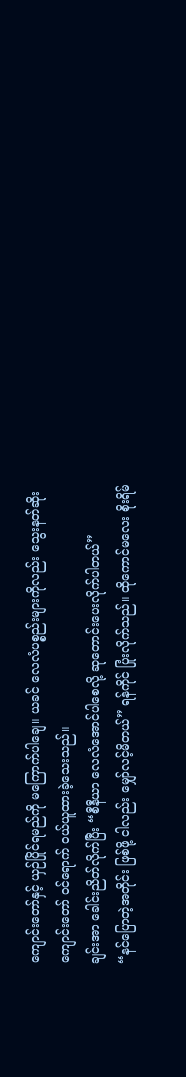ကျောင်းတော်နှင့် ယှဉ်ပြိုင်ရမည်ကို မကြောက်ပါချေ။ ယခင် လေလံပစ္စည်းများကိုလည်း သွေးနတ်ဆိုး ကျောင်းတော် ဝင်ရောက် ဝယ်ယူထားခဲ့သေးသည်။
ချင်းအာ ခေါင်းညိတ်လိုက်ပြီး “စီနီယာ လေလံအောင်ပါစေလို့ ဆုတောင်းပေးလိုက်ပါတယ်”
“နင်ပြောတဲ့အတိုင်း ဖြစ်ဖို့ ငါလည်း မျှော်လင့်မိတယ်” ရန်ကိုင် ပြုံးလိုက်သည်။ ထိုကောင်မလေး စိုးရိမ်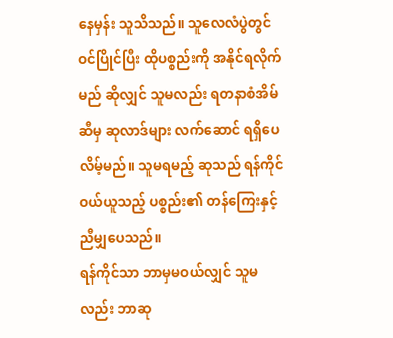နေမှန်း သူသိသည်။ သူလေလံပွဲတွင် ဝင်ပြိုင်ပြီး ထိုပစ္စည်းကို အနိုင်ရလိုက်မည် ဆိုလျှင် သူမလည်း ရတနာစံအိမ်ဆီမှ ဆုလာဒ်များ လက်ဆောင် ရရှိပေလိမ့်မည်။ သူမရမည့် ဆုသည် ရန်ကိုင် ဝယ်ယူသည့် ပစ္စည်း၏ တန်ကြေးနှင့် ညီမျှပေသည်။
ရန်ကိုင်သာ ဘာမှမဝယ်လျှင် သူမလည်း ဘာဆု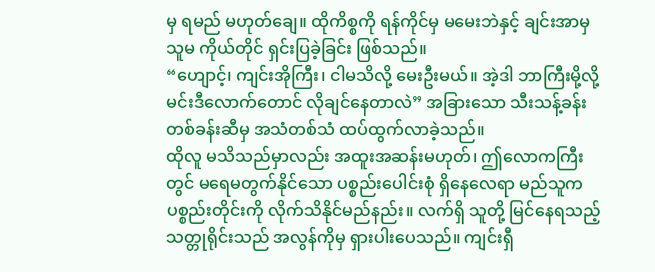မှ ရမည် မဟုတ်ချေ။ ထိုကိစ္စကို ရန်ကိုင်မှ မမေးဘဲနှင့် ချင်းအာမှ သူမ ကိုယ်တိုင် ရှင်းပြခဲ့ခြင်း ဖြစ်သည်။
“ဟျောင့်၊ ကျင်းအိုကြီး၊ ငါမသိလို့ မေးဦးမယ်။ အဲ့ဒါ ဘာကြီးမို့လို့ မင်းဒီလောက်တောင် လိုချင်နေတာလဲ” အခြားသော သီးသန့်ခန်းတစ်ခန်းဆီမှ အသံတစ်သံ ထပ်ထွက်လာခဲ့သည်။
ထိုလူ မသိသည်မှာလည်း အထူးအဆန်းမဟုတ်၊ ဤလောကကြီးတွင် မရေမတွက်နိုင်သော ပစ္စည်းပေါင်းစုံ ရှိနေလေရာ မည်သူက ပစ္စည်းတိုင်းကို လိုက်သိနိုင်မည်နည်း။ လက်ရှိ သူတို့ မြင်နေရသည့် သတ္တုရိုင်းသည် အလွန်ကိုမှ ရှားပါးပေသည်။ ကျင်းရှီ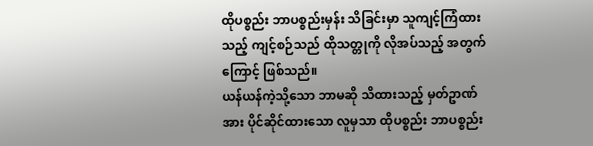ထိုပစ္စည်း ဘာပစ္စည်းမှန်း သိခြင်းမှာ သူကျင့်ကြံထားသည့် ကျင့်စဉ်သည် ထိုသတ္တုကို လိုအပ်သည့် အတွက်ကြောင့် ဖြစ်သည်။
ယန်ယန်ကဲ့သို့သော ဘာမဆို သိထားသည့် မှတ်ဥာဏ်အား ပိုင်ဆိုင်ထားသော လူမှသာ ထိုပစ္စည်း ဘာပစ္စည်း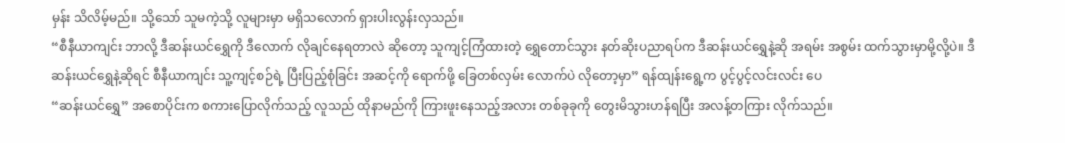မှန်း သိလိမ့်မည်။ သို့သော် သူမကဲ့သို့ လူများမှာ မရှိသလောက် ရှားပါးလွန်းလှသည်။
“စီနီယာကျင်း ဘာလို့ ဒီဆန်းယင်ရွှေကို ဒီလောက် လိုချင်နေရတာလဲ ဆိုတော့ သူကျင့်ကြံထားတဲ့ ရွှေတောင်သွား နတ်ဆိုးပညာရပ်က ဒီဆန်းယင်ရွှေနဲ့ဆို အရမ်း အစွမ်း ထက်သွားမှာမို့လို့ပဲ။ ဒီဆန်းယင်ရွှေနဲ့ဆိုရင် စီနီယာကျင်း သူ့ကျင့်စဉ်ရဲ့ ပြီးပြည့်စုံခြင်း အဆင့်ကို ရောက်ဖို့ ခြေတစ်လှမ်း လောက်ပဲ လိုတော့မှာ” ရန်ထျန်းရွေ့က ပွင့်ပွင့်လင်းလင်း ပေ
“ဆန်းယင်ရွှေ” အစောပိုင်းက စကားပြောလိုက်သည့် လူသည် ထိုနာမည်ကို ကြားဖူးနေသည့်အလား တစ်ခုခုကို တွေးမိသွားဟန်ရပြီး အလန့်တကြား လိုက်သည်။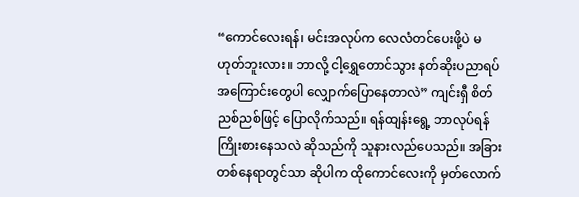“ကောင်လေးရန်၊ မင်းအလုပ်က လေလံတင်ပေးဖို့ပဲ မဟုတ်ဘူးလား။ ဘာလို့ ငါ့ရွှေတောင်သွား နတ်ဆိုးပညာရပ် အကြောင်းတွေပါ လျှောက်ပြောနေတာလဲ” ကျင်းရှီ စိတ်ညစ်ညစ်ဖြင့် ပြောလိုက်သည်။ ရန်ထျန်းရွေ့ ဘာလုပ်ရန် ကြိုးစားနေသလဲ ဆိုသည်ကို သူနားလည်ပေသည်။ အခြား တစ်နေရာတွင်သာ ဆိုပါက ထိုကောင်လေးကို မှတ်လောက်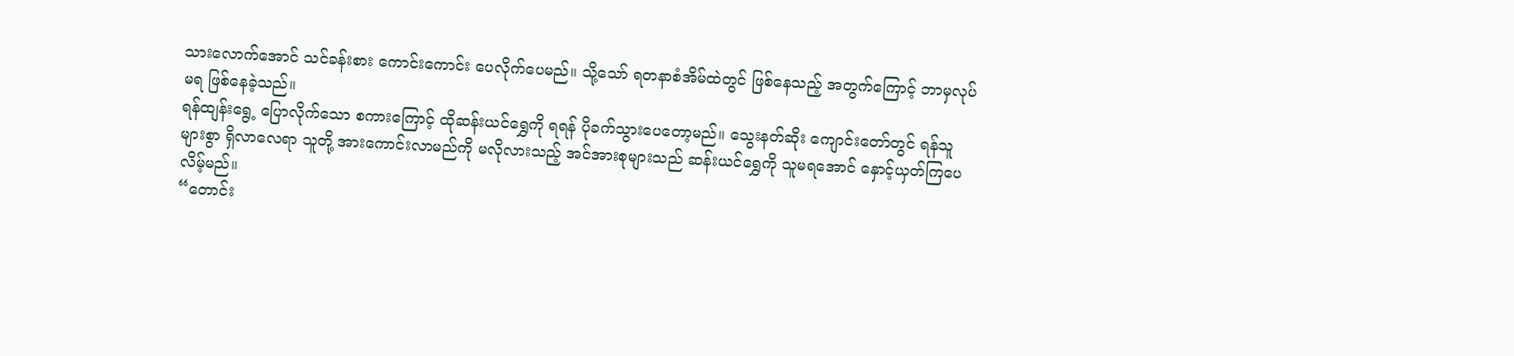သားလောက်အောင် သင်ခန်းစား ကောင်းကောင်း ပေလိုက်ပေမည်။ သို့သော် ရတနာစံအိမ်ထဲတွင် ဖြစ်နေသည့် အတွက်ကြောင့် ဘာမှလုပ်မရ ဖြစ်နေခဲ့သည်။
ရန်ထျန်းရွေ့ ပြောလိုက်သော စကားကြောင့် ထိုဆန်းယင်ရွှေကို ရရန် ပိုခက်သွားပေတော့မည်။ သွေးနတ်ဆိုး ကျောင်းတော်တွင် ရန်သူများစွာ ရှိလာလေရာ သူတို့ အားကောင်းလာမည်ကို မလိုလားသည့် အင်အားစုများသည် ဆန်းယင်ရွှေကို သူမရအောင် နှောင့်ယှတ်ကြပေလိမ့်မည်။
“တောင်း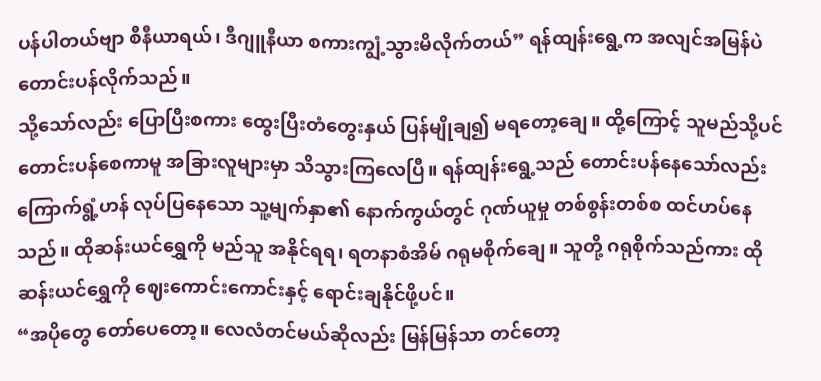ပန်ပါတယ်ဗျာ စီနီယာရယ်၊ ဒီဂျူနီယာ စကားကျွံ့သွားမိလိုက်တယ်” ရန်ထျန်းရွေ့က အလျင်အမြန်ပဲ တောင်းပန်လိုက်သည်။
သို့သော်လည်း ပြောပြီးစကား ထွေးပြီးတံတွေးနှယ် ပြန်မျိုချ၍ မရတော့ချေ။ ထို့ကြောင့် သူမည်သို့ပင် တောင်းပန်စေကာမူ အခြားလူများမှာ သိသွားကြလေပြီ။ ရန်ထျန်းရွေ့သည် တောင်းပန်နေသော်လည်း ကြောက်ရွံ့ဟန် လုပ်ပြနေသော သူ့မျက်နှာ၏ နောက်ကွယ်တွင် ဂုဏ်ယူမှု တစ်စွန်းတစ်စ ထင်ဟပ်နေသည်။ ထိုဆန်းယင်ရွှေကို မည်သူ အနိုင်ရရ၊ ရတနာစံအိမ် ဂရုမစိုက်ချေ။ သူတို့ ဂရုစိုက်သည်ကား ထိုဆန်းယင်ရွှေကို ဈေးကောင်းကောင်းနှင့် ရောင်းချနိုင်ဖို့ပင်။
“အပိုတွေ တော်ပေတော့။ လေလံတင်မယ်ဆိုလည်း မြန်မြန်သာ တင်တော့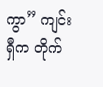ကွာ” ကျင်းရှီက တိုက်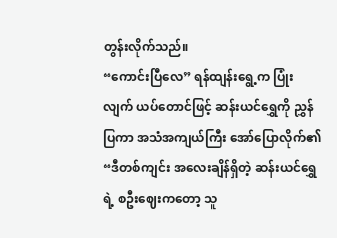တွန်းလိုက်သည်။
“ကောင်းပြီလေ” ရန်ထျန်းရွေ့က ပြုံးလျက် ယပ်တောင်ဖြင့် ဆန်းယင်ရွှေကို ညွှန်ပြကာ အသံအကျယ်ကြီး အော်ပြောလိုက်၏ “ဒီတစ်ကျင်း အလေးချိန်ရှိတဲ့ ဆန်းယင်ရွှေရဲ့ စဦးဈေးကတော့ သူ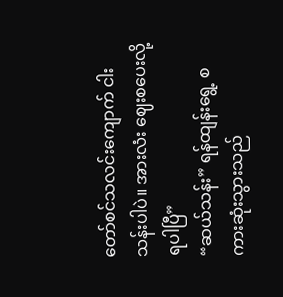တော်စင်သလင်းကျောက် ငါးသန်းပါပဲ။ အားလံး ဈေးစပေးလို့ ရပါပြီ”
“ဆယ်သန်း” ရန်ထျန်းရွေ့ စကားဆုံးသွားသည်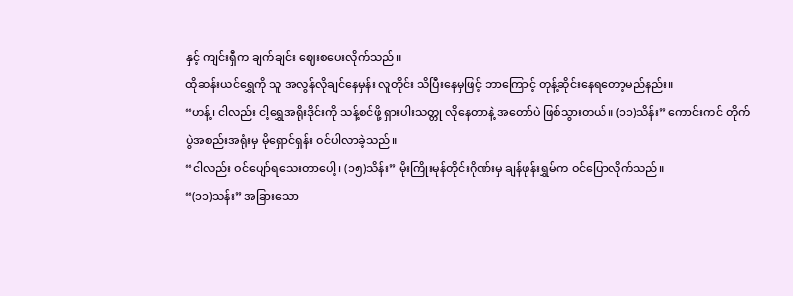နှင့် ကျင်းရှီက ချက်ချင်း ဈေးစပေးလိုက်သည်။
ထိုဆန်းယင်ရွှေကို သူ အလွန်လိုချင်နေမှန်း လူတိုင်း သိပြီးနေမှဖြင့် ဘာကြောင့် တုန့်ဆိုင်းနေရတော့မည်နည်း။
“ဟန့်၊ ငါလည်း ငါ့ရွှေအရိုးဒိုင်းကို သန့်စင်ဖို့ ရှားပါးသတ္တု လိုနေတာနဲ့ အတော်ပဲ ဖြစ်သွားတယ်။ (၁၁)သိန်း” ကောင်းကင် တိုက်ပွဲအစည်းအရုံးမှ မိုရှောင်ရှန်း ဝင်ပါလာခဲ့သည်။
“ငါလည်း ဝင်ပျော်ရသေးတာပေါ့၊ (၁၅)သိန်း” မိုးကြိုးမုန်တိုင်းဂိုဏ်းမှ ချန်ဖုန်းရွှမ်က ဝင်ပြောလိုက်သည်။
“(၁၁)သန်း” အခြားသော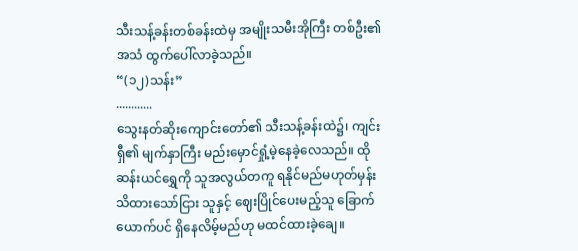သီးသန့်ခန်းတစ်ခန်းထဲမှ အမျိုးသမီးအိုကြီး တစ်ဦး၏ အသံ ထွက်ပေါ်လာခဲ့သည်။
“(၁၂)သန်း”
............
သွေးနတ်ဆိုးကျောင်းတော်၏ သီးသန့်ခန်းထဲ၌၊ ကျင်းရှီ၏ မျက်နှာကြီး မည်းမှောင်ရှုံ့မဲ့နေခဲ့လေသည်။ ထိုဆန်းယင်ရွှေကို သူအလွယ်တကူ ရနိုင်မည်မဟုတ်မှန်း သိထားသော်ငြား သူနှင့် ဈေးပြိုင်ပေးမည့်သူ ခြောက်ယောက်ပင် ရှိနေလိမ့်မည်ဟု မထင်ထားခဲ့ချေ။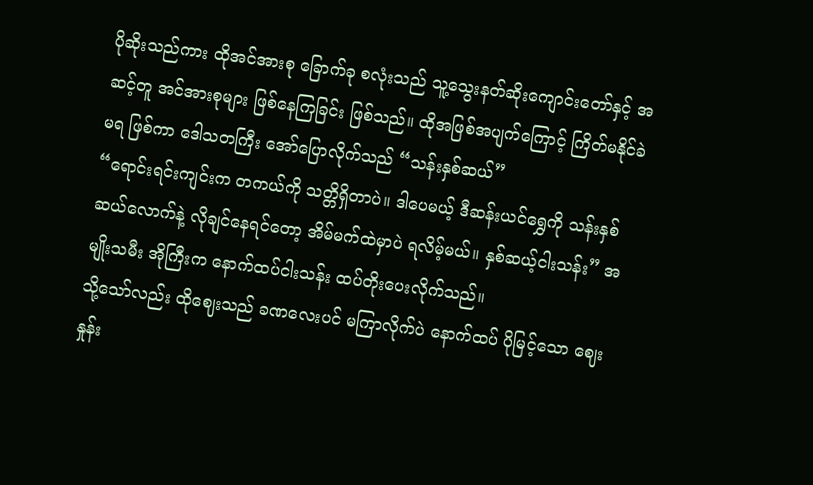ပိုဆိုးသည်ကား ထိုအင်အားစု ခြောက်ခု စလုံးသည် သူ့သွေးနတ်ဆိုးကျောင်းတော်နှင့် အဆင့်တူ အင်အားစုများ ဖြစ်နေကြခြင်း ဖြစ်သည်။ ထိုအဖြစ်အပျက်ကြောင့် ကြိတ်မနိုင်ခဲမရ ဖြစ်ကာ ဒေါသတကြီး အော်ပြောလိုက်သည် “သန်းနှစ်ဆယ်”
“ရောင်းရင်းကျင်းက တကယ်ကို သတ္တိရှိတာပဲ။ ဒါပေမယ့် ဒီဆန်းယင်ရွှေကို သန်းနှစ်ဆယ်လောက်နဲ့ လိုချင်နေရင်တော့ အိမ်မက်ထဲမှာပဲ ရလိမ့်မယ်။ နှစ်ဆယ့်ငါးသန်း” အမျိုးသမီး အိုကြီးက နောက်ထပ်ငါးသန်း ထပ်တိုးပေးလိုက်သည်။
သို့သော်လည်း ထိုဈေးသည် ခဏလေးပင် မကြာလိုက်ပဲ နောက်ထပ် ပိုမြင့်သော ဈေးနှုန်း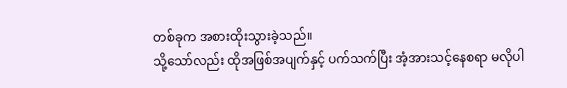တစ်ခုက အစားထိုးသွားခဲ့သည်။
သို့သော်လည်း ထိုအဖြစ်အပျက်နှင့် ပက်သက်ပြီး အံ့အားသင့်နေစရာ မလိုပါ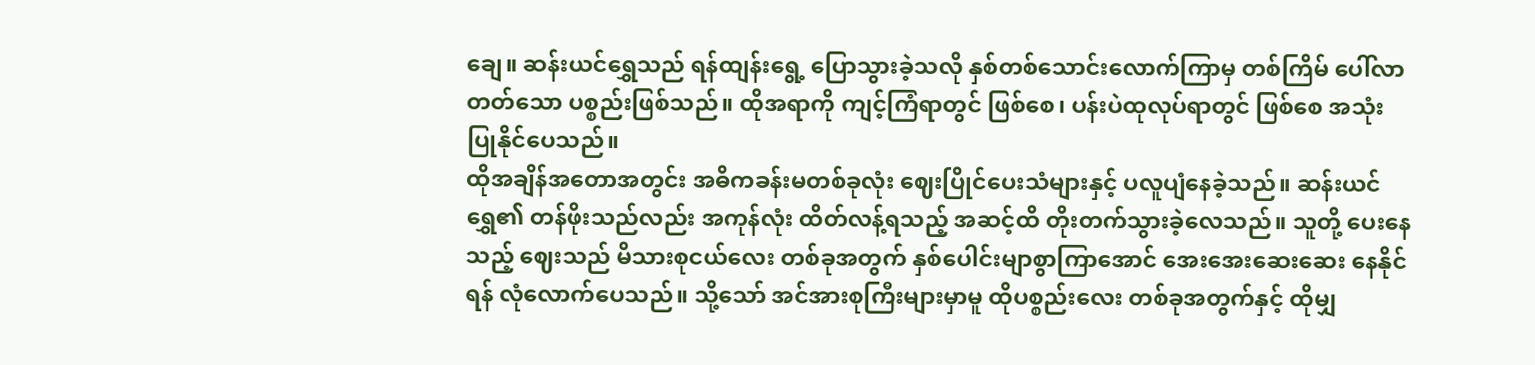ချေ။ ဆန်းယင်ရွှေသည် ရန်ထျန်းရွေ့ ပြောသွားခဲ့သလို နှစ်တစ်သောင်းလောက်ကြာမှ တစ်ကြိမ် ပေါ်လာတတ်သော ပစ္စည်းဖြစ်သည်။ ထိုအရာကို ကျင့်ကြံရာတွင် ဖြစ်စေ၊ ပန်းပဲထုလုပ်ရာတွင် ဖြစ်စေ အသုံးပြုနိုင်ပေသည်။
ထိုအချိန်အတောအတွင်း အဓိကခန်းမတစ်ခုလုံး ဈေးပြိုင်ပေးသံများနှင့် ပလူပျံနေခဲ့သည်။ ဆန်းယင်ရွှေ၏ တန်ဖိုးသည်လည်း အကုန်လုံး ထိတ်လန့်ရသည့် အဆင့်ထိ တိုးတက်သွားခဲ့လေသည်။ သူတို့ ပေးနေသည့် ဈေးသည် မိသားစုငယ်လေး တစ်ခုအတွက် နှစ်ပေါင်းမျာစွာကြာအောင် အေးအေးဆေးဆေး နေနိုင်ရန် လုံလောက်ပေသည်။ သို့သော် အင်အားစုကြီးများမှာမူ ထိုပစ္စည်းလေး တစ်ခုအတွက်နှင့် ထိုမျှ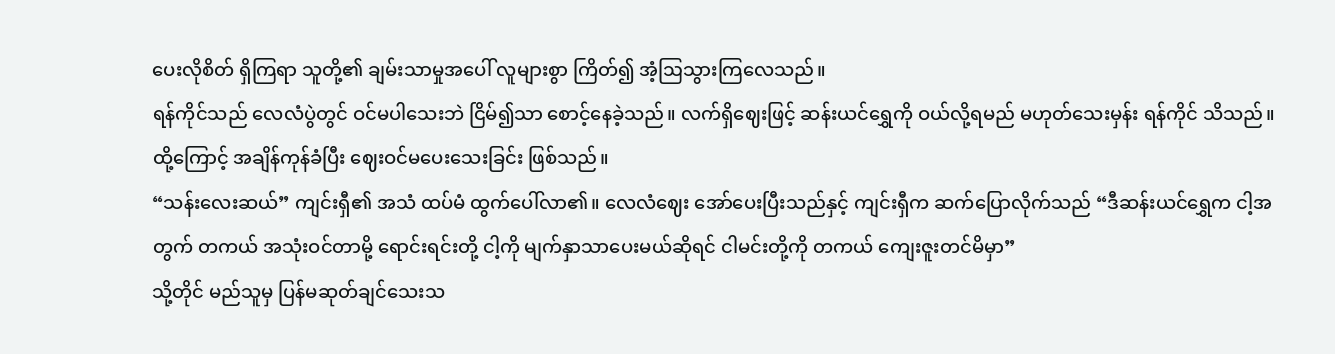ပေးလိုစိတ် ရှိကြရာ သူတို့၏ ချမ်းသာမှုအပေါ် လူများစွာ ကြိတ်၍ အံ့ဩသွားကြလေသည်။
ရန်ကိုင်သည် လေလံပွဲတွင် ဝင်မပါသေးဘဲ ငြိမ်၍သာ စောင့်နေခဲ့သည်။ လက်ရှိဈေးဖြင့် ဆန်းယင်ရွှေကို ဝယ်လို့ရမည် မဟုတ်သေးမှန်း ရန်ကိုင် သိသည်။ ထို့ကြောင့် အချိန်ကုန်ခံပြီး ဈေးဝင်မပေးသေးခြင်း ဖြစ်သည်။
“သန်းလေးဆယ်” ကျင်းရှီ၏ အသံ ထပ်မံ ထွက်ပေါ်လာ၏။ လေလံဈေး အော်ပေးပြီးသည်နှင့် ကျင်းရှီက ဆက်ပြောလိုက်သည် “ဒီဆန်းယင်ရွှေက ငါ့အတွက် တကယ် အသုံးဝင်တာမို့ ရောင်းရင်းတို့ ငါ့ကို မျက်နှာသာပေးမယ်ဆိုရင် ငါမင်းတို့ကို တကယ် ကျေးဇူးတင်မိမှာ”
သို့တိုင် မည်သူမှ ပြန်မဆုတ်ချင်သေးသ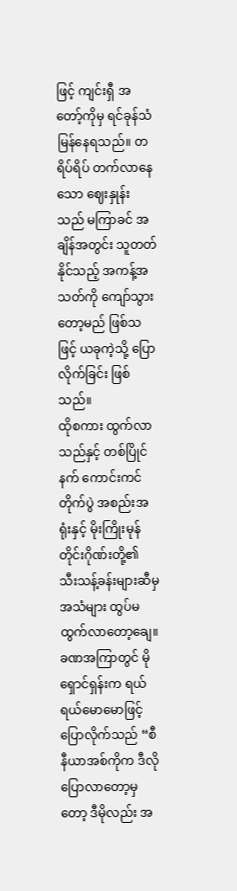ဖြင့် ကျင်းရှီ အတော့်ကိုမှ ရင်ခုန်သံမြန်နေရသည်။ တရိပ်ရိပ် တက်လာနေသော ဈေးနှုန်းသည် မကြာခင် အချိန်အတွင်း သူတတ်နိုင်သည့် အကန့်အသတ်ကို ကျော်သွားတော့မည် ဖြစ်သဖြင့် ယခုကဲ့သို့ ပြောလိုက်ခြင်း ဖြစ်သည်။
ထိုစကား ထွက်လာသည်နှင့် တစ်ပြိုင်နက် ကောင်းကင် တိုက်ပွဲ အစည်းအရုံးနှင့် မိုးကြိုးမုန်တိုင်းဂိုဏ်းတို့၏ သီးသန့်ခန်းများဆီမှ အသံများ ထွပ်မထွက်လာတော့ချေ။
ခဏအကြာတွင် မိုရှောင်ရှန်းက ရယ်ရယ်မောမောဖြင့် ပြောလိုက်သည် “စီနီယာအစ်ကိုက ဒီလိုပြောလာတော့မှတော့ ဒီမိုလည်း အ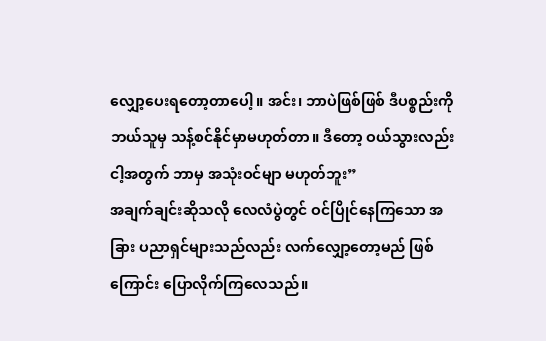လျှော့ပေးရတော့တာပေါ့။ အင်း၊ ဘာပဲဖြစ်ဖြစ် ဒီပစ္စည်းကို ဘယ်သူမှ သန့်စင်နိုင်မှာမဟုတ်တာ။ ဒီတော့ ဝယ်သွားလည်း ငါ့အတွက် ဘာမှ အသုံးဝင်မျာ မဟုတ်ဘူး”
အချက်ချင်းဆိုသလို လေလံပွဲတွင် ဝင်ပြိုင်နေကြသော အခြား ပညာရှင်များသည်လည်း လက်လျှော့တော့မည် ဖြစ်ကြောင်း ပြောလိုက်ကြလေသည်။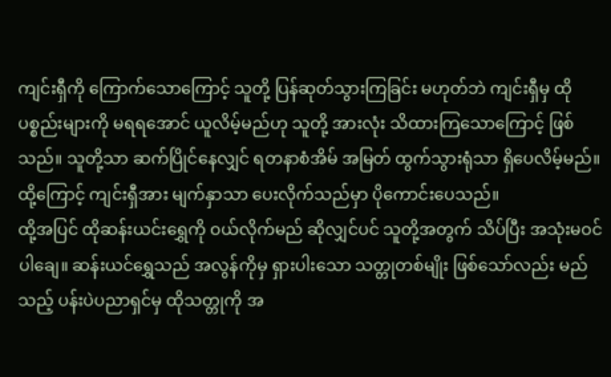ကျင်းရှီကို ကြောက်သောကြောင့် သူတို့ ပြန်ဆုတ်သွားကြခြင်း မဟုတ်ဘဲ ကျင်းရှီမှ ထိုပစ္စည်းများကို မရရအောင် ယူလိမ့်မည်ဟု သူတို့ အားလုံး သိထားကြသောကြောင့် ဖြစ်သည်။ သူတို့သာ ဆက်ပြိုင်နေလျှင် ရတနာစံအိမ် အမြတ် ထွက်သွားရုံသာ ရှိပေလိမ့်မည်။ ထို့ကြောင့် ကျင်းရှီအား မျက်နှာသာ ပေးလိုက်သည်မှာ ပိုကောင်းပေသည်။
ထို့အပြင် ထိုဆန်းယင်းရွှေကို ဝယ်လိုက်မည် ဆိုလျှင်ပင် သူတို့အတွက် သိပ်ပြီး အသုံးမဝင်ပါချေ။ ဆန်းယင်ရွှေသည် အလွန်ကိုမှ ရှားပါးသော သတ္တုတစ်မျိုး ဖြစ်သော်လည်း မည်သည့် ပန်းပဲပညာရှင်မှ ထိုသတ္တုကို အ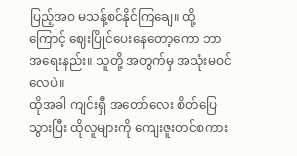ပြည့်အဝ မသန့်စင်နိုင်ကြချေ။ ထို့ကြောင့် ဈေးပြိုင်ပေးနေတော့ကော ဘာအရေးနည်း။ သူတို့ အတွက်မှ အသုံးမဝင်လေပဲ။
ထိုအခါ ကျင်းရှီ အတော်လေး စိတ်ပြေသွားပြီး ထိုလူများကို ကျေးဇူးတင်စကား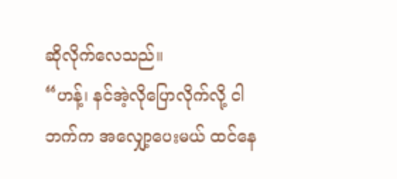ဆိုလိုက်လေသည်။
“ဟန့်၊ နင်အဲ့လိုပြောလိုက်လို့ ငါဘက်က အလျှော့ပေးမယ် ထင်နေ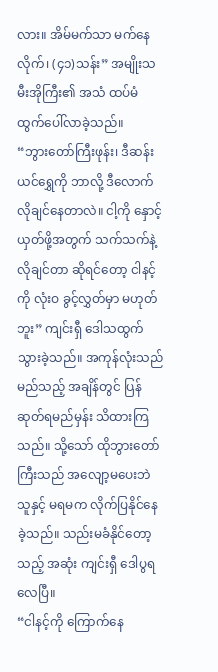လား။ အိမ်မက်သာ မက်နေလိုက်၊ (၄၁)သန်း” အမျိုးသမီးအိုကြီး၏ အသံ ထပ်မံ ထွက်ပေါ်လာခဲ့သည်။
“ဘွားတော်ကြီးဖုန်း၊ ဒီဆန်းယင်ရွှေကို ဘာလို့ ဒီလောက် လိုချင်နေတာလဲ။ ငါ့ကို နှောင့်ယှတ်ဖို့အတွက် သက်သက်နဲ့ လိုချင်တာ ဆိုရင်တော့ ငါနင့်ကို လုံးဝ ခွင့်လွှတ်မှာ မဟုတ်ဘူး” ကျင်းရှီ ဒေါသထွက်သွားခဲ့သည်။ အကုန်လုံးသည် မည်သည့် အချိန်တွင် ပြန်ဆုတ်ရမည်မှန်း သိထားကြသည်။ သို့သော် ထိုဘွားတော်ကြီးသည် အလျော့မပေးဘဲ သူနှင့် မရမက လိုက်ပြနိုင်နေခဲ့သည်။ သည်းမခံနိုင်တော့သည့် အဆုံး ကျင်းရှီ ဒေါပွရလေပြီ။
“ငါနင့်ကို ကြောက်နေ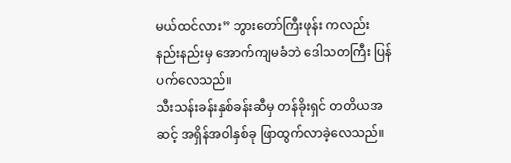မယ်ထင်လား” ဘွားတော်ကြီးဖုန်း ကလည်း နည်းနည်းမှ အောက်ကျမခံဘဲ ဒေါသတကြီး ပြန်ပက်လေသည်။
သီးသန်းခန်းနှစ်ခန်းဆီမှ တန်ခိုးရှင် တတိယအဆင့် အရှိန်အဝါနှစ်ခု ဖြာထွက်လာခဲ့လေသည်။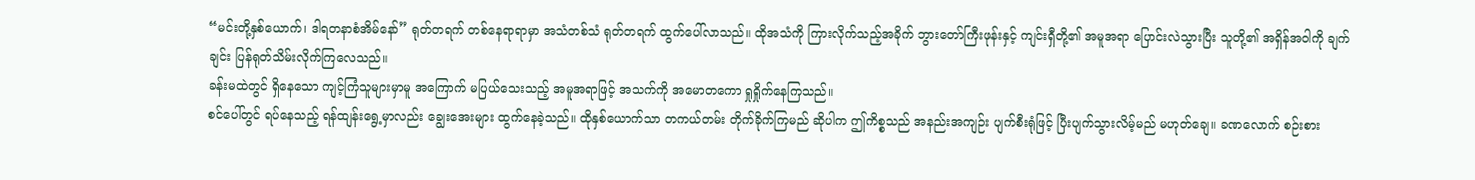“မင်းတို့နှစ်ယောက်၊ ဒါရတနာစံအိမ်နော်” ရုတ်တရက် တစ်နေရာရာမှာ အသံတစ်သံ ရုတ်တရက် ထွက်ပေါ်လာသည်။ ထိုအသံကို ကြားလိုက်သည့်အခိုက် ဘွားတော်ကြီးဖုန်းနှင့် ကျင်းရှီတို့၏ အမူအရာ ပြောင်းလဲသွားပြီး သူတို့၏ အရှိန်အဝါကို ချက်ချင်း ပြန်ရုတ်သိမ်းလိုက်ကြလေသည်။
ခန်းမထဲတွင် ရှိနေသော ကျင့်ကြံသူများမှာမူ အကြောက် မပြယ်သေးသည့် အမူအရာဖြင့် အသက်ကို အမောတကော ရှုရှိုက်နေကြသည်။
စင်ပေါ်တွင် ရပ်နေသည့် ရန်ထျန်းရွေ့မှာလည်း ချွေးအေးများ ထွက်နေခဲ့သည်။ ထိုနှစ်ယောက်သာ တကယ်တမ်း တိုက်ခိုက်ကြမည် ဆိုပါက ဤကိစ္စသည် အနည်းအကျဉ်း ပျက်စီးရုံဖြင့် ပြီးပျက်သွားလိမ့်မည် မဟုတ်ချေ။ ခဏလောက် စဉ်းစား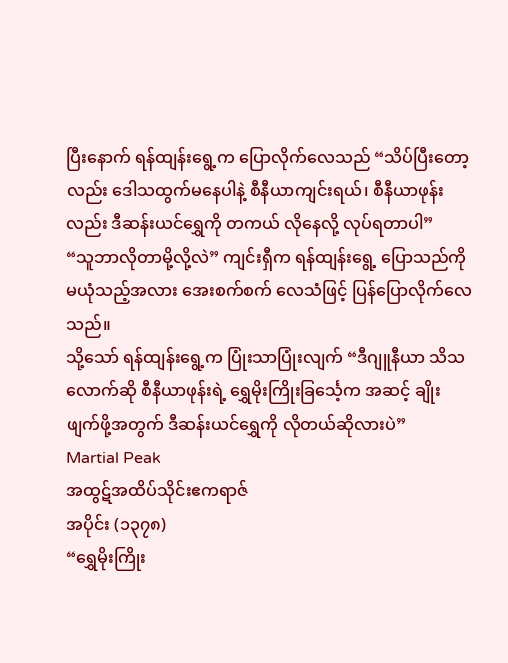ပြီးနောက် ရန်ထျန်းရွေ့က ပြောလိုက်လေသည် “သိပ်ပြီးတော့လည်း ဒေါသထွက်မနေပါနဲ့ စီနီယာကျင်းရယ်၊ စီနီယာဖုန်းလည်း ဒီဆန်းယင်ရွှေကို တကယ် လိုနေလို့ လုပ်ရတာပါ”
“သူဘာလိုတာမို့လို့လဲ” ကျင်းရှီက ရန်ထျန်းရွေ့ ပြောသည်ကို မယုံသည့်အလား အေးစက်စက် လေသံဖြင့် ပြန်ပြောလိုက်လေသည်။
သို့သော် ရန်ထျန်းရွေ့က ပြုံးသာပြုံးလျက် “ဒီဂျူနီယာ သိသလောက်ဆို စီနီယာဖုန်းရဲ့ ရွှေမိုးကြိုးခြင်္သေ့က အဆင့် ချိုးဖျက်ဖို့အတွက် ဒီဆန်းယင်ရွှေကို လိုတယ်ဆိုလားပဲ”
Martial Peak
အထွဋ်အထိပ်သိုင်းဧကရာဇ်
အပိုင်း (၁၃၇၈)
“ရွှေမိုးကြိုး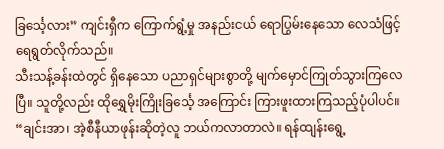ခြင်္သေ့လား” ကျင်းရှီက ကြောက်ရွံ့မှု အနည်းငယ် ရောပြွမ်းနေသော လေသံဖြင့် ရေရွတ်လိုက်သည်။
သီးသန့်ခန်းထဲတွင် ရှိနေသော ပညာရှင်များစွာတို့ မျက်မှောင်ကြုတ်သွားကြလေပြီ။ သူတို့လည်း ထိုရွှေမိုးကြိုးခြင်္သေ့ အကြောင်း ကြားဖူးထားကြသည့်ပုံပါပင်။
“ချင်းအာ၊ အဲ့စီနီယာဖုန်းဆိုတဲ့လူ ဘယ်ကလာတာလဲ။ ရန်ထျန်းရွေ့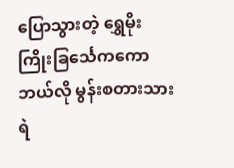ပြောသွားတဲ့ ရွှေမိုးကြိုးခြင်္သေကကော ဘယ်လို မွန်းစတားသားရဲ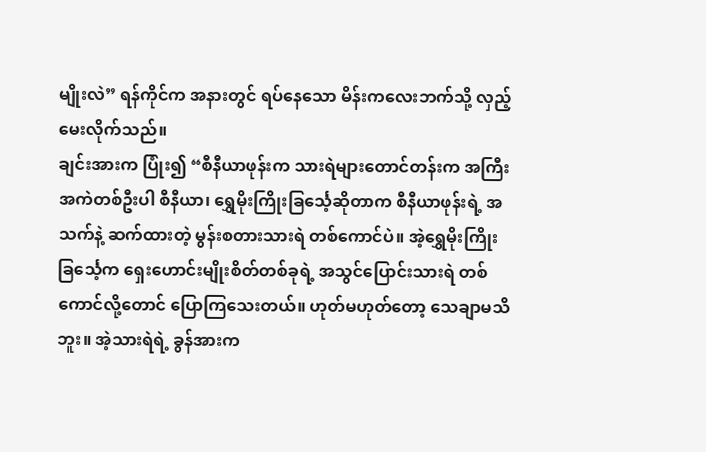မျိုးလဲ” ရန်ကိုင်က အနားတွင် ရပ်နေသော မိန်းကလေးဘက်သို့ လှည့်မေးလိုက်သည်။
ချင်းအားက ပြုံး၍ “စီနီယာဖုန်းက သားရဲများတောင်တန်းက အကြီးအကဲတစ်ဦးပါ စီနီယာ၊ ရွှေမိုးကြိုးခြင်္သေ့ဆိုတာက စီနီယာဖုန်းရဲ့ အသက်နဲ့ ဆက်ထားတဲ့ မွန်းစတားသားရဲ တစ်ကောင်ပဲ။ အဲ့ရွှေမိုးကြိုးခြင်္သေ့က ရှေးဟောင်းမျိုးစိတ်တစ်ခုရဲ့ အသွင်ပြောင်းသားရဲ တစ်ကောင်လို့တောင် ပြောကြသေးတယ်။ ဟုတ်မဟုတ်တော့ သေချာမသိဘူး။ အဲ့သားရဲရဲ့ ခွန်အားက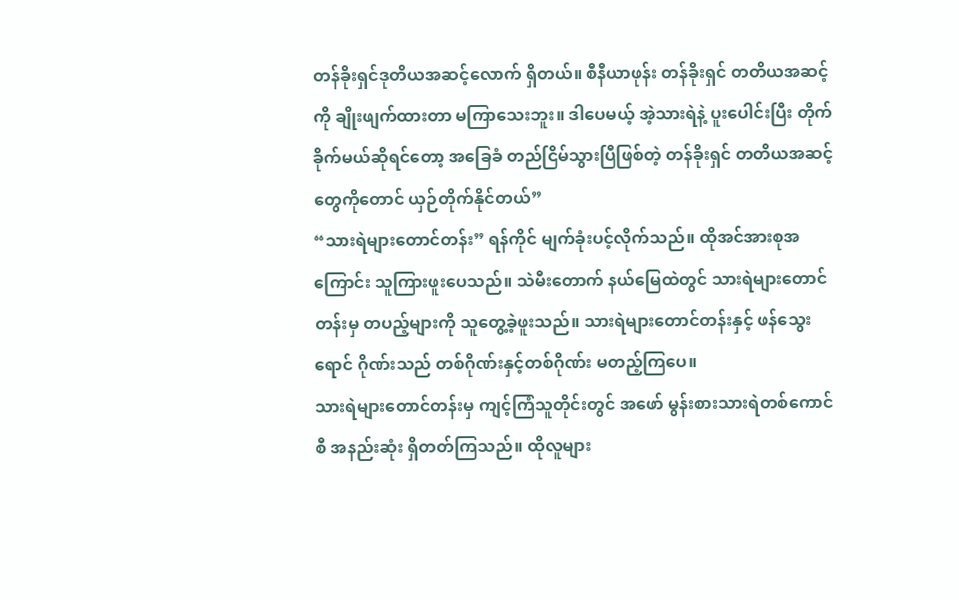တန်ခိုးရှင်ဒုတိယအဆင့်လောက် ရှိတယ်။ စီနီယာဖုန်း တန်ခိုးရှင် တတိယအဆင့်ကို ချိုးဖျက်ထားတာ မကြာသေးဘူး။ ဒါပေမယ့် အဲ့သားရဲနဲ့ ပူးပေါင်းပြီး တိုက်ခိုက်မယ်ဆိုရင်တော့ အခြေခံ တည်ငြိမ်သွားပြီဖြစ်တဲ့ တန်ခိုးရှင် တတိယအဆင့်တွေကိုတောင် ယှဉ်တိုက်နိုင်တယ်”
“သားရဲများတောင်တန်း” ရန်ကိုင် မျက်ခုံးပင့်လိုက်သည်။ ထိုအင်အားစုအကြောင်း သူကြားဖူးပေသည်။ သဲမီးတောက် နယ်မြေထဲတွင် သားရဲများတောင်တန်းမှ တပည့်များကို သူတွေ့ခဲ့ဖူးသည်။ သားရဲများတောင်တန်းနှင့် ဖန်သွေးရောင် ဂိုဏ်းသည် တစ်ဂိုဏ်းနှင့်တစ်ဂိုဏ်း မတည့်ကြပေ။
သားရဲများတောင်တန်းမှ ကျင့်ကြံသူတိုင်းတွင် အဖော် မွန်းစားသားရဲတစ်ကောင်စီ အနည်းဆုံး ရှိတတ်ကြသည်။ ထိုလူများ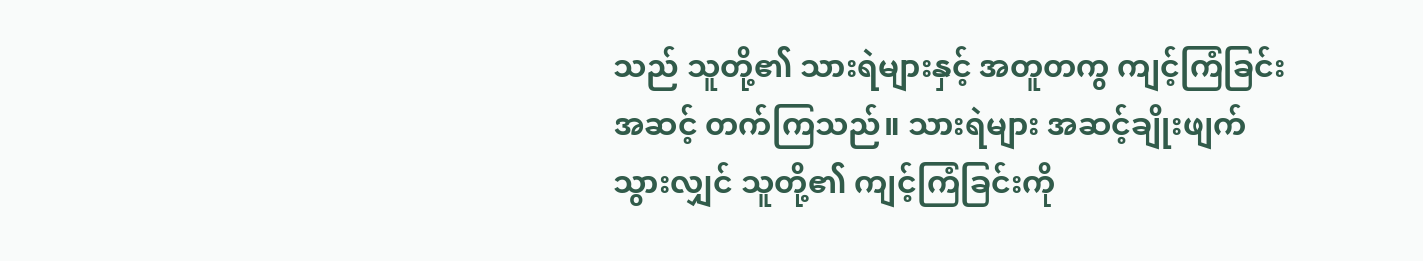သည် သူတို့၏ သားရဲများနှင့် အတူတကွ ကျင့်ကြံခြင်း အဆင့် တက်ကြသည်။ သားရဲများ အဆင့်ချိုးဖျက်သွားလျှင် သူတို့၏ ကျင့်ကြံခြင်းကို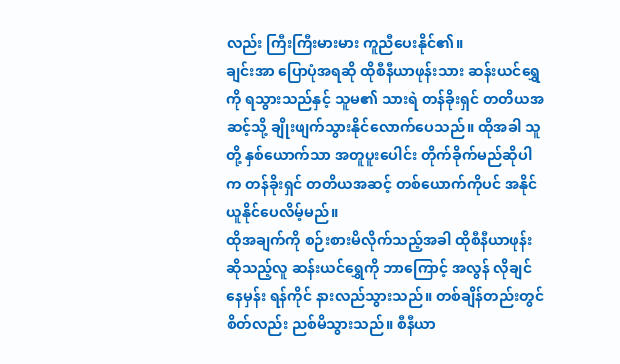လည်း ကြီးကြီးမားမား ကူညီပေးနိုင်၏။
ချင်းအာ ပြောပုံအရဆို ထိုစီနီယာဖုန်းသား ဆန်းယင်ရွှေကို ရသွားသည်နှင့် သူမ၏ သားရဲ တန်ခိုးရှင် တတိယအဆင့်သို့ ချိုးဖျက်သွားနိုင်လောက်ပေသည်။ ထိုအခါ သူတို့ နှစ်ယောက်သာ အတူပူးပေါင်း တိုက်ခိုက်မည်ဆိုပါက တန်ခိုးရှင် တတိယအဆင့် တစ်ယောက်ကိုပင် အနိုင်ယူနိုင်ပေလိမ့်မည်။
ထိုအချက်ကို စဉ်းစားမိလိုက်သည့်အခါ ထိုစီနီယာဖုန်း ဆိုသည့်လူ ဆန်းယင်ရွှေကို ဘာကြောင့် အလွန် လိုချင်နေမှန်း ရန်ကိုင် နားလည်သွားသည်။ တစ်ချိန်တည်းတွင် စိတ်လည်း ညစ်မိသွားသည်။ စီနီယာ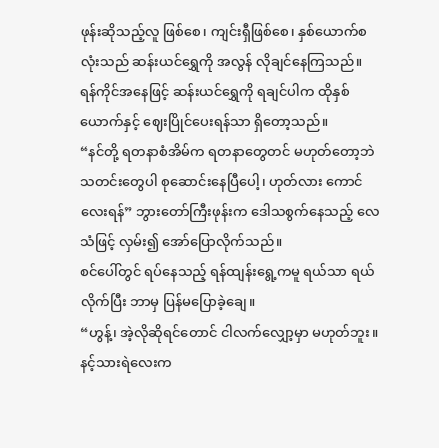ဖုန်းဆိုသည့်လူ ဖြစ်စေ၊ ကျင်းရှီဖြစ်စေ၊ နှစ်ယောက်စလုံးသည် ဆန်းယင်ရွှေကို အလွန် လိုချင်နေကြသည်။ ရန်ကိုင်အနေဖြင့် ဆန်းယင်ရွှေကို ရချင်ပါက ထိုနှစ်ယောက်နှင့် ဈေးပြိုင်ပေးရန်သာ ရှိတော့သည်။
“နင်တို့ ရတနာစံအိမ်က ရတနာတွေတင် မဟုတ်တော့ဘဲ သတင်းတွေပါ စုဆောင်းနေပြီပေါ့၊ ဟုတ်လား ကောင်လေးရန်” ဘွားတော်ကြီးဖုန်းက ဒေါသစွက်နေသည့် လေသံဖြင့် လှမ်း၍ အော်ပြောလိုက်သည်။
စင်ပေါ်တွင် ရပ်နေသည့် ရန်ထျန်းရွေ့ကမူ ရယ်သာ ရယ်လိုက်ပြီး ဘာမှ ပြန်မပြောခဲ့ချေ။
“ဟွန့်၊ အဲ့လိုဆိုရင်တောင် ငါလက်လျှော့မှာ မဟုတ်ဘူး။ နင့်သားရဲလေးက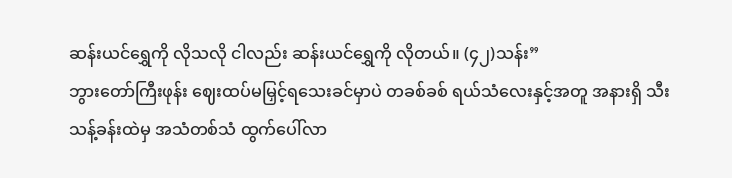ဆန်းယင်ရွှေကို လိုသလို ငါလည်း ဆန်းယင်ရွှေကို လိုတယ်။ (၄၂)သန်း”
ဘွားတော်ကြီးဖုန်း ဈေးထပ်မမြှင့်ရသေးခင်မှာပဲ တခစ်ခစ် ရယ်သံလေးနှင့်အတူ အနားရှိ သီးသန့်ခန်းထဲမှ အသံတစ်သံ ထွက်ပေါ်လာ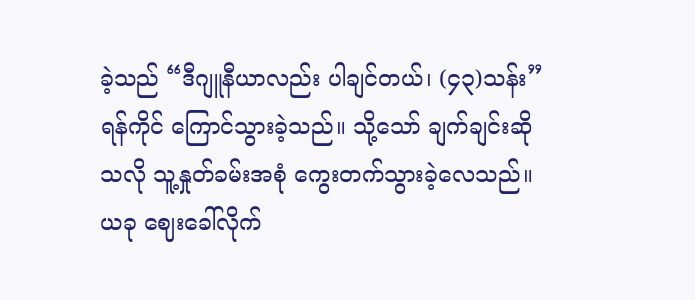ခဲ့သည် “ဒီဂျူနီယာလည်း ပါချင်တယ်၊ (၄၃)သန်း”
ရန်ကိုင် ကြောင်သွားခဲ့သည်။ သို့သော် ချက်ချင်းဆိုသလို သူ့နှုတ်ခမ်းအစုံ ကွေးတက်သွားခဲ့လေသည်။
ယခု ဈေးခေါ်လိုက်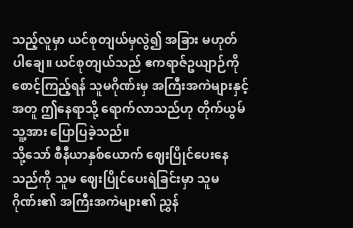သည့်လူမှာ ယင်စုတျယ်မှလွဲ၍ အခြား မဟုတ်ပါချေ။ ယင်စုတျယ်သည် ဧကရာဇ်ဥယျာဉ်ကို စောင့်ကြည့်ရန် သူမဂိုဏ်းမှ အကြီးအကဲများနှင့်အတူ ဤနေရာသို့ ရောက်လာသည်ဟု တိုက်ယွမ် သူ့အား ပြောပြခဲ့သည်။
သို့သော် စီနီယာနှစ်ယောက် ဈေးပြိုင်ပေးနေသည်ကို သူမ ဈေးပြိုင်ပေးရဲခြင်းမှာ သူမဂိုဏ်း၏ အကြီးအကဲများ၏ ညွှန်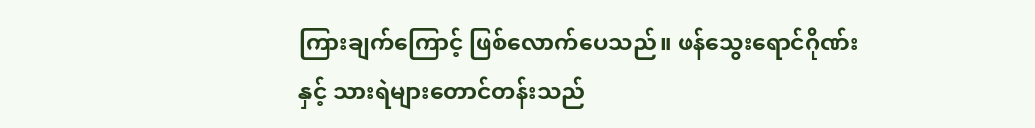ကြားချက်ကြောင့် ဖြစ်လောက်ပေသည်။ ဖန်သွေးရောင်ဂိုဏ်းနှင့် သားရဲများတောင်တန်းသည်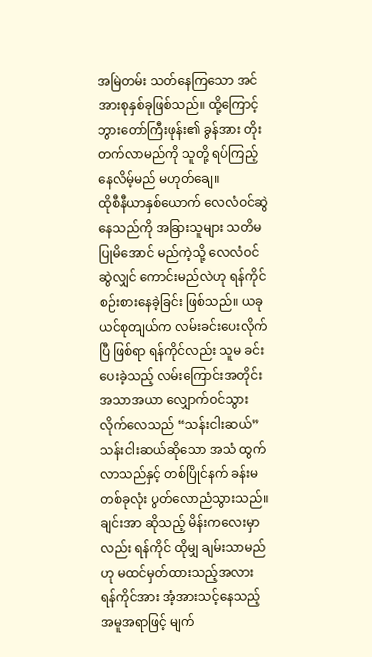အမြဲတမ်း သတ်နေကြသော အင်အားစုနှစ်ခုဖြစ်သည်။ ထို့ကြောင့် ဘွားတော်ကြီးဖုန်း၏ ခွန်အား တိုးတက်လာမည်ကို သူတို့ ရပ်ကြည့်နေလိမ့်မည် မဟုတ်ချေ။
ထိုစီနီယာနှစ်ယောက် လေလံဝင်ဆွဲနေသည်ကို အခြားသူများ သတိမပြုမိအောင် မည်ကဲ့သို့ လေလံဝင်ဆွဲလျှင် ကောင်းမည်လဲဟု ရန်ကိုင် စဉ်းစားနေခဲ့ခြင်း ဖြစ်သည်။ ယခု ယင်စုတျယ်က လမ်းခင်းပေးလိုက်ပြီ ဖြစ်ရာ ရန်ကိုင်လည်း သူမ ခင်းပေးခဲ့သည့် လမ်းကြောင်းအတိုင်း အသာအယာ လျှောက်ဝင်သွားလိုက်လေသည် “သန်းငါးဆယ်”
သန်းငါးဆယ်ဆိုသော အသံ ထွက်လာသည်နှင့် တစ်ပြိုင်နက် ခန်းမတစ်ခုလုံး ပွတ်လောညံသွားသည်။ ချင်းအာ ဆိုသည့် မိန်းကလေးမှာလည်း ရန်ကိုင် ထိုမျှ ချမ်းသာမည်ဟု မထင်မှတ်ထားသည့်အလား ရန်ကိုင်အား အံ့အားသင့်နေသည့် အမူအရာဖြင့် မျက်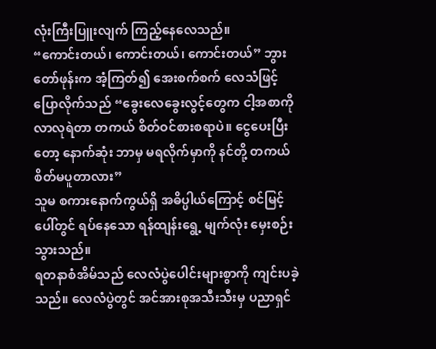လုံးကြီးပြူးလျက် ကြည့်နေလေသည်။
“ကောင်းတယ်၊ ကောင်းတယ်၊ ကောင်းတယ်” ဘွားတော်ဖုန်းက အံ့ကြတ်၍ အေးစက်စက် လေသံဖြင့် ပြောလိုက်သည် “ခွေးလေခွေးလွင့်တွေက ငါ့အစာကို လာလုရဲတာ တကယ် စိတ်ဝင်စားစရာပဲ။ ငွေပေးပြီးတော့ နောက်ဆုံး ဘာမှ မရလိုက်မှာကို နင်တို့ တကယ် စိတ်မပူတာလား”
သူမ စကားနောက်ကွယ်ရှိ အဓိပ္ပါယ်ကြောင့် စင်မြင့်ပေါ်တွင် ရပ်နေသော ရန်ထျန်းရွေ့ မျက်လုံး မှေးစဉ်းသွားသည်။
ရတနာစံအိမ်သည် လေလံပွဲပေါင်းများစွာကို ကျင်းပခဲ့သည်။ လေလံပွဲတွင် အင်အားစုအသီးသီးမှ ပညာရှင်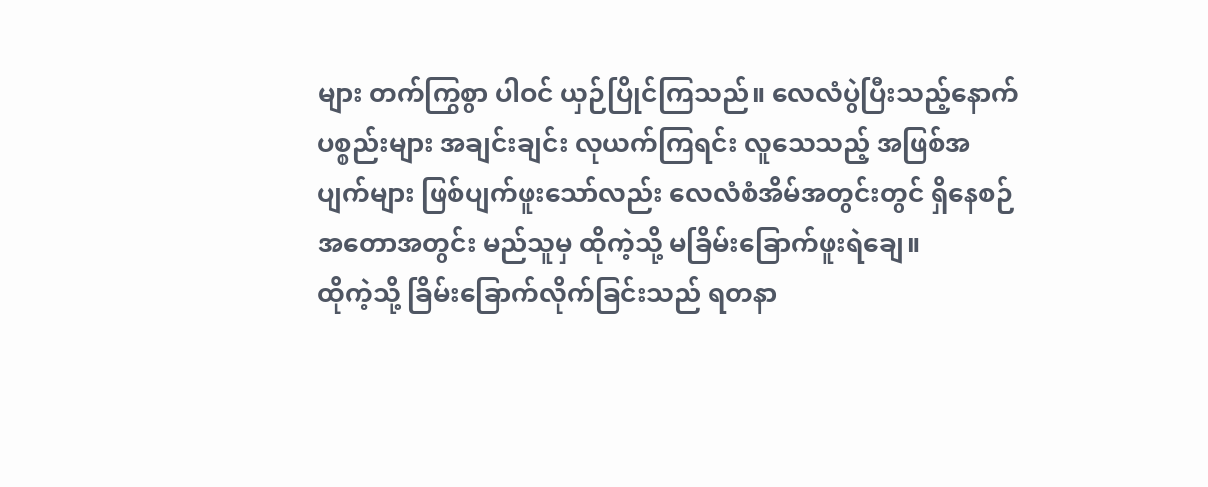များ တက်ကြွစွာ ပါဝင် ယှဉ်ပြိုင်ကြသည်။ လေလံပွဲပြီးသည့်နောက် ပစ္စည်းများ အချင်းချင်း လုယက်ကြရင်း လူသေသည့် အဖြစ်အပျက်များ ဖြစ်ပျက်ဖူးသော်လည်း လေလံစံအိမ်အတွင်းတွင် ရှိနေစဉ် အတောအတွင်း မည်သူမှ ထိုကဲ့သို့ မခြိမ်းခြောက်ဖူးရဲချေ။
ထိုကဲ့သို့ ခြိမ်းခြောက်လိုက်ခြင်းသည် ရတနာ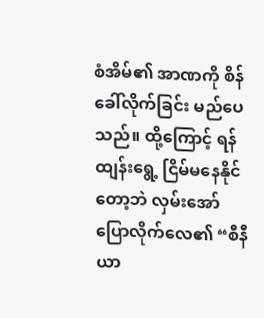စံအိမ်၏ အာဏကို စိန်ခေါ်လိုက်ခြင်း မည်ပေသည်။ ထို့ကြောင့် ရန်ထျန်းရွေ့ ငြိမ်မနေနိုင်တော့ဘဲ လှမ်းအော်ပြောလိုက်လေ၏ “စီနီယာ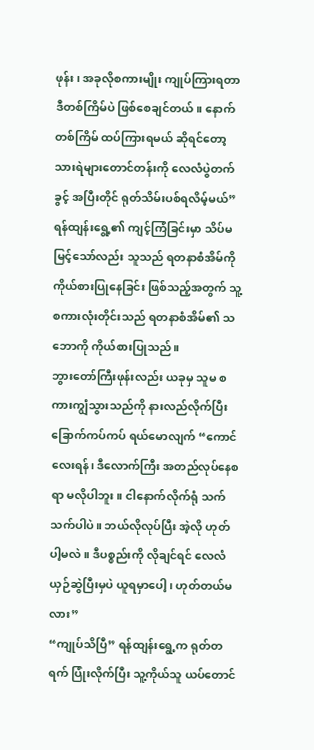ဖုန်း၊ အခုလိုစကားမျိုး ကျုပ်ကြားရတာ ဒီတစ်ကြိမ်ပဲ ဖြစ်စေချင်တယ်။ နောက်တစ်ကြိမ် ထပ်ကြားရမယ် ဆိုရင်တော့ သားရဲများတောင်တန်းကို လေလံပွဲတက်ခွင့် အပြီးတိုင် ရုတ်သိမ်းပစ်ရလိမ့်မယ်”
ရန်ထျန်းရွေ့၏ ကျင့်ကြံခြင်းမှာ သိပ်မမြင့်သော်လည်း သူသည် ရတနာစံအိမ်ကို ကိုယ်စားပြုနေခြင်း ဖြစ်သည့်အတွက် သူ့စကားလုံးတိုင်းသည် ရတနာစံအိမ်၏ သဘောကို ကိုယ်စားပြုသည်။
ဘွားတော်ကြီးဖုန်းလည်း ယခုမှ သူမ စကားကျွံသွားသည်ကို နားလည်လိုက်ပြီး ခြောက်ကပ်ကပ် ရယ်မောလျက် “ကောင်လေးရန်၊ ဒီလောက်ကြီး အတည်လုပ်နေစရာ မလိုပါဘူး။ ငါနောက်လိုက်ရုံ သက်သက်ပါပဲ။ ဘယ်လိုလုပ်ပြီး အဲ့လို ဟုတ်ပါ့မလဲ။ ဒီပစ္စည်းကို လိုချင်ရင် လေလံယှဉ်ဆွဲပြီးမှပဲ ယူရမှာပေါ့၊ ဟုတ်တယ်မလား”
“ကျုပ်သိပြီ” ရန်ထျန်းရွေ့က ရုတ်တရက် ပြုံးလိုက်ပြီး သူ့ကိုယ်သူ ယပ်တောင်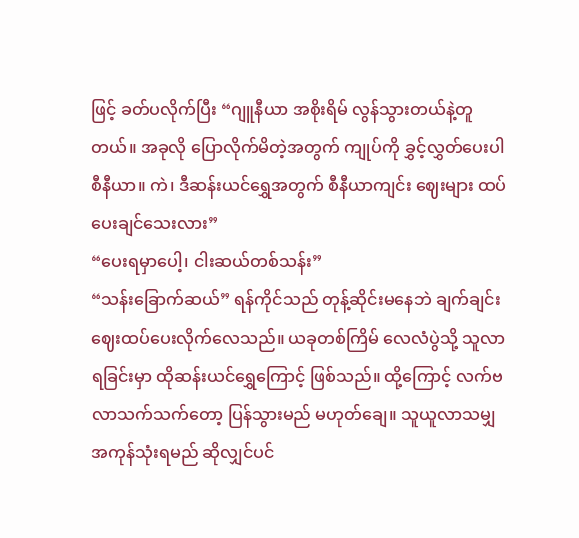ဖြင့် ခတ်ပလိုက်ပြီး “ဂျူနီယာ အစိုးရိမ် လွန်သွားတယ်နဲ့တူတယ်။ အခုလို ပြောလိုက်မိတဲ့အတွက် ကျုပ်ကို ခွှင့်လွှတ်ပေးပါ စီနီယာ။ ကဲ၊ ဒီဆန်းယင်ရွှေအတွက် စီနီယာကျင်း ဈေးများ ထပ်ပေးချင်သေးလား”
“ပေးရမှာပေါ့၊ ငါးဆယ်တစ်သန်း”
“သန်းခြောက်ဆယ်” ရန်ကိုင်သည် တုန့်ဆိုင်းမနေဘဲ ချက်ချင်း ဈေးထပ်ပေးလိုက်လေသည်။ ယခုတစ်ကြိမ် လေလံပွဲသို့ သူလာရခြင်းမှာ ထိုဆန်းယင်ရွှေကြောင့် ဖြစ်သည်။ ထို့ကြောင့် လက်ဗလာသက်သက်တော့ ပြန်သွားမည် မဟုတ်ချေ။ သူယူလာသမျှ အကုန်သုံးရမည် ဆိုလျှင်ပင်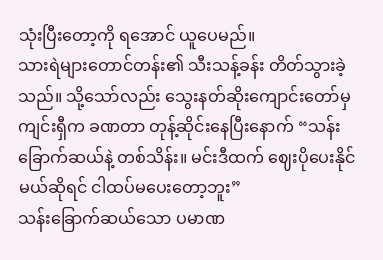သုံးပြီးတော့ကို ရအောင် ယူပေမည်။
သားရဲများတောင်တန်း၏ သီးသန့်ခန်း တိတ်သွားခဲ့သည်။ သို့သော်လည်း သွေးနတ်ဆိုးကျောင်းတော်မှ ကျင်းရှီက ခဏတာ တုန့်ဆိုင်းနေပြီးနောက် “သန်းခြောက်ဆယ်နဲ့ တစ်သိန်း။ မင်းဒီထက် ဈေးပိုပေးနိုင်မယ်ဆိုရင် ငါထပ်မပေးတော့ဘူး”
သန်းခြောက်ဆယ်သော ပမာဏ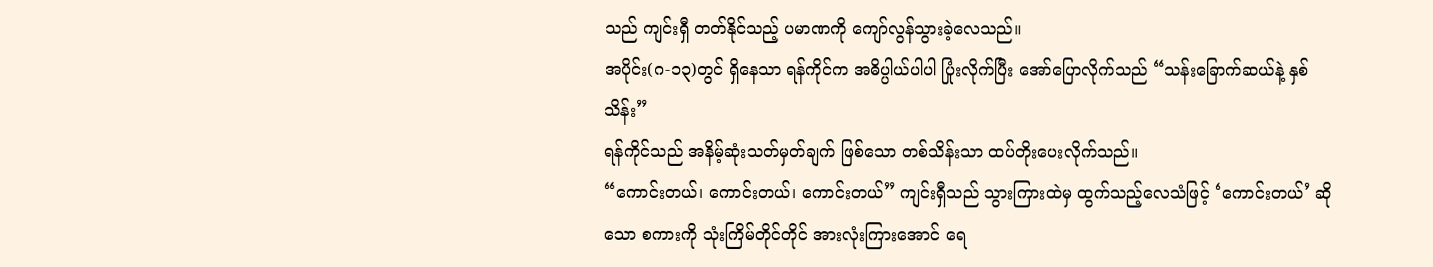သည် ကျင်းရှီ တတ်နိုင်သည့် ပမာဏကို ကျော်လွန်သွားခဲ့လေသည်။
အပိုင်း(ဂ-၁၃)တွင် ရှိနေသာ ရန်ကိုင်က အဓိပ္ပါယ်ပါပါ ပြုံးလိုက်ပြီး အော်ပြောလိုက်သည် “သန်းခြောက်ဆယ်နဲ့ နှစ်သိန်း”
ရန်ကိုင်သည် အနိမ့်ဆုံးသတ်မှတ်ချက် ဖြစ်သော တစ်သိန်းသာ ထပ်တိုးပေးလိုက်သည်။
“ကောင်းတယ်၊ ကောင်းတယ်၊ ကောင်းတယ်” ကျင်းရှီသည် သွားကြားထဲမှ ထွက်သည့်လေသံဖြင့် ‘ကောင်းတယ်’ ဆိုသော စကားကို သုံးကြိမ်တိုင်တိုင် အားလုံးကြားအောင် ရေ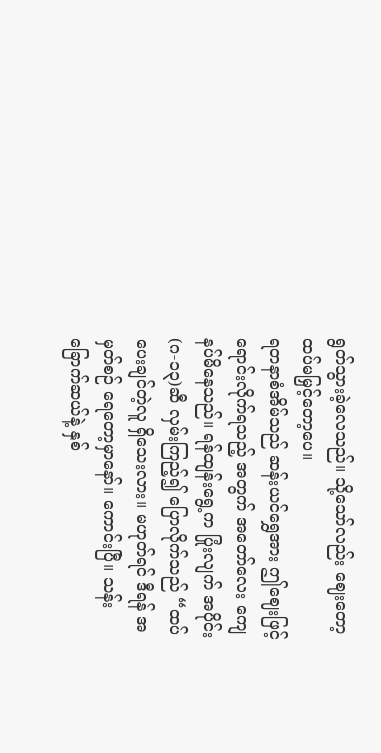ရွတ်သွားခဲ့လေသည်။ သို့သော်လည်း ဈေးတော့ ထပ်မမြှင့်တော့ပေ။
ရတနာစံအိမ်သည် ဆန်းယင်ရွှေအား ဤဈေးဖြင့် ရောင်းလိုက်ရသည့် အတွက် အတော်လေး ကျေနပ်မိနေသည်။ ရန်ထျန်းရွေ့က ပြုံးလျက် အပိုင်း(ဂ-၁၃)ဆီ လှမ်းကြည့်၍ ပြောလိုက်သည် “ထပ်ပေးချင်တဲ့လူ ရှိသေးလား။ မဟုတ်ရင် ဒီရန် အမှတ်စဉ် ရေတော့မှာနော်။ ကောင်းပြီ။ သန်းခြောက်ဆယ်နဲ့ နှစ်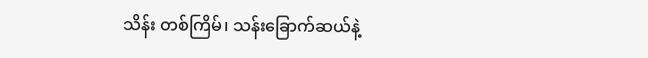သိန်း တစ်ကြိမ်၊ သန်းခြောက်ဆယ်နဲ့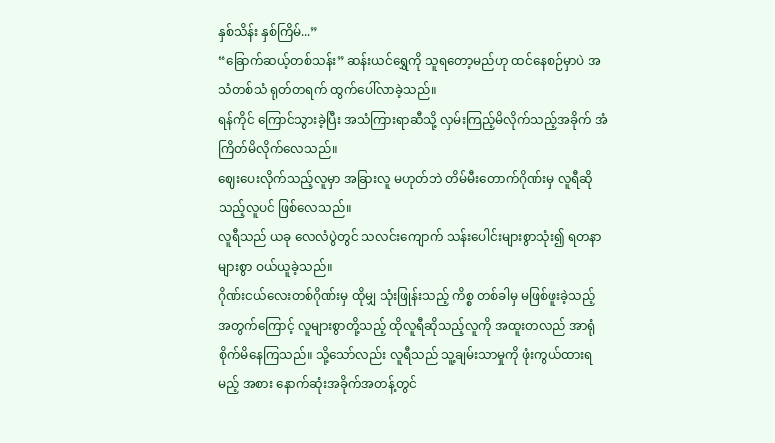နှစ်သိန်း နှစ်ကြိမ်...”
“ခြောက်ဆယ့်တစ်သန်း” ဆန်းယင်ရွှေကို သူရတော့မည်ဟု ထင်နေစဉ်မှာပဲ အသံတစ်သံ ရုတ်တရက် ထွက်ပေါ်လာခဲ့သည်။
ရန်ကိုင် ကြောင်သွားခဲ့ပြီး အသံကြားရာဆီသို့ လှမ်းကြည့်မိလိုက်သည့်အခိုက် အံကြိတ်မိလိုက်လေသည်။
ဈေးပေးလိုက်သည့်လူမှာ အခြားလူ မဟုတ်ဘဲ တိမ်မီးတောက်ဂိုဏ်းမှ လူရီဆိုသည့်လူပင် ဖြစ်လေသည်။
လူရီသည် ယခု လေလံပွဲတွင် သလင်းကျောက် သန်းပေါင်းများစွာသုံး၍ ရတနာများစွာ ဝယ်ယူခဲ့သည်။
ဂိုဏ်းငယ်လေးတစ်ဂိုဏ်းမှ ထိုမျှ သုံးဖြုန်းသည့် ကိစ္စ တစ်ခါမှ မဖြစ်ဖူးခဲ့သည့် အတွက်ကြောင့် လူများစွာတို့သည့် ထိုလူရီဆိုသည့်လူကို အထူးတလည် အာရုံစိုက်မိနေကြသည်။ သို့သော်လည်း လူရီသည် သူ့ချမ်းသာမှုကို ဖုံးကွယ်ထားရမည့် အစား နောက်ဆုံးအခိုက်အတန့်တွင်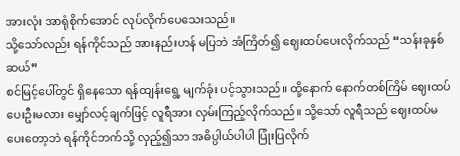အားလုံး အာရုံစိုက်အောင် လုပ်လိုက်ပေသေးသည်။
သို့သော်လည်း ရန်ကိုင်သည် အားနည်းဟန် မပြဘဲ အံကြိတ်၍ ဈေးထပ်ပေးလိုက်သည် “သန်းခုနှစ်ဆယ်”
စင်မြင့်ပေါ်တွင် ရှိနေသော ရန်ထျန်းရွေ့ မျက်ခုံး ပင့်သွားသည်။ ထို့နောက် နောက်တစ်ကြိမ် ဈေးထပ်ပေးဦးမလား မျှော်လင့်ချက်ဖြင့် လူရီအား လှမ်းကြည့်လိုက်သည်။ သို့သော် လူရီသည် ဈေးထပ်မပေးတော့ဘဲ ရန်ကိုင်ဘက်သို့ လှည့်၍သာ အဓိပ္ပါယ်ပါပါ ပြုံးပြလိုက်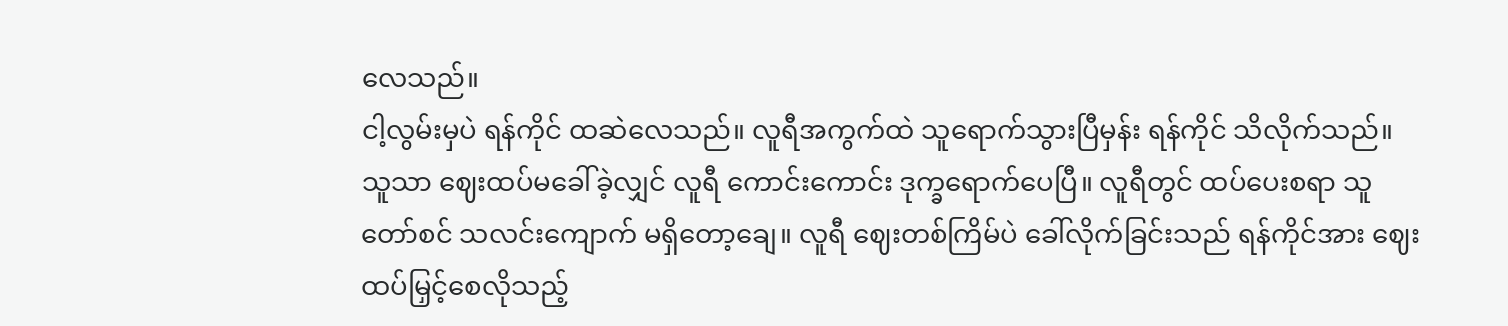လေသည်။
ငါ့လွမ်းမှပဲ ရန်ကိုင် ထဆဲလေသည်။ လူရီအကွက်ထဲ သူရောက်သွားပြီမှန်း ရန်ကိုင် သိလိုက်သည်။
သူသာ ဈေးထပ်မခေါ်ခဲ့လျှင် လူရီ ကောင်းကောင်း ဒုက္ခရောက်ပေပြီ။ လူရီတွင် ထပ်ပေးစရာ သူတော်စင် သလင်းကျောက် မရှိတော့ချေ။ လူရီ ဈေးတစ်ကြိမ်ပဲ ခေါ်လိုက်ခြင်းသည် ရန်ကိုင်အား ဈေးထပ်မြှင့်စေလိုသည့်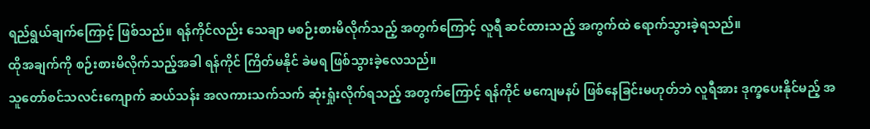ရည်ရွယ်ချက်ကြောင့် ဖြစ်သည်။ ရန်ကိုင်လည်း သေချာ မစဉ်းစားမိလိုက်သည့် အတွက်ကြောင့် လူရီ ဆင်ထားသည့် အကွက်ထဲ ရောက်သွားခဲ့ရသည်။
ထိုအချက်ကို စဉ်းစားမိလိုက်သည့်အခါ ရန်ကိုင် ကြိတ်မနိုင် ခဲမရ ဖြစ်သွားခဲ့လေသည်။
သူတော်စင်သလင်းကျောက် ဆယ်သန်း အလကားသက်သက် ဆုံးရှုံးလိုက်ရသည့် အတွက်ကြောင့် ရန်ကိုင် မကျေမနပ် ဖြစ်နေခြင်းမဟုတ်ဘဲ လူရီအား ဒုက္ခပေးနိုင်မည့် အ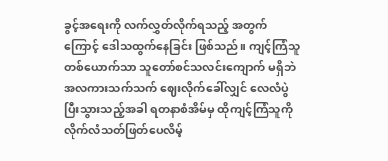ခွင့်အရေးကို လက်လွှတ်လိုက်ရသည့် အတွက်ကြောင့် ဒေါသထွက်နေခြင်း ဖြစ်သည်။ ကျင့်ကြံသူ တစ်ယောက်သာ သူတော်စင်သလင်းကျောက် မရှိဘဲ အလကားသက်သက် ဈေးလိုက်ခေါ်လျှင် လေလံပွဲပြီးသွားသည့်အခါ ရတနာစံအိမ်မှ ထိုကျင့်ကြံသူကို လိုက်လံသတ်ဖြတ်ပေလိမ့်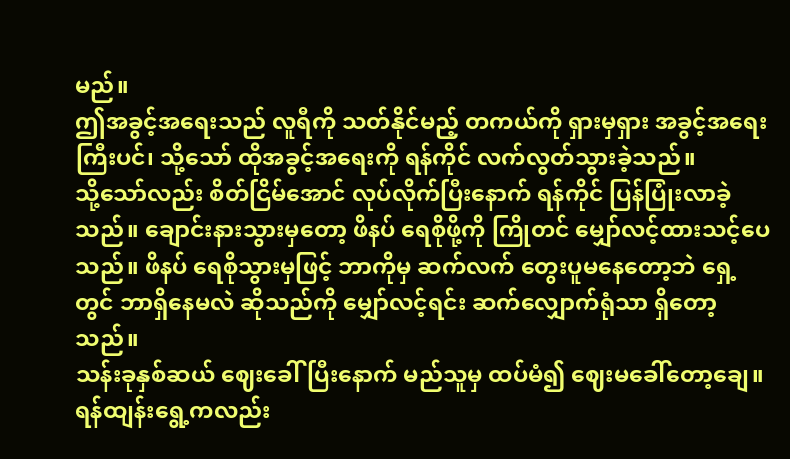မည်။
ဤအခွင့်အရေးသည် လူရီကို သတ်နိုင်မည့် တကယ်ကို ရှားမှရှား အခွင့်အရေးကြီးပင်၊ သို့သော် ထိုအခွင့်အရေးကို ရန်ကိုင် လက်လွတ်သွားခဲ့သည်။
သို့သော်လည်း စိတ်ငြိမ်အောင် လုပ်လိုက်ပြီးနောက် ရန်ကိုင် ပြန်ပြုံးလာခဲ့သည်။ ချောင်းနားသွားမှတော့ ဖိနပ် ရေစိုဖို့ကို ကြိုတင် မျှော်လင့်ထားသင့်ပေသည်။ ဖိနပ် ရေစိုသွားမှဖြင့် ဘာကိုမှ ဆက်လက် တွေးပူမနေတော့ဘဲ ရှေ့တွင် ဘာရှိနေမလဲ ဆိုသည်ကို မျှော်လင့်ရင်း ဆက်လျှောက်ရုံသာ ရှိတော့သည်။
သန်းခုနှစ်ဆယ် ဈေးခေါ်ပြီးနောက် မည်သူမှ ထပ်မံ၍ ဈေးမခေါ်တော့ချေ။ ရန်ထျန်းရွေ့ကလည်း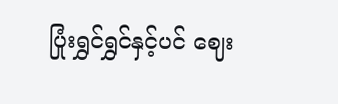ပြုံးရွှင်ရွှင်နှင့်ပင် ဈေး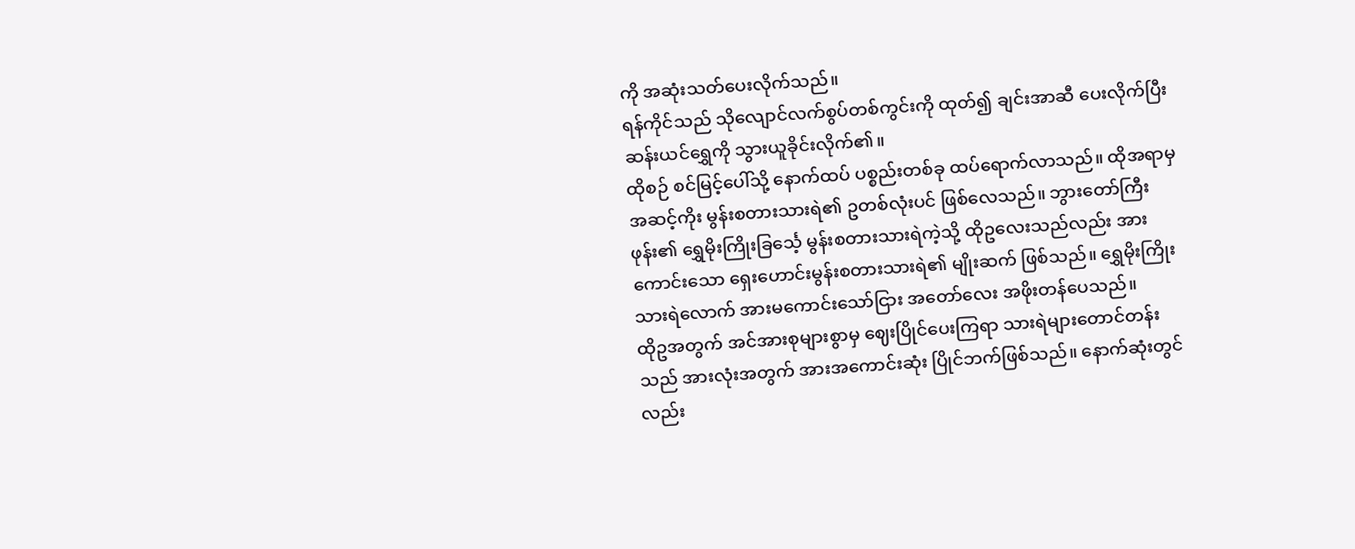ကို အဆုံးသတ်ပေးလိုက်သည်။
ရန်ကိုင်သည် သိုလျောင်လက်စွပ်တစ်ကွင်းကို ထုတ်၍ ချင်းအာဆီ ပေးလိုက်ပြီး ဆန်းယင်ရွှေကို သွားယူခိုင်းလိုက်၏။
ထိုစဉ် စင်မြင့်ပေါ်သို့ နောက်ထပ် ပစ္စည်းတစ်ခု ထပ်ရောက်လာသည်။ ထိုအရာမှ အဆင့်ကိုး မွန်းစတားသားရဲ၏ ဥတစ်လုံးပင် ဖြစ်လေသည်။ ဘွားတော်ကြီးဖုန်း၏ ရွှေမိုးကြိုးခြင်္သေ့ မွန်းစတားသားရဲကဲ့သို့ ထိုဥလေးသည်လည်း အားကောင်းသော ရှေးဟောင်းမွန်းစတားသားရဲ၏ မျိုးဆက် ဖြစ်သည်။ ရွှေမိုးကြိုးသားရဲလောက် အားမကောင်းသော်ငြား အတော်လေး အဖိုးတန်ပေသည်။
ထိုဥအတွက် အင်အားစုများစွာမှ ဈေးပြိုင်ပေးကြရာ သားရဲများတောင်တန်းသည် အားလုံးအတွက် အားအကောင်းဆုံး ပြိုင်ဘက်ဖြစ်သည်။ နောက်ဆုံးတွင်လည်း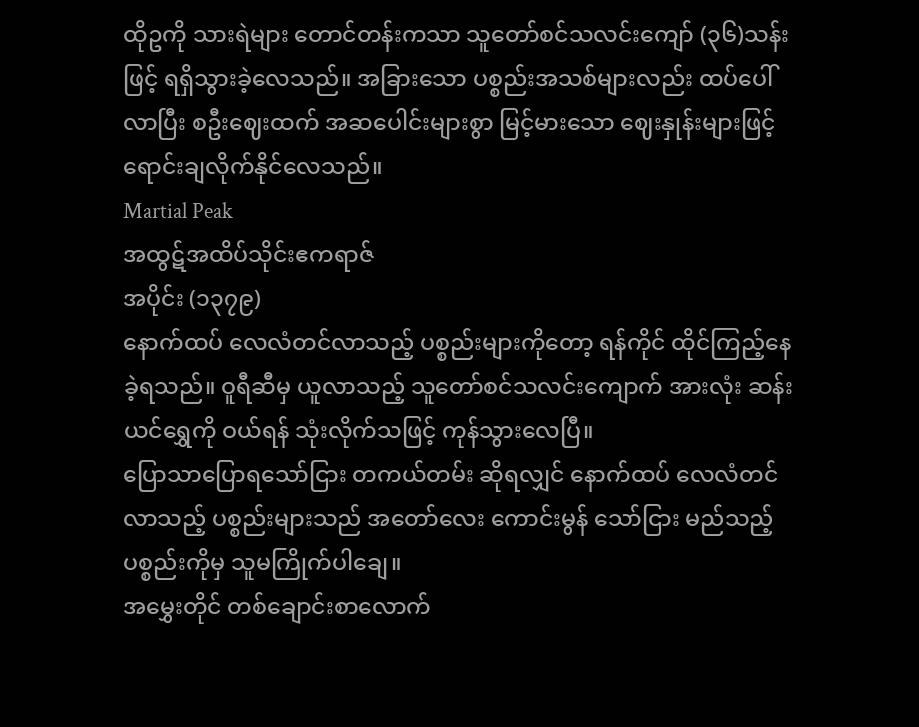ထိုဥကို သားရဲများ တောင်တန်းကသာ သူတော်စင်သလင်းကျော် (၃၆)သန်းဖြင့် ရရှိသွားခဲ့လေသည်။ အခြားသော ပစ္စည်းအသစ်များလည်း ထပ်ပေါ်လာပြီး စဦးဈေးထက် အဆပေါင်းများစွာ မြင့်မားသော ဈေးနှုန်းများဖြင့် ရောင်းချလိုက်နိုင်လေသည်။
Martial Peak
အထွဋ်အထိပ်သိုင်းဧကရာဇ်
အပိုင်း (၁၃၇၉)
နောက်ထပ် လေလံတင်လာသည့် ပစ္စည်းများကိုတော့ ရန်ကိုင် ထိုင်ကြည့်နေခဲ့ရသည်။ ဝူရီဆီမှ ယူလာသည့် သူတော်စင်သလင်းကျောက် အားလုံး ဆန်းယင်ရွှေကို ဝယ်ရန် သုံးလိုက်သဖြင့် ကုန်သွားလေပြီ။
ပြောသာပြောရသော်ငြား တကယ်တမ်း ဆိုရလျှင် နောက်ထပ် လေလံတင်လာသည့် ပစ္စည်းများသည် အတော်လေး ကောင်းမွန် သော်ငြား မည်သည့် ပစ္စည်းကိုမှ သူမကြိုက်ပါချေ။
အမွှေးတိုင် တစ်ချောင်းစာလောက်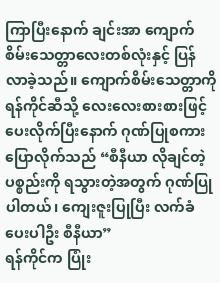ကြာပြီးနောက် ချင်းအာ ကျောက်စိမ်းသေတ္တာလေးတစ်လုံးနှင့် ပြန်လာခဲ့သည်။ ကျောက်စိမ်းသေတ္တာကို ရန်ကိုင်ဆီသို့ လေးလေးစားစားဖြင့် ပေးလိုက်ပြီးနောက် ဂုဏ်ပြုစကား ပြောလိုက်သည် “စီနီယာ လိုချင်တဲ့ ပစ္စည်းကို ရသွားတဲ့အတွက် ဂုဏ်ပြုပါတယ်၊ ကျေးဇူးပြုပြီး လက်ခံပေးပါဦး စီနီယာ”
ရန်ကိုင်က ပြုံး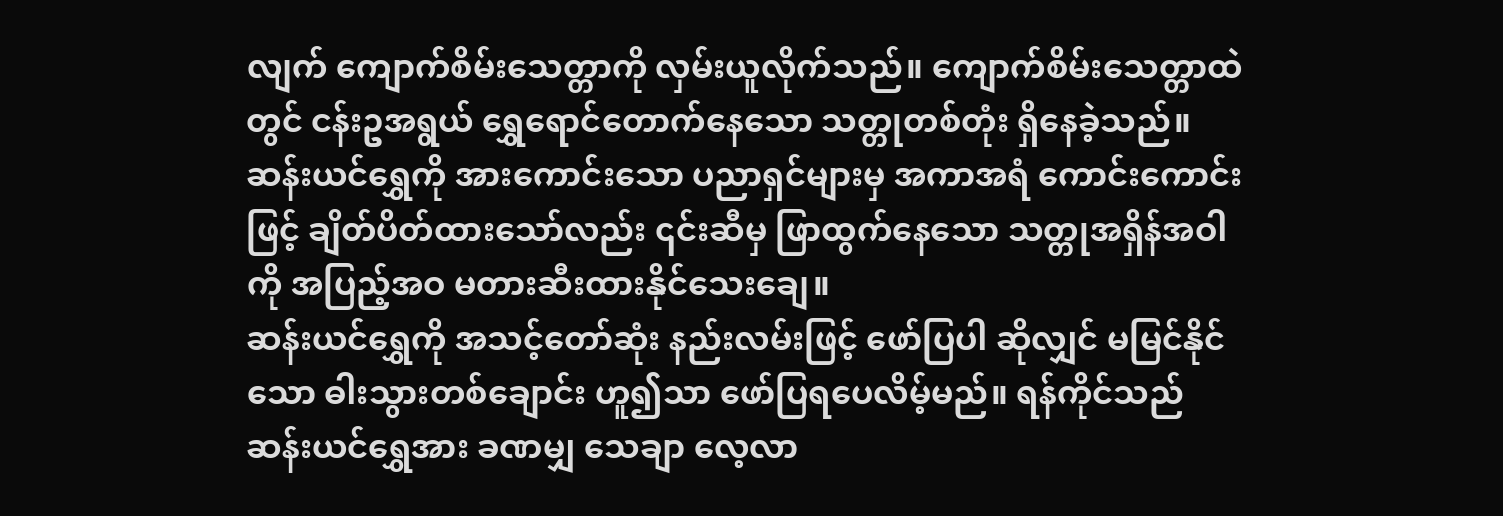လျက် ကျောက်စိမ်းသေတ္တာကို လှမ်းယူလိုက်သည်။ ကျောက်စိမ်းသေတ္တာထဲတွင် ငန်းဥအရွယ် ရွှေရောင်တောက်နေသော သတ္တုတစ်တုံး ရှိနေခဲ့သည်။ ဆန်းယင်ရွှေကို အားကောင်းသော ပညာရှင်များမှ အကာအရံ ကောင်းကောင်းဖြင့် ချိတ်ပိတ်ထားသော်လည်း ၎င်းဆီမှ ဖြာထွက်နေသော သတ္တုအရှိန်အဝါကို အပြည့်အဝ မတားဆီးထားနိုင်သေးချေ။
ဆန်းယင်ရွှေကို အသင့်တော်ဆုံး နည်းလမ်းဖြင့် ဖော်ပြပါ ဆိုလျှင် မမြင်နိုင်သော ဓါးသွားတစ်ချောင်း ဟူ၍သာ ဖော်ပြရပေလိမ့်မည်။ ရန်ကိုင်သည် ဆန်းယင်ရွှေအား ခဏမျှ သေချာ လေ့လာ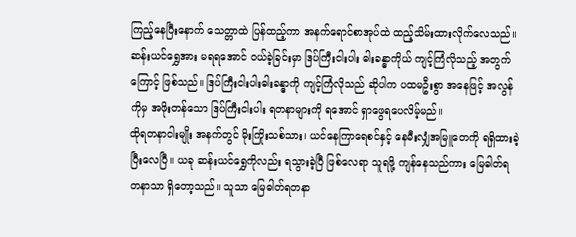ကြည့်နေပြီးနောက် သေတ္တာထဲ ပြန်ထည့်ကာ အနက်ရောင်စာအုပ်ထဲ ထည့်သိမ်းထားလိုက်လေသည်။
ဆန်းယင်ရွှေအား မရရအောင် ဝယ်ခဲ့ခြင်းမှာ ဒြပ်ကြီးငါးပါး ဓါးခန္ဓာကိုယ် ကျင့်ကြံလိုသည့် အတွက်ကြောင့် ဖြစ်သည်။ ဒြပ်ကြီးငါးပါးဓါးခန္ဓာကို ကျင့်ကြံလိုသည် ဆိုပါက ပထမဦးစွာ အနေဖြင့် အလွန်ကိုမှ အဖိုးတန်သော ဒြပ်ကြီးငါးပါး ရတနာများကို ရအောင် ရှာဖွေရပေလိမ့်မည်။
ထိုရတနာငါးမျိုး အနက်တွင် မိုးကြိုးသစ်သား၊ ယင်နေကြာရေစင်နှင့် နေမီးလျှံအမြူတေကို ရရှိထားခဲ့ပြီးလေပြီ။ ယခု ဆန်းယင်ရွှေကိုလည်း ရသွားခဲ့ပြီ ဖြစ်လေရာ သူရဖို့ ကျန်နေသည်ကား မြေဓါတ်ရတနာသာ ရှိတော့သည်။ သူသာ မြေဓါတ်ရတနာ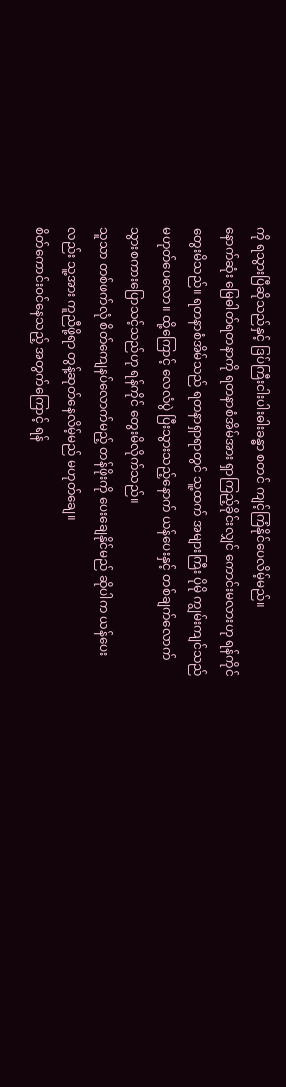ကို ရသွားပြီဆိုသည်နှင့် ဒြပ်ကြီးငါးပါးဓါးခန္ဓာ စတင် ကျင့်ကြံနိုင်ပေလိမ့်မည်။
နောက်ဆုံး မြေဓါတ်ရတနာကို ရတနာစံအိမ်အား ရှာကြည့်ခိုင်းလျှင် ကောင်းမလားဟု ရန်ကိုင် တွေးမိသည်။ ရတနာစံအိမ်သည် ရတနာရှာရာတွင် သူ့ထက် အများကြီး ပိုမို ကျွမ်းကျင်သည် မဟုတ်ပေလော။ ထို့ကြောင့် လေလံပွဲ ပြီးသွားသည့်နောက် ယန်ပေးနှင့် တစ်ချက်လောက် သွားစကားပြောသင့်သည်ဟု ရန်ကိုင် တွေးမိလိုက်သည်။
သူသာ တစ်ဖက်လုံ စိတ်ကျေနပ်လောက်မည့် တန်ဖိုးကို ပေးချေနိုင်မည် ဆိုပါက ယန်ပေးလည်း သူ့အား ကူညီဖို့ရာ တွန့်ဆုတ်နေလိမ့်မည် မဟုတ်ချေ။
စိတ်ကောင်းဝင်နေသည့် အတွက်ကြောင့် ရန်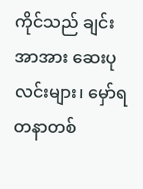ကိုင်သည် ချင်းအာအား ဆေးပုလင်းများ၊ မှော်ရတနာတစ်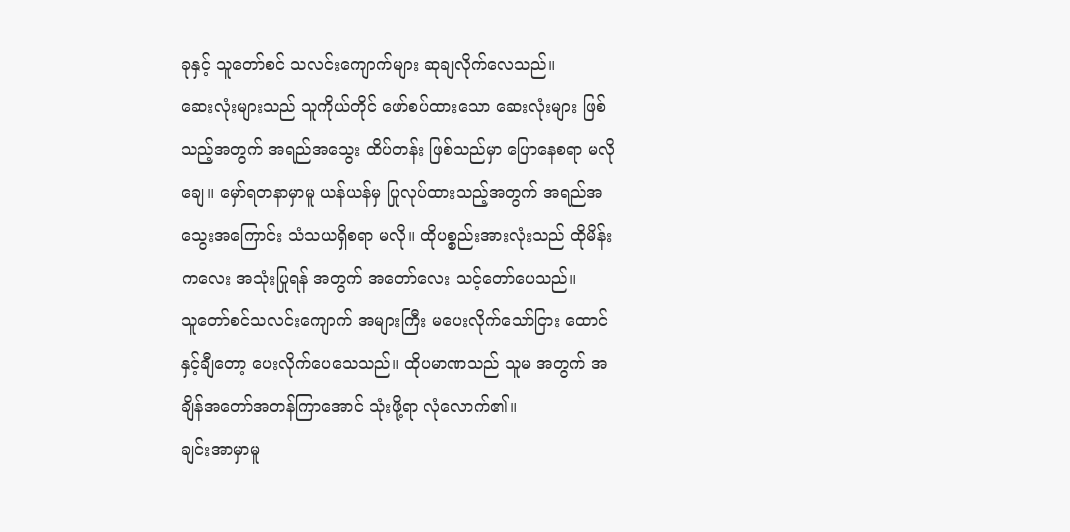ခုနှင့် သူတော်စင် သလင်းကျောက်များ ဆုချလိုက်လေသည်။
ဆေးလုံးများသည် သူကိုယ်တိုင် ဖော်စပ်ထားသော ဆေးလုံးများ ဖြစ်သည့်အတွက် အရည်အသွေး ထိပ်တန်း ဖြစ်သည်မှာ ပြောနေစရာ မလိုချေ။ မှော်ရတနာမှာမူ ယန်ယန်မှ ပြုလုပ်ထားသည့်အတွက် အရည်အသွေးအကြောင်း သံသယရှိစရာ မလို။ ထိုပစ္စည်းအားလုံးသည် ထိုမိန်းကလေး အသုံးပြုရန် အတွက် အတော်လေး သင့်တော်ပေသည်။
သူတော်စင်သလင်းကျောက် အများကြီး မပေးလိုက်သော်ငြား ထောင်နှင့်ချီတော့ ပေးလိုက်ပေသေသည်။ ထိုပမာဏသည် သူမ အတွက် အချိန်အတော်အတန်ကြာအောင် သုံးဖို့ရာ လုံလောက်၏။
ချင်းအာမှာမူ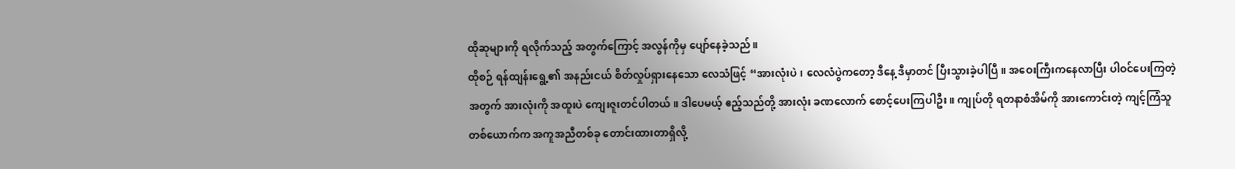ထိုဆုများကို ရလိုက်သည့် အတွက်ကြောင့် အလွန်ကိုမှ ပျော်နေခဲ့သည်။
ထိုစဉ် ရန်ထျန်းရွေ့၏ အနည်းငယ် စိတ်လှုပ်ရှားနေသော လေသံဖြင့် “အားလုံးပဲ၊ လေလံပွဲကတော့ ဒီနေ့ ဒီမှာတင် ပြီးသွားခဲ့ပါပြီ။ အဝေးကြီးကနေလာပြီး ပါဝင်ပေးကြတဲ့အတွက် အားလုံးကို အထူးပဲ ကျေးဇူးတင်ပါတယ်။ ဒါပေမယ့် ဧည့်သည်တို့ အားလုံး ခဏလောက် စောင့်ပေးကြပါဦး။ ကျုပ်တို ရတနာစံအိမ်ကို အားကောင်းတဲ့ ကျင့်ကြံသူ တစ်ယောက်က အကူအညီတစ်ခု တောင်းထားတာရှိလို့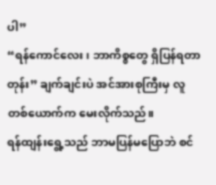ပါ”
“ရန်ကောင်လေး၊ ဘာကိစ္စတွေ ရှိပြန်ရတာတုန်း” ချက်ချင်းပဲ အင်အားစုကြီးမှ လူတစ်ယောက်က မေးလိုက်သည်။
ရန်ထျန်းရွေ့သည် ဘာမပြန်မပြောဘဲ စင်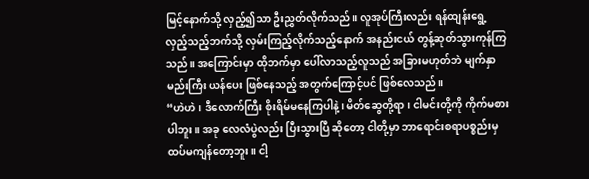မြင့်နောက်သို့ လှည့်၍သာ ဦးညွှတ်လိုက်သည်။ လူအုပ်ကြီးလည်း ရန်ထျန်းရွေ့ လှည့်သည့်ဘက်သို့ လှမ်းကြည့်လိုက်သည့်နောက် အနည်းငယ် တွန့်ဆုတ်သွားကုန်ကြသည်။ အကြောင်းမှာ ထိုဘက်မှာ ပေါ်လာသည့်လူသည် အခြားမဟုတ်ဘဲ မျက်နှာမည်းကြီး ယန်ပေး ဖြစ်နေသည့် အတွက်ကြောင့်ပင် ဖြစ်လေသည်။
“ဟဲဟဲ၊ ဒီလောက်ကြီး စိုးရိမ်မနေကြပါနဲ့၊ မိတ်ဆွေတို့ရာ၊ ငါမင်းတို့ကို ကိုက်မစားပါဘူး။ အခု လေလံပွဲလည်း ပြီးသွားပြီ ဆိုတော့ ငါတို့မှာ ဘာရောင်းစရာပစ္စည်းမှ ထပ်မကျန်တော့ဘူး။ ငါ့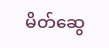မိတ်ဆွေ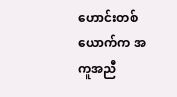ဟောင်းတစ်ယောက်က အကူအညီ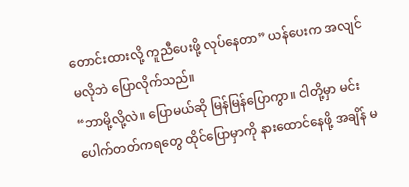တောင်းထားလို့ ကူညီပေးဖို့ လုပ်နေတာ” ယန်ပေးက အလျင်မလိုဘဲ ပြောလိုက်သည်။
“ဘာမို့လို့လဲ။ ပြောမယ်ဆို မြန်မြန်ပြောကွာ။ ငါတို့မှာ မင်းပေါက်တတ်ကရတွေ ထိုင်ပြောမှာကို နားထောင်နေဖို့ အချိန် မ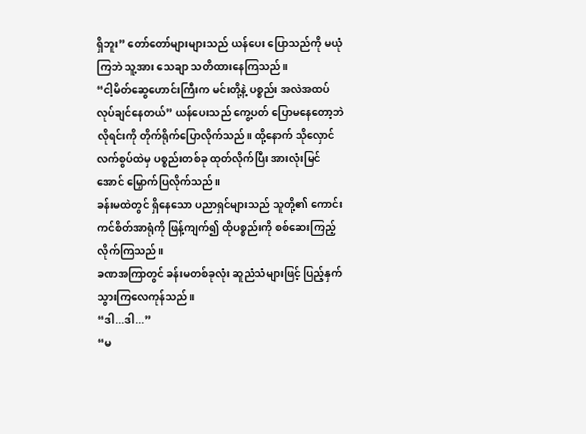ရှိဘူး” တော်တော်များများသည် ယန်ပေး ပြောသည်ကို မယုံကြဘဲ သူ့အား သေချာ သတိထားနေကြသည်။
“ငါ့မိတ်ဆွေဟောင်းကြီးက မင်းတို့နဲ့ ပစ္စည်း အလဲအထပ် လုပ်ချင်နေတယ်” ယန်ပေးသည် ကွေ့ပတ် ပြောမနေတော့ဘဲ လိုရင်းကို တိုက်ရိုက်ပြောလိုက်သည်။ ထို့နောက် သိုလှောင် လက်စွပ်ထဲမှ ပစ္စည်းတစ်ခု ထုတ်လိုက်ပြီး အားလုံးမြင်အောင် မြှောက်ပြလိုက်သည်။
ခန်းမထဲတွင် ရှိနေသော ပညာရှင်များသည် သူတို့၏ ကောင်းကင်စိတ်အာရုံကို ဖြန့်ကျက်၍ ထိုပစ္စည်းကို စစ်ဆေးကြည့်လိုက်ကြသည်။
ခဏအကြာတွင် ခန်းမတစ်ခုလုံး ဆူညံသံများဖြင့် ပြည့်နှက်သွားကြလေကုန်သည်။
“ဒါ...ဒါ...”
“မ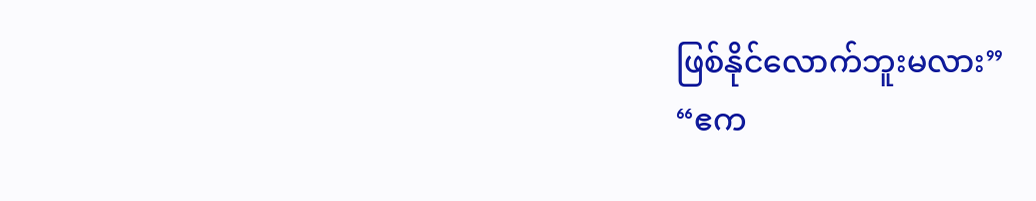ဖြစ်နိုင်လောက်ဘူးမလား”
“ဧက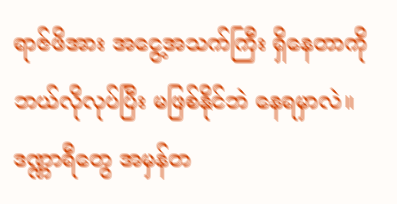ရာဇ်ဖိအား အငွေ့အသက်ကြီး ရှိနေတာကို ဘယ်လိုလုပ်ပြီး မဖြစ်နိုင်ဘဲ နေရမှာလဲ။ ဒဏ္ဏာရီတွေ အမှန်တ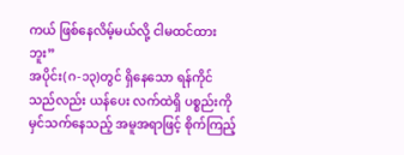ကယ် ဖြစ်နေလိမ့်မယ်လို့ ငါမထင်ထားဘူး”
အပိုင်း(ဂ-၁၃)တွင် ရှိနေသော ရန်ကိုင်သည်လည်း ယန်ပေး လက်ထဲရှိ ပစ္စည်းကို မှင်သက်နေသည့် အမူအရာဖြင့် စိုက်ကြည့်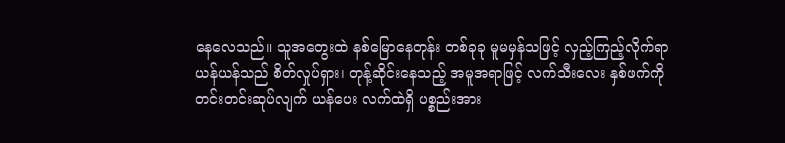နေလေသည်။ သူအတွေးထဲ နစ်မြောနေတုန်း တစ်ခုခု မူမမှန်သဖြင့် လှည့်ကြည့်လိုက်ရာ ယန်ယန်သည် စိတ်လှုပ်ရှား၊ တုန့်ဆိုင်းနေသည့် အမူအရာဖြင့် လက်သီးလေး နှစ်ဖက်ကို တင်းတင်းဆုပ်လျက် ယန်ပေး လက်ထဲရှိ ပစ္စည်းအား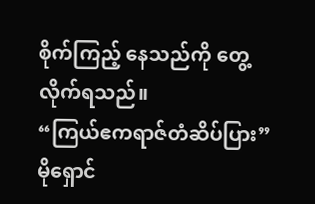စိုက်ကြည့် နေသည်ကို တွေ့လိုက်ရသည်။
“ကြယ်ဧကရာဇ်တံဆိပ်ပြား” မိုရှောင်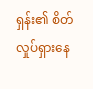ရှန်း၏ စိတ်လှုပ်ရှားနေ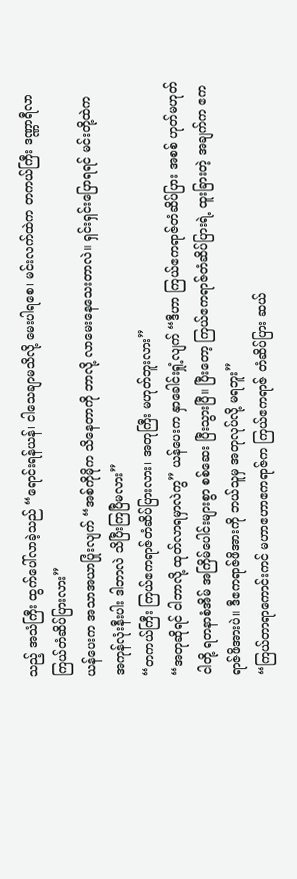သည့် အသံကြီး ထွက်ပေါ်လာခဲ့သည် “ရောင်းရန်ယန်၊ ငါသေချာမသိလို့ မေးပါရစေ၊ မင်းလက်ထဲက တကယ်ကြီး ဒဏ္ဏာရီလာ ကြယ်တံဆိပ်ပြားလား”
ယန်ပေးက အသာအယာပြုံးလျက် “အစ်ကိုမိုက သိနေတာကို ဘာလို့ လာမေးနေသေးတာလဲ။ ရှင်းရှင်းပြောရရင် မင်းတို့ထဲက အကုန်လုံးနီးပါး ဒါဘာလဲ သိပြီးကြပြီမလား”
“တကယ်ကြီး ကြယ်ဧကရာဇ်တံဆိပ်ပြားလား၊ အတုကြီး မဟုတ်ဘူးလား”
“အတုဆိုရင် ငါဘာလို့ ထုတ်လာရမှာလဲကွ” ယန်ပေးက နှာခေါင်းရှုံ့လျက် “ဒီဟာ ကြယ်ဧကရာဇ်တံဆိပ်ပြား အစစ် ဟုတ်မဟုတ် ငါတို့ ရတနာစံအိမ် အကြိမ်ပေါင်းများစွာ စစ်ဆေး ပြီးသွားပြီ။ ပြီးတော့ ကြယ်ဧကရာဇ်တံဆိပ်ပြားရဲ့ ထူးခြားတဲ့ အချက်က ဧကရာဇ်ဖိအားပဲ။ ဒီဧကရာဇ်ဖိအားကို ဘယ်သူမှ အတုလုပ်လို့ မရဘူး”
“ကြယ်တာရာကောင်းကင် မဟာဧဟာဧကရာဇ်က ကြယ်ဧကရာဇ် တံဆိပ်ပြား ဆယ်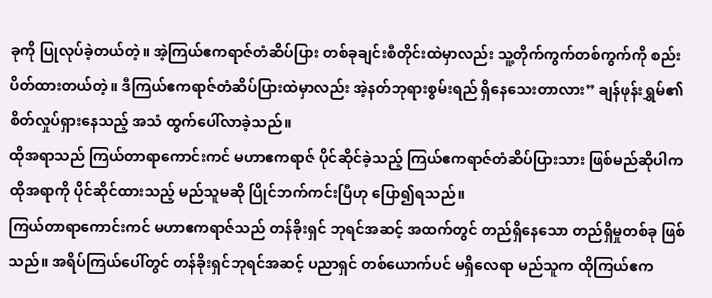ခုကို ပြုလုပ်ခဲ့တယ်တဲ့။ အဲ့ကြယ်ဧကရာဇ်တံဆိပ်ပြား တစ်ခုချင်းစီတိုင်းထဲမှာလည်း သူ့တိုက်ကွက်တစ်ကွက်ကို စည်းပိတ်ထားတယ်တဲ့။ ဒီကြယ်ဧကရာဇ်တံဆိပ်ပြားထဲမှာလည်း အဲ့နတ်ဘုရားစွမ်းရည် ရှိနေသေးတာလား” ချန်ဖုန်းရွှမ်၏ စိတ်လှုပ်ရှားနေသည့် အသံ ထွက်ပေါ်လာခဲ့သည်။
ထိုအရာသည် ကြယ်တာရာကောင်းကင် မဟာဧကရာဇ် ပိုင်ဆိုင်ခဲ့သည့် ကြယ်ဧကရာဇ်တံဆိပ်ပြားသား ဖြစ်မည်ဆိုပါက ထိုအရာကို ပိုင်ဆိုင်ထားသည့် မည်သူမဆို ပြိုင်ဘက်ကင်းပြီဟု ပြော၍ရသည်။
ကြယ်တာရာကောင်းကင် မဟာဧကရာဇ်သည် တန်ခိုးရှင် ဘုရင်အဆင့် အထက်တွင် တည်ရှိနေသော တည်ရှိမှုတစ်ခု ဖြစ်သည်။ အရိပ်ကြယ်ပေါ်တွင် တန်ခိုးရှင်ဘုရင်အဆင့် ပညာရှင် တစ်ယောက်ပင် မရှိလေရာ မည်သူက ထိုကြယ်ဧက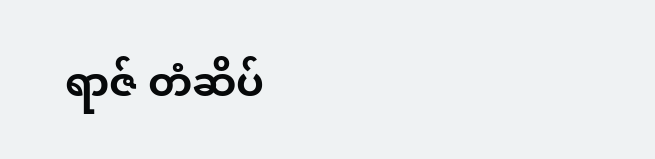ရာဇ် တံဆိပ်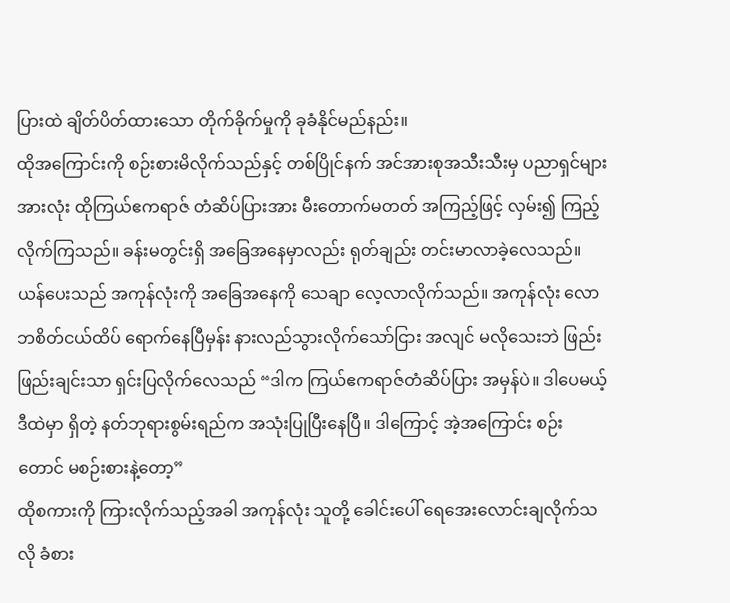ပြားထဲ ချိတ်ပိတ်ထားသော တိုက်ခိုက်မှုကို ခုခံနိုင်မည်နည်း။
ထိုအကြောင်းကို စဉ်းစားမိလိုက်သည်နှင့် တစ်ပြိုင်နက် အင်အားစုအသီးသီးမှ ပညာရှင်များအားလုံး ထိုကြယ်ဧကရာဇ် တံဆိပ်ပြားအား မီးတောက်မတတ် အကြည့်ဖြင့် လှမ်း၍ ကြည့်လိုက်ကြသည်။ ခန်းမတွင်းရှိ အခြေအနေမှာလည်း ရုတ်ချည်း တင်းမာလာခဲ့လေသည်။
ယန်ပေးသည် အကုန်လုံးကို အခြေအနေကို သေချာ လေ့လာလိုက်သည်။ အကုန်လုံး လောဘစိတ်ငယ်ထိပ် ရောက်နေပြီမှန်း နားလည်သွားလိုက်သော်ငြား အလျင် မလိုသေးဘဲ ဖြည်းဖြည်းချင်းသာ ရှင်းပြလိုက်လေသည် “ဒါက ကြယ်ဧကရာဇ်တံဆိပ်ပြား အမှန်ပဲ။ ဒါပေမယ့် ဒီထဲမှာ ရှိတဲ့ နတ်ဘုရားစွမ်းရည်က အသုံးပြုပြီးနေပြီ။ ဒါကြောင့် အဲ့အကြောင်း စဉ်းတောင် မစဉ်းစားနဲ့တော့”
ထိုစကားကို ကြားလိုက်သည့်အခါ အကုန်လုံး သူတို့ ခေါင်းပေါ် ရေအေးလောင်းချလိုက်သလို ခံစား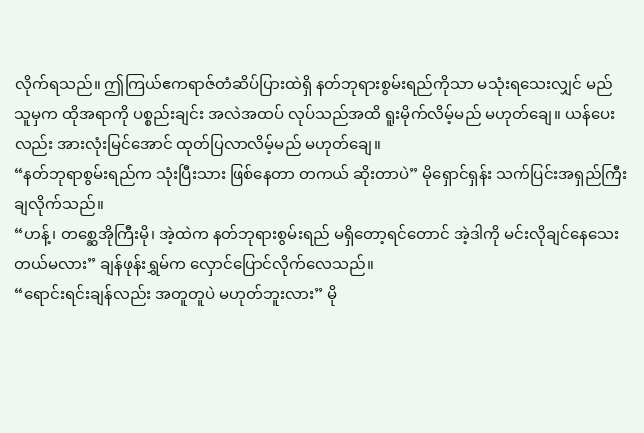လိုက်ရသည်။ ဤကြယ်ဧကရာဇ်တံဆိပ်ပြားထဲရှိ နတ်ဘုရားစွမ်းရည်ကိုသာ မသုံးရသေးလျှင် မည်သူမှက ထိုအရာကို ပစ္စည်းချင်း အလဲအထပ် လုပ်သည်အထိ ရူးမိုက်လိမ့်မည် မဟုတ်ချေ။ ယန်ပေးလည်း အားလုံးမြင်အောင် ထုတ်ပြလာလိမ့်မည် မဟုတ်ချေ။
“နတ်ဘုရာစွမ်းရည်က သုံးပြီးသား ဖြစ်နေတာ တကယ် ဆိုးတာပဲ” မိုရှောင်ရှန်း သက်ပြင်းအရှည်ကြီး ချလိုက်သည်။
“ဟန့်၊ တစ္ဆေအိုကြီးမို၊ အဲ့ထဲက နတ်ဘုရားစွမ်းရည် မရှိတော့ရင်တောင် အဲ့ဒါကို မင်းလိုချင်နေသေးတယ်မလား” ချန်ဖုန်းရွှမ်က လှောင်ပြောင်လိုက်လေသည်။
“ရောင်းရင်းချန်လည်း အတူတူပဲ မဟုတ်ဘူးလား” မို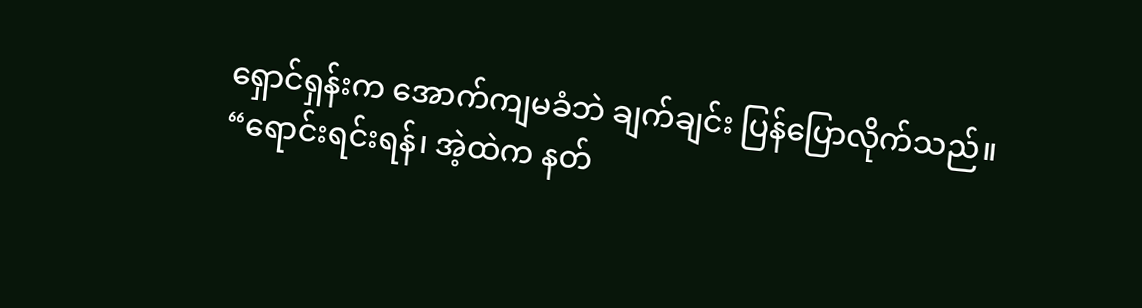ရှောင်ရှန်းက အောက်ကျမခံဘဲ ချက်ချင်း ပြန်ပြောလိုက်သည်။
“ရောင်းရင်းရန်၊ အဲ့ထဲက နတ်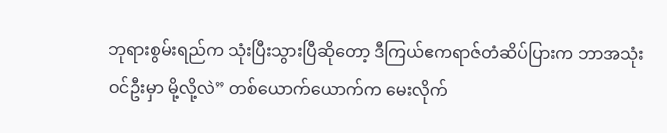ဘုရားစွမ်းရည်က သုံးပြီးသွားပြီဆိုတော့ ဒီကြယ်ဧကရာဇ်တံဆိပ်ပြားက ဘာအသုံးဝင်ဦးမှာ မို့လို့လဲ” တစ်ယောက်ယောက်က မေးလိုက်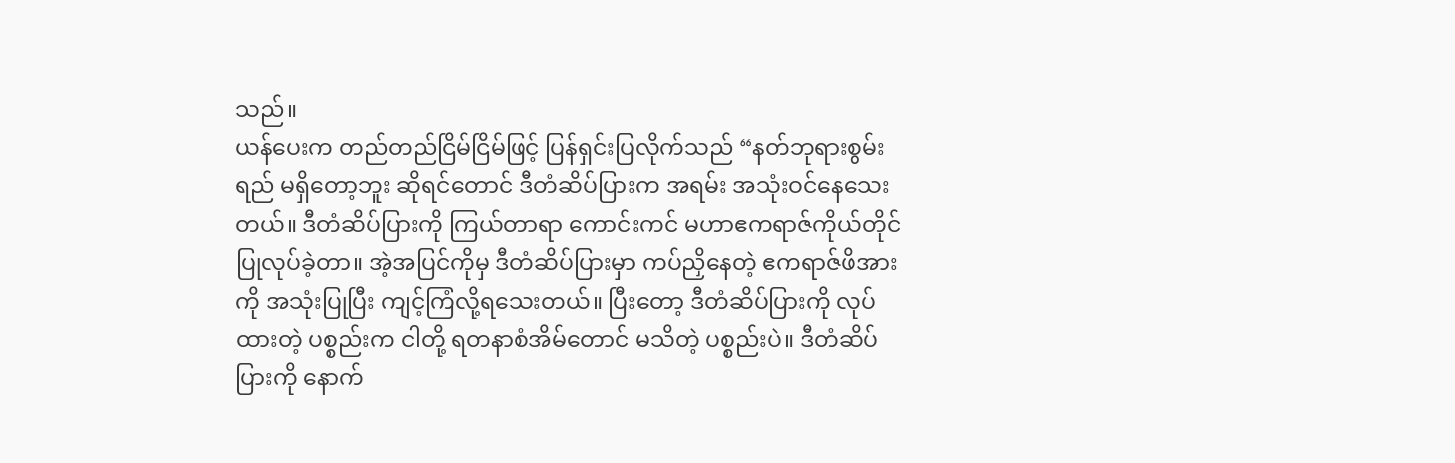သည်။
ယန်ပေးက တည်တည်ငြိမ်ငြိမ်ဖြင့် ပြန်ရှင်းပြလိုက်သည် “နတ်ဘုရားစွမ်းရည် မရှိတော့ဘူး ဆိုရင်တောင် ဒီတံဆိပ်ပြားက အရမ်း အသုံးဝင်နေသေးတယ်။ ဒီတံဆိပ်ပြားကို ကြယ်တာရာ ကောင်းကင် မဟာဧကရာဇ်ကိုယ်တိုင် ပြုလုပ်ခဲ့တာ။ အဲ့အပြင်ကိုမှ ဒီတံဆိပ်ပြားမှာ ကပ်ညှိနေတဲ့ ဧကရာဇ်ဖိအားကို အသုံးပြုပြီး ကျင့်ကြံလို့ရသေးတယ်။ ပြီးတော့ ဒီတံဆိပ်ပြားကို လုပ်ထားတဲ့ ပစ္စည်းက ငါတို့ ရတနာစံအိမ်တောင် မသိတဲ့ ပစ္စည်းပဲ။ ဒီတံဆိပ်ပြားကို နောက်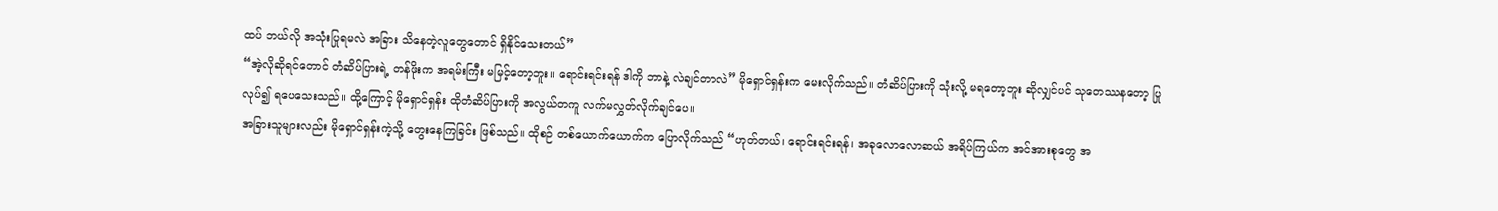ထပ် ဘယ်လို အသုံးပြုရမလဲ အခြား သိနေတဲ့လူတွေတောင် ရှိနိုင်သေးတယ်”
“အဲ့လိုဆိုရင်တောင် တံဆိပ်ပြားရဲ့ တန်ဖိုးက အရမ်းကြီး မမြင့်တော့ဘူး။ ရောင်းရင်းရန် ဒါကို ဘာနဲ့ လဲချင်တာလဲ” မိုရှောင်ရှန်းက မေးလိုက်သည်။ တံဆိပ်ပြားကို သုံးလို့ မရတော့ဘူး ဆိုလျှင်ပင် သုတေဿနတော့ ပြုလုပ်၍ ရပေသေးသည်။ ထို့ကြောင့် မိုရှောင်ရှန်း ထိုတံဆိပ်ပြားကို အလွယ်တကူ လက်မလွှတ်လိုက်ချင်ပေ။
အခြားသူများလည်း မိုရှောင်ရှန်းကဲ့သို့ တွေးနေကြခြင်း ဖြစ်သည်။ ထိုစဉ် တစ်ယောက်ယောက်က ပြောလိုက်သည် “ဟုတ်တယ်၊ ရောင်းရင်းရန်၊ အခုလောလောဆယ် အရိပ်ကြယ်က အင်အားစုတွေ အ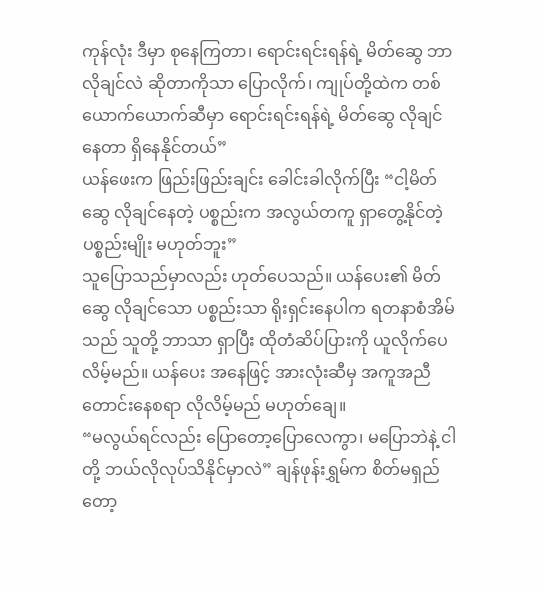ကုန်လုံး ဒီမှာ စုနေကြတာ၊ ရောင်းရင်းရန်ရဲ့ မိတ်ဆွေ ဘာလိုချင်လဲ ဆိုတာကိုသာ ပြောလိုက်၊ ကျုပ်တို့ထဲက တစ်ယောက်ယောက်ဆီမှာ ရောင်းရင်းရန်ရဲ့ မိတ်ဆွေ လိုချင်နေတာ ရှိနေနိုင်တယ်”
ယန်ဖေးက ဖြည်းဖြည်းချင်း ခေါင်းခါလိုက်ပြီး “ငါ့မိတ်ဆွေ လိုချင်နေတဲ့ ပစ္စည်းက အလွယ်တကူ ရှာတွေ့နိုင်တဲ့ ပစ္စည်းမျိုး မဟုတ်ဘူး”
သူပြောသည်မှာလည်း ဟုတ်ပေသည်။ ယန်ပေး၏ မိတ်ဆွေ လိုချင်သော ပစ္စည်းသာ ရိုးရှင်းနေပါက ရတနာစံအိမ်သည် သူတို့ ဘာသာ ရှာပြီး ထိုတံဆိပ်ပြားကို ယူလိုက်ပေလိမ့်မည်။ ယန်ပေး အနေဖြင့် အားလုံးဆီမှ အကူအညီ တောင်းနေစရာ လိုလိမ့်မည် မဟုတ်ချေ။
“မလွယ်ရင်လည်း ပြောတော့ပြောလေကွာ၊ မပြောဘဲနဲ့ ငါတို့ ဘယ်လိုလုပ်သိနိုင်မှာလဲ” ချန်ဖုန်းရွှမ်က စိတ်မရှည်တော့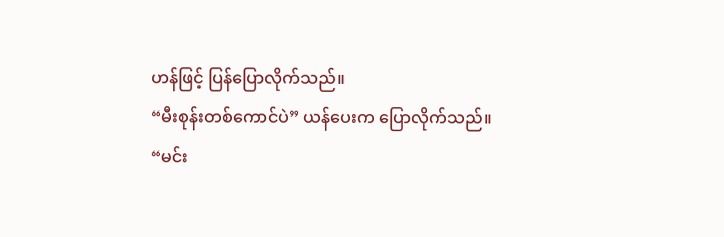ဟန်ဖြင့် ပြန်ပြောလိုက်သည်။
“မီးစုန်းတစ်ကောင်ပဲ” ယန်ပေးက ပြောလိုက်သည်။
“မင်း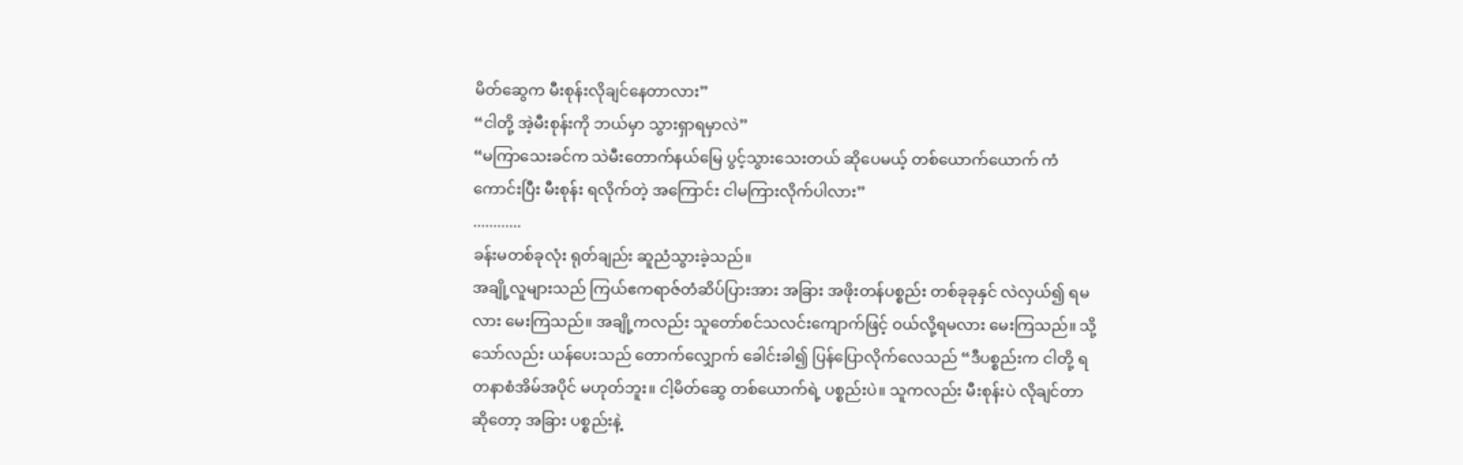မိတ်ဆွေက မီးစုန်းလိုချင်နေတာလား”
“ငါတို့ အဲ့မီးစုန်းကို ဘယ်မှာ သွားရှာရမှာလဲ”
“မကြာသေးခင်က သဲမီးတောက်နယ်မြေ ပွင့်သွားသေးတယ် ဆိုပေမယ့် တစ်ယောက်ယောက် ကံကောင်းပြီး မီးစုန်း ရလိုက်တဲ့ အကြောင်း ငါမကြားလိုက်ပါလား”
............
ခန်းမတစ်ခုလုံး ရုတ်ချည်း ဆူညံသွားခဲ့သည်။
အချို့လူများသည် ကြယ်ဧကရာဇ်တံဆိပ်ပြားအား အခြား အဖိုးတန်ပစ္စည်း တစ်ခုခုနှင် လဲလှယ်၍ ရမလား မေးကြသည်။ အချို့ကလည်း သူတော်စင်သလင်းကျောက်ဖြင့် ဝယ်လို့ရမလား မေးကြသည်။ သို့သော်လည်း ယန်ပေးသည် တောက်လျှောက် ခေါင်းခါ၍ ပြန်ပြောလိုက်လေသည် “ဒီပစ္စည်းက ငါတို့ ရတနာစံအိမ်အပိုင် မဟုတ်ဘူး။ ငါ့မိတ်ဆွေ တစ်ယောက်ရဲ့ ပစ္စည်းပဲ။ သူကလည်း မီးစုန်းပဲ လိုချင်တာဆိုတော့ အခြား ပစ္စည်းနဲ့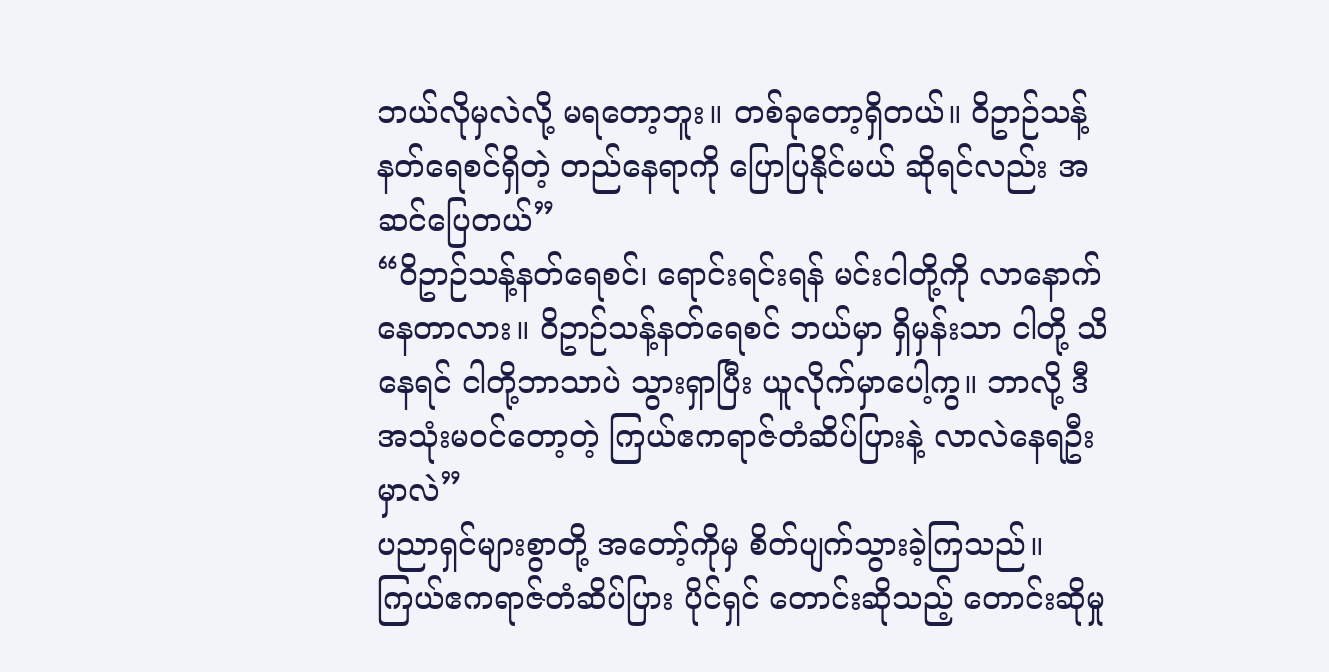ဘယ်လိုမှလဲလို့ မရတော့ဘူး။ တစ်ခုတော့ရှိတယ်။ ဝိဥာဉ်သန့်နတ်ရေစင်ရှိတဲ့ တည်နေရာကို ပြောပြနိုင်မယ် ဆိုရင်လည်း အဆင်ပြေတယ်”
“ဝိဥာဉ်သန့်နတ်ရေစင်၊ ရောင်းရင်းရန် မင်းငါတို့ကို လာနောက်နေတာလား။ ဝိဥာဉ်သန့်နတ်ရေစင် ဘယ်မှာ ရှိမှန်းသာ ငါတို့ သိနေရင် ငါတို့ဘာသာပဲ သွားရှာပြီး ယူလိုက်မှာပေါ့ကွ။ ဘာလို့ ဒီအသုံးမဝင်တော့တဲ့ ကြယ်ဧကရာဇ်တံဆိပ်ပြားနဲ့ လာလဲနေရဦးမှာလဲ”
ပညာရှင်များစွာတို့ အတော့်ကိုမှ စိတ်ပျက်သွားခဲ့ကြသည်။ ကြယ်ဧကရာဇ်တံဆိပ်ပြား ပိုင်ရှင် တောင်းဆိုသည့် တောင်းဆိုမှု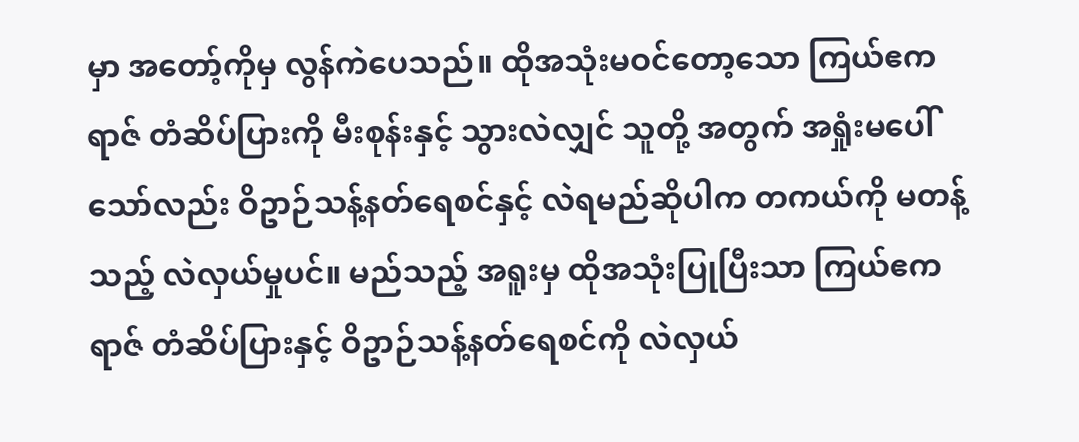မှာ အတော့်ကိုမှ လွန်ကဲပေသည်။ ထိုအသုံးမဝင်တော့သော ကြယ်ဧကရာဇ် တံဆိပ်ပြားကို မီးစုန်းနှင့် သွားလဲလျှင် သူတို့ အတွက် အရှုံးမပေါ်သော်လည်း ဝိဥာဉ်သန့်နတ်ရေစင်နှင့် လဲရမည်ဆိုပါက တကယ်ကို မတန့်သည့် လဲလှယ်မှုပင်။ မည်သည့် အရူးမှ ထိုအသုံးပြုပြီးသာ ကြယ်ဧကရာဇ် တံဆိပ်ပြားနှင့် ဝိဥာဉ်သန့်နတ်ရေစင်ကို လဲလှယ်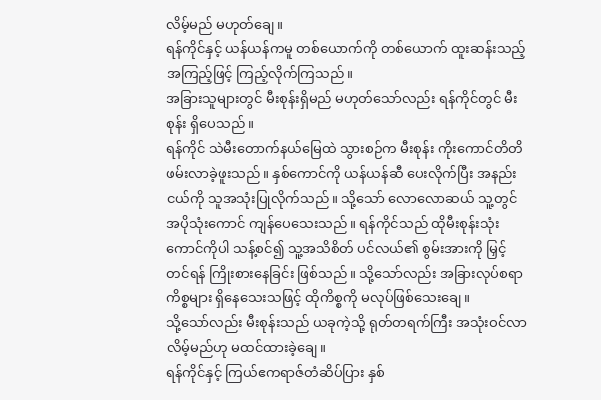လိမ့်မည် မဟုတ်ချေ။
ရန်ကိုင်နှင့် ယန်ယန်ကမူ တစ်ယောက်ကို တစ်ယောက် ထူးဆန်းသည့် အကြည့်ဖြင့် ကြည့်လိုက်ကြသည်။
အခြားသူများတွင် မီးစုန်းရှိမည် မဟုတ်သော်လည်း ရန်ကိုင်တွင် မီးစုန်း ရှိပေသည်။
ရန်ကိုင် သဲမီးတောက်နယ်မြေထဲ သွားစဉ်က မီးစုန်း ကိုးကောင်တိတိ ဖမ်းလာခဲ့ဖူးသည်။ နှစ်ကောင်ကို ယန်ယန်ဆီ ပေးလိုက်ပြီး အနည်းငယ်ကို သူအသုံးပြုလိုက်သည်။ သို့သော် လောလောဆယ် သူ့တွင် အပိုသုံးကောင် ကျန်ပေသေးသည်။ ရန်ကိုင်သည် ထိုမီးစုန်းသုံးကောင်ကိုပါ သန့်စင်၍ သူ့အသိစိတ် ပင်လယ်၏ စွမ်းအားကို မြှင့်တင်ရန် ကြိုးစားနေခြင်း ဖြစ်သည်။ သို့သော်လည်း အခြားလုပ်စရာ ကိစ္စများ ရှိနေသေးသဖြင့် ထိုကိစ္စကို မလုပ်ဖြစ်သေးချေ။
သို့သော်လည်း မီးစုန်းသည် ယခုကဲ့သို့ ရုတ်တရက်ကြီး အသုံးဝင်လာလိမ့်မည်ဟု မထင်ထားခဲ့ချေ။
ရန်ကိုင်နှင့် ကြယ်ဧကရာဇ်တံဆိပ်ပြား နှစ်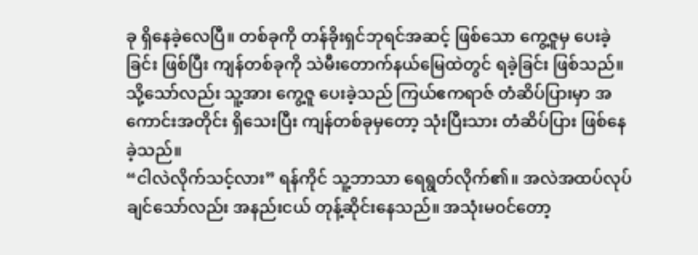ခု ရှိနေခဲ့လေပြီ။ တစ်ခုကို တန်ခိုးရှင်ဘုရင်အဆင့် ဖြစ်သော ကွေ့ဇူမှ ပေးခဲ့ခြင်း ဖြစ်ပြီး ကျန်တစ်ခုကို သဲမီးတောက်နယ်မြေထဲတွင် ရခဲ့ခြင်း ဖြစ်သည်။ သို့သော်လည်း သူ့အား ကွေ့ဇူ ပေးခဲ့သည် ကြယ်ဧကရာဇ် တံဆိပ်ပြားမှာ အကောင်းအတိုင်း ရှိသေးပြီး ကျန်တစ်ခုမှတော့ သုံးပြီးသား တံဆိပ်ပြား ဖြစ်နေခဲ့သည်။
“ငါလဲလိုက်သင့်လား” ရန်ကိုင် သူ့ဘာသာ ရေရွတ်လိုက်၏။ အလဲအထပ်လုပ်ချင်သော်လည်း အနည်းငယ် တုန့်ဆိုင်းနေသည်။ အသုံးမဝင်တော့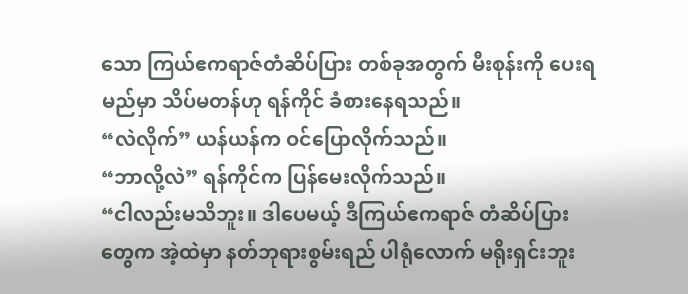သော ကြယ်ဧကရာဇ်တံဆိပ်ပြား တစ်ခုအတွက် မီးစုန်းကို ပေးရမည်မှာ သိပ်မတန်ဟု ရန်ကိုင် ခံစားနေရသည်။
“လဲလိုက်” ယန်ယန်က ဝင်ပြောလိုက်သည်။
“ဘာလို့လဲ” ရန်ကိုင်က ပြန်မေးလိုက်သည်။
“ငါလည်းမသိဘူး။ ဒါပေမယ့် ဒီကြယ်ဧကရာဇ် တံဆိပ်ပြားတွေက အဲ့ထဲမှာ နတ်ဘုရားစွမ်းရည် ပါရုံလောက် မရိုးရှင်းဘူး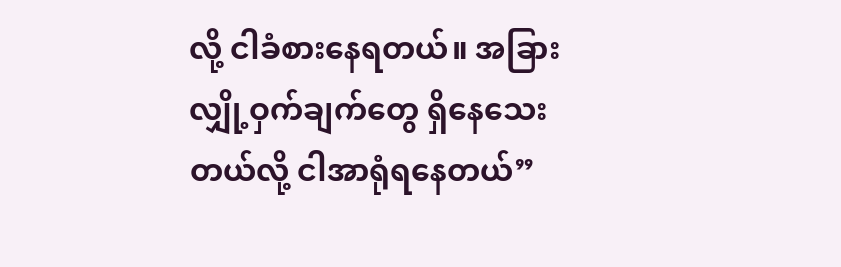လို့ ငါခံစားနေရတယ်။ အခြား လျှို့ဝှက်ချက်တွေ ရှိနေသေးတယ်လို့ ငါအာရုံရနေတယ်”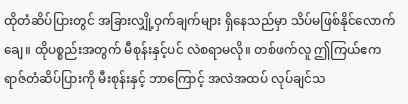ထိုတံဆိပ်ပြားတွင် အခြားလျှို့ဝှက်ချက်များ ရှိနေသည်မှာ သိပ်မဖြစ်နိုင်လောက်ချေ။ ထိုပစ္စည်းအတွက် မီစုန်းနှင့်ပင် လဲစရာမလို။ တစ်ဖက်လူ ဤကြယ်ဧကရာဇ်တံဆိပ်ပြားကို မီးစုန်းနှင့် ဘာကြောင့် အလဲအထပ် လုပ်ချင်သ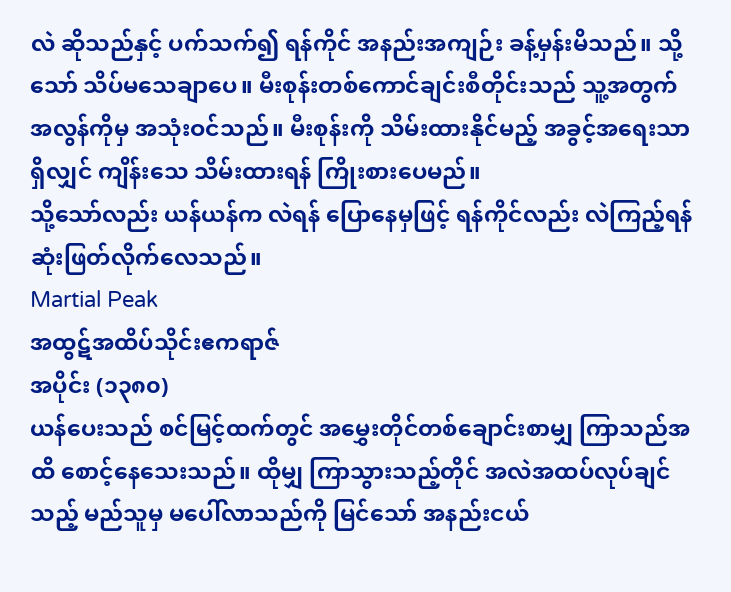လဲ ဆိုသည်နှင့် ပက်သက်၍ ရန်ကိုင် အနည်းအကျဉ်း ခန့်မှန်းမိသည်။ သို့သော် သိပ်မသေချာပေ။ မီးစုန်းတစ်ကောင်ချင်းစီတိုင်းသည် သူ့အတွက် အလွန်ကိုမှ အသုံးဝင်သည်။ မီးစုန်းကို သိမ်းထားနိုင်မည့် အခွင့်အရေးသာ ရှိလျှင် ကျိန်းသေ သိမ်းထားရန် ကြိုးစားပေမည်။
သို့သော်လည်း ယန်ယန်က လဲရန် ပြောနေမှဖြင့် ရန်ကိုင်လည်း လဲကြည့်ရန် ဆုံးဖြတ်လိုက်လေသည်။
Martial Peak
အထွဋ်အထိပ်သိုင်းဧကရာဇ်
အပိုင်း (၁၃၈၀)
ယန်ပေးသည် စင်မြင့်ထက်တွင် အမွှေးတိုင်တစ်ချောင်းစာမျှ ကြာသည်အထိ စောင့်နေသေးသည်။ ထိုမျှ ကြာသွားသည့်တိုင် အလဲအထပ်လုပ်ချင်သည့် မည်သူမှ မပေါ်လာသည်ကို မြင်သော် အနည်းငယ်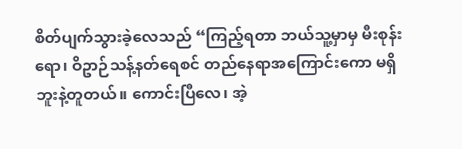စိတ်ပျက်သွားခဲ့လေသည် “ကြည့်ရတာ ဘယ်သူ့မှာမှ မီးစုန်းရော၊ ဝိဥာဉ်သန့်နတ်ရေစင် တည်နေရာအကြောင်းကော မရှိဘူးနဲ့တူတယ်။ ကောင်းပြီလေ၊ အဲ့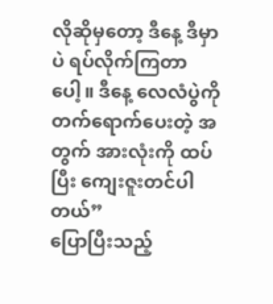လိုဆိုမှတော့ ဒီနေ့ ဒီမှာပဲ ရပ်လိုက်ကြတာပေါ့။ ဒီနေ့ လေလံပွဲကို တက်ရောက်ပေးတဲ့ အတွက် အားလုံးကို ထပ်ပြီး ကျေးဇူးတင်ပါတယ်”
ပြောပြီးသည့်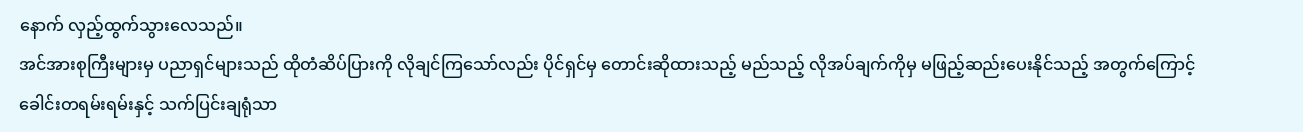နောက် လှည့်ထွက်သွားလေသည်။
အင်အားစုကြီးများမှ ပညာရှင်များသည် ထိုတံဆိပ်ပြားကို လိုချင်ကြသော်လည်း ပိုင်ရှင်မှ တောင်းဆိုထားသည့် မည်သည့် လိုအပ်ချက်ကိုမှ မဖြည့်ဆည်းပေးနိုင်သည့် အတွက်ကြောင့် ခေါင်းတရမ်းရမ်းနှင့် သက်ပြင်းချရုံသာ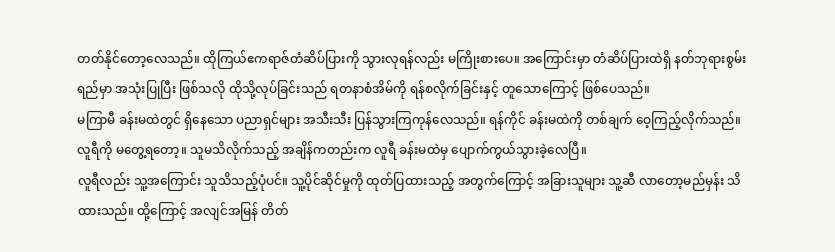တတ်နိုင်တော့လေသည်။ ထိုကြယ်ဧကရာဇ်တံဆိပ်ပြားကို သွားလုရန်လည်း မကြိုးစားပေ။ အကြောင်းမှာ တံဆိပ်ပြားထဲရှိ နတ်ဘုရားစွမ်းရည်မှာ အသုံးပြုပြီး ဖြစ်သလို ထိုသို့လုပ်ခြင်းသည် ရတနာစံအိမ်ကို ရန်စလိုက်ခြင်းနှင့် တူသောကြောင့် ဖြစ်ပေသည်။
မကြာမီ ခန်းမထဲတွင် ရှိနေသော ပညာရှင်များ အသီးသီး ပြန်သွားကြကုန်လေသည်။ ရန်ကိုင် ခန်းမထဲကို တစ်ချက် ဝေ့ကြည့်လိုက်သည်။ လူရီကို မတွေ့ရတော့။ သူမသိလိုက်သည့် အချိန်ကတည်းက လူရီ ခန်းမထဲမှ ပျောက်ကွယ်သွားခဲ့လေပြီ။
လူရီလည်း သူ့အကြောင်း သူသိသည့်ပုံပင်။ သူ့ပိုင်ဆိုင်မှုကို ထုတ်ပြထားသည့် အတွက်ကြောင့် အခြားသူများ သူ့ဆီ လာတော့မည်မှန်း သိထားသည်။ ထို့ကြောင့် အလျင်အမြန် တိတ်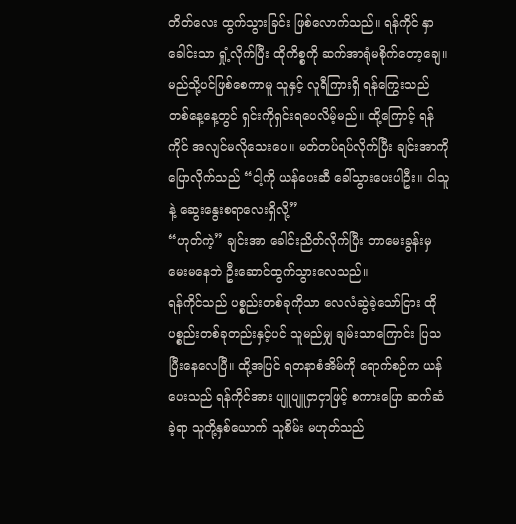တိတ်လေး ထွက်သွားခြင်း ဖြစ်လောက်သည်။ ရန်ကိုင် နှာခေါင်းသာ ရှုံ့လိုက်ပြီး ထိုကိစ္စကို ဆက်အာရုံမစိုက်တော့ချေ။ မည်သို့ပင်ဖြစ်စေကာမူ သူနှင့် လူရီကြားရှိ ရန်ကြွေးသည် တစ်နေ့နေ့တွင် ရှင်းကိုရှင်းရပေလိမ့်မည်။ ထို့ကြောင့် ရန်ကိုင် အလျင်မလိုသေးပေ။ မတ်တပ်ရပ်လိုက်ပြီး ချင်းအာကို ပြောလိုက်သည် “ငါ့ကို ယန်ပေးဆီ ခေါ်သွားပေးပါဦး။ ငါသူနဲ့ ဆွေးနွေးစရာလေးရှိလို့”
“ဟုတ်ကဲ့” ချင်းအာ ခေါင်းညိတ်လိုက်ပြီး ဘာမေးခွန်းမှ မေးမနေဘဲ ဦးဆောင်ထွက်သွားလေသည်။
ရန်ကိုင်သည် ပစ္စည်းတစ်ခုကိုသာ လေလံဆွဲခဲ့သော်ငြား ထိုပစ္စည်းတစ်ခုတည်းနှင့်ပင် သူမည်မျှ ချမ်းသာကြောင်း ပြသပြီးနေလေပြီ။ ထို့အပြင် ရတနာစံအိမ်ကို ရောက်စဉ်က ယန်ပေးသည် ရန်ကိုင်အား ပျူပျူငှာငှာဖြင့် စကားပြော ဆက်ဆံခဲ့ရာ သူတို့နှစ်ယောက် သူစိမ်း မဟုတ်သည်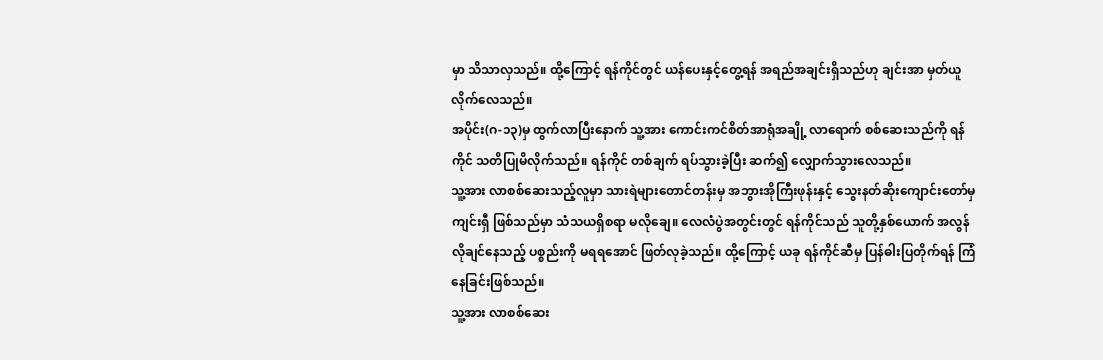မှာ သိသာလှသည်။ ထို့ကြောင့် ရန်ကိုင်တွင် ယန်ပေးနှင့်တွေ့ရန် အရည်အချင်းရှိသည်ဟု ချင်းအာ မှတ်ယူလိုက်လေသည်။
အပိုင်း(ဂ-၁၃)မှ ထွက်လာပြီးနောက် သူ့အား ကောင်းကင်စိတ်အာရုံအချို့ လာရောက် စစ်ဆေးသည်ကို ရန်ကိုင် သတိပြုမိလိုက်သည်။ ရန်ကိုင် တစ်ချက် ရပ်သွားခဲ့ပြီး ဆက်၍ လျှောက်သွားလေသည်။
သူ့အား လာစစ်ဆေးသည့်လူမှာ သားရဲများတောင်တန်းမှ အဘွားအိုကြီးဖုန်းနှင့် သွေးနတ်ဆိုးကျောင်းတော်မှ ကျင်းရှီ ဖြစ်သည်မှာ သံသယရှိစရာ မလိုချေ။ လေလံပွဲအတွင်းတွင် ရန်ကိုင်သည် သူတို့နှစ်ယောက် အလွန်လိုချင်နေသည့် ပစ္စည်းကို မရရအောင် ဖြတ်လုခဲ့သည်။ ထို့ကြောင့် ယခု ရန်ကိုင်ဆီမှ ပြန်ဓါးပြတိုက်ရန် ကြံနေခြင်းဖြစ်သည်။
သူ့အား လာစစ်ဆေး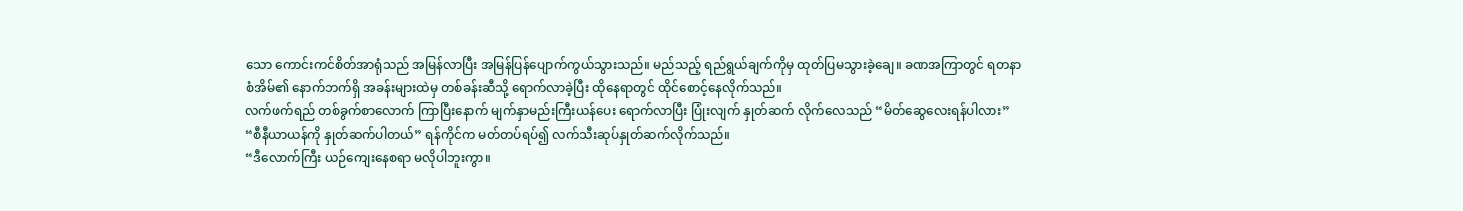သော ကောင်းကင်စိတ်အာရုံသည် အမြန်လာပြီး အမြန်ပြန်ပျောက်ကွယ်သွားသည်။ မည်သည့် ရည်ရွယ်ချက်ကိုမှ ထုတ်ပြမသွားခဲ့ချေ။ ခဏအကြာတွင် ရတနာစံအိမ်၏ နောက်ဘက်ရှိ အခန်းများထဲမှ တစ်ခန်းဆီသို့ ရောက်လာခဲ့ပြီး ထိုနေရာတွင် ထိုင်စောင့်နေလိုက်သည်။
လက်ဖက်ရည် တစ်ခွက်စာလောက် ကြာပြီးနောက် မျက်နှာမည်းကြီးယန်ပေး ရောက်လာပြီး ပြုံးလျက် နှုတ်ဆက် လိုက်လေသည် “မိတ်ဆွေလေးရန်ပါလား”
“စီနီယာယန်ကို နှုတ်ဆက်ပါတယ်” ရန်ကိုင်က မတ်တပ်ရပ်၍ လက်သီးဆုပ်နှုတ်ဆက်လိုက်သည်။
“ဒီလောက်ကြီး ယဉ်ကျေးနေစရာ မလိုပါဘူးကွာ။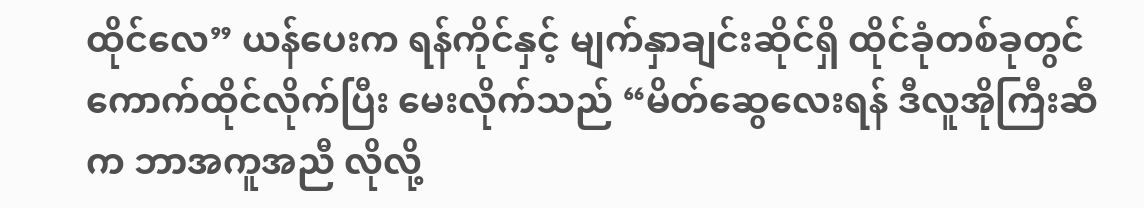ထိုင်လေ” ယန်ပေးက ရန်ကိုင်နှင့် မျက်နှာချင်းဆိုင်ရှိ ထိုင်ခုံတစ်ခုတွင် ကောက်ထိုင်လိုက်ပြီး မေးလိုက်သည် “မိတ်ဆွေလေးရန် ဒီလူအိုကြီးဆီက ဘာအကူအညီ လိုလို့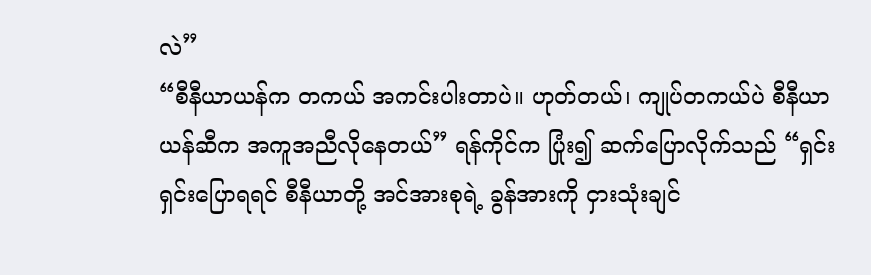လဲ”
“စီနီယာယန်က တကယ် အကင်းပါးတာပဲ။ ဟုတ်တယ်၊ ကျုပ်တကယ်ပဲ စီနီယာယန်ဆီက အကူအညီလိုနေတယ်” ရန်ကိုင်က ပြုံး၍ ဆက်ပြောလိုက်သည် “ရှင်းရှင်းပြောရရင် စီနီယာတို့ အင်အားစုရဲ့ ခွန်အားကို ငှားသုံးချင်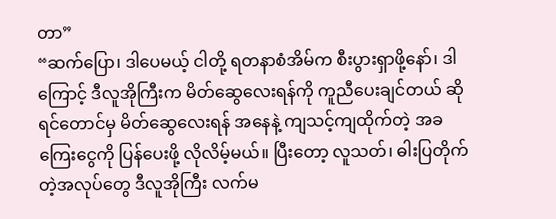တာ”
“ဆက်ပြော၊ ဒါပေမယ့် ငါတို့ ရတနာစံအိမ်က စီးပွားရှာဖို့နော်၊ ဒါကြောင့် ဒီလူအိုကြီးက မိတ်ဆွေလေးရန်ကို ကူညီပေးချင်တယ် ဆိုရင်တောင်မှ မိတ်ဆွေလေးရန် အနေနဲ့ ကျသင့်ကျထိုက်တဲ့ အခကြေးငွေကို ပြန်ပေးဖို့ လိုလိမ့်မယ်။ ပြီးတော့ လူသတ်၊ ဓါးပြတိုက်တဲ့အလုပ်တွေ ဒီလူအိုကြီး လက်မ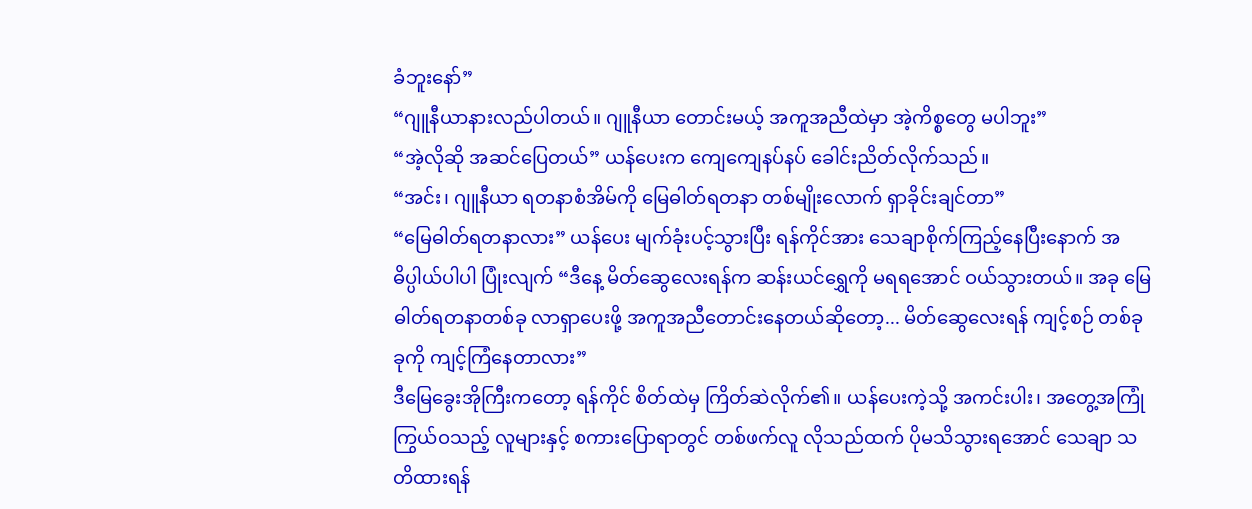ခံဘူးနော်”
“ဂျူနီယာနားလည်ပါတယ်။ ဂျူနီယာ တောင်းမယ့် အကူအညီထဲမှာ အဲ့ကိစ္စတွေ မပါဘူး”
“အဲ့လိုဆို အဆင်ပြေတယ်” ယန်ပေးက ကျေကျေနပ်နပ် ခေါင်းညိတ်လိုက်သည်။
“အင်း၊ ဂျူနီယာ ရတနာစံအိမ်ကို မြေဓါတ်ရတနာ တစ်မျိုးလောက် ရှာခိုင်းချင်တာ”
“မြေဓါတ်ရတနာလား” ယန်ပေး မျက်ခုံးပင့်သွားပြီး ရန်ကိုင်အား သေချာစိုက်ကြည့်နေပြီးနောက် အဓိပ္ပါယ်ပါပါ ပြုံးလျက် “ဒီနေ့ မိတ်ဆွေလေးရန်က ဆန်းယင်ရွှေကို မရရအောင် ဝယ်သွားတယ်။ အခု မြေဓါတ်ရတနာတစ်ခု လာရှာပေးဖို့ အကူအညီတောင်းနေတယ်ဆိုတော့... မိတ်ဆွေလေးရန် ကျင့်စဉ် တစ်ခုခုကို ကျင့်ကြံနေတာလား”
ဒီမြေခွေးအိုကြီးကတော့ ရန်ကိုင် စိတ်ထဲမှ ကြိတ်ဆဲလိုက်၏။ ယန်ပေးကဲ့သို့ အကင်းပါး၊ အတွေ့အကြုံကြွယ်ဝသည့် လူများနှင့် စကားပြောရာတွင် တစ်ဖက်လူ လိုသည်ထက် ပိုမသိသွားရအောင် သေချာ သတိထားရန်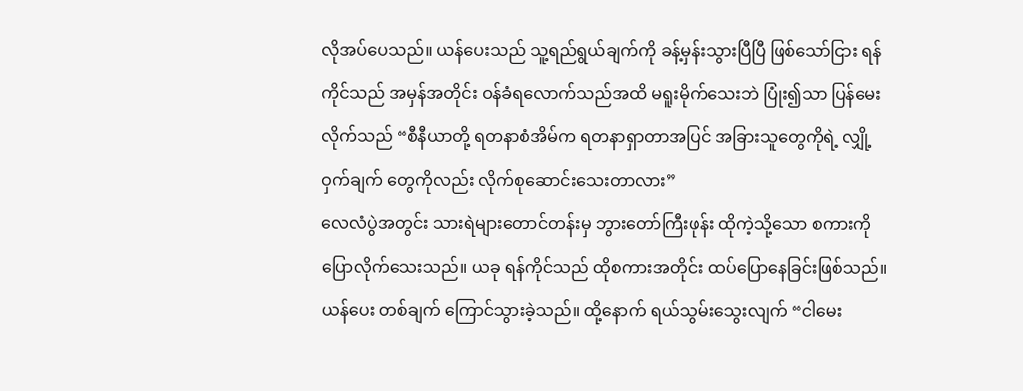လိုအပ်ပေသည်။ ယန်ပေးသည် သူ့ရည်ရွယ်ချက်ကို ခန့်မှန်းသွားပြီပြီ ဖြစ်သော်ငြား ရန်ကိုင်သည် အမှန်အတိုင်း ဝန်ခံရလောက်သည်အထိ မရူးမိုက်သေးဘဲ ပြုံး၍သာ ပြန်မေးလိုက်သည် “စီနီယာတို့ ရတနာစံအိမ်က ရတနာရှာတာအပြင် အခြားသူတွေကိုရဲ့ လျှို့ဝှက်ချက် တွေကိုလည်း လိုက်စုဆောင်းသေးတာလား”
လေလံပွဲအတွင်း သားရဲများတောင်တန်းမှ ဘွားတော်ကြီးဖုန်း ထိုကဲ့သို့သော စကားကို ပြောလိုက်သေးသည်။ ယခု ရန်ကိုင်သည် ထိုစကားအတိုင်း ထပ်ပြောနေခြင်းဖြစ်သည်။
ယန်ပေး တစ်ချက် ကြောင်သွားခဲ့သည်။ ထို့နောက် ရယ်သွမ်းသွေးလျက် “ငါမေး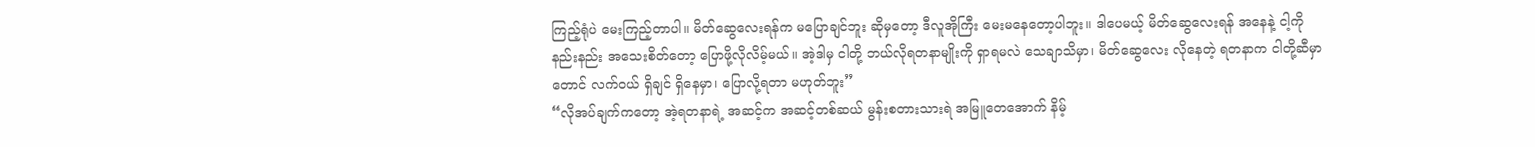ကြည့်ရုံပဲ မေးကြည့်တာပါ။ မိတ်ဆွေလေးရန်က မပြောချင်ဘူး ဆိုမှတော့ ဒီလူအိုကြီး မေးမနေတော့ပါဘူး။ ဒါပေမယ့် မိတ်ဆွေလေးရန် အနေနဲ့ ငါ့ကို နည်းနည်း အသေးစိတ်တော့ ပြောဖို့လိုလိမ့်မယ်။ အဲ့ဒါမှ ငါတို့ ဘယ်လိုရတနာမျိုးကို ရှာရမလဲ သေချာသိမှာ၊ မိတ်ဆွေလေး လိုနေတဲ့ ရတနာက ငါတို့ဆီမှာတောင် လက်ဝယ် ရှိချင် ရှိနေမှာ၊ ပြောလို့ရတာ မဟုတ်ဘူး”
“လိုအပ်ချက်ကတော့ အဲ့ရတနာရဲ့ အဆင့်က အဆင့်တစ်ဆယ် မွန်းစတားသားရဲ အမြူတေအောက် နိမ့်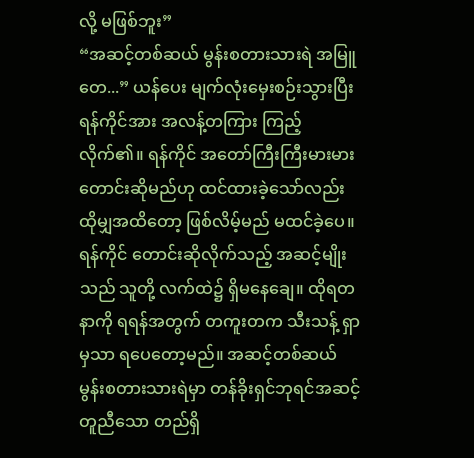လို့ မဖြစ်ဘူး”
“အဆင့်တစ်ဆယ် မွန်းစတားသားရဲ အမြူတေ...” ယန်ပေး မျက်လုံးမှေးစဉ်းသွားပြီး ရန်ကိုင်အား အလန့်တကြား ကြည့်လိုက်၏။ ရန်ကိုင် အတော်ကြီးကြီးမားမား တောင်းဆိုမည်ဟု ထင်ထားခဲ့သော်လည်း ထိုမျှအထိတော့ ဖြစ်လိမ့်မည် မထင်ခဲ့ပေ။ ရန်ကိုင် တောင်းဆိုလိုက်သည့် အဆင့်မျိုးသည် သူတို့ လက်ထဲ၌ ရှိမနေချေ။ ထိုရတနာကို ရရန်အတွက် တကူးတက သီးသန့် ရှာမှသာ ရပေတော့မည်။ အဆင့်တစ်ဆယ် မွန်းစတားသားရဲမှာ တန်ခိုးရှင်ဘုရင်အဆင့် တူညီသော တည်ရှိ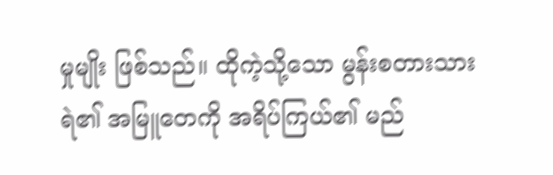မှုမျိုး ဖြစ်သည်။ ထိုကဲ့သို့သော မွန်းစတားသားရဲ၏ အမြူတေကို အရိပ်ကြယ်၏ မည်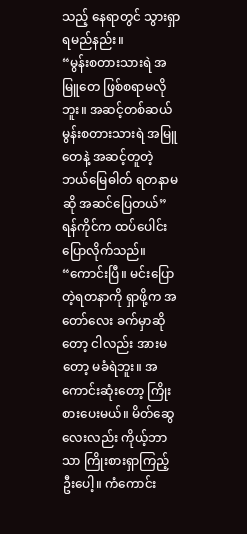သည့် နေရာတွင် သွားရှာရမည်နည်း။
“မွန်းစတားသားရဲ အမြူတေ ဖြစ်စရာမလိုဘူး။ အဆင့်တစ်ဆယ် မွန်းစတားသားရဲ အမြူတေနဲ့ အဆင့်တူတဲ့ ဘယ်မြေဓါတ် ရတနာမဆို အဆင်ပြေတယ်” ရန်ကိုင်က ထပ်ပေါင်းပြောလိုက်သည်။
“ကောင်းပြီ။ မင်းပြောတဲ့ရတနာကို ရှာဖို့က အတော်လေး ခက်မှာဆိုတော့ ငါလည်း အားမတော့ မခံရဲဘူး။ အကောင်းဆုံးတော့ ကြိုးစားပေးမယ်။ မိတ်ဆွေလေးလည်း ကိုယ့်ဘာသာ ကြိုးစားရှာကြည့်ဦးပေါ့။ ကံကောင်း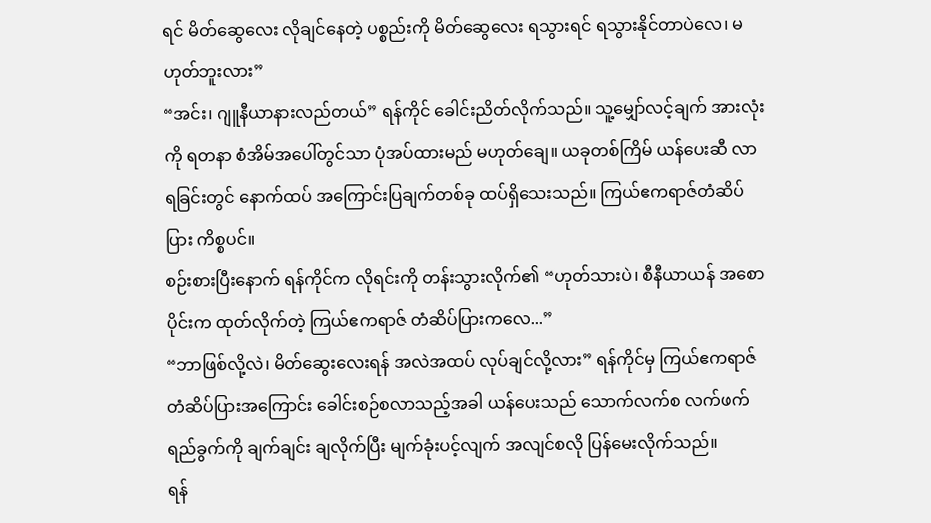ရင် မိတ်ဆွေလေး လိုချင်နေတဲ့ ပစ္စည်းကို မိတ်ဆွေလေး ရသွားရင် ရသွားနိုင်တာပဲလေ၊ မဟုတ်ဘူးလား”
“အင်း၊ ဂျူနီယာနားလည်တယ်” ရန်ကိုင် ခေါင်းညိတ်လိုက်သည်။ သူ့မျှော်လင့်ချက် အားလုံးကို ရတနာ စံအိမ်အပေါ်တွင်သာ ပုံအပ်ထားမည် မဟုတ်ချေ။ ယခုတစ်ကြိမ် ယန်ပေးဆီ လာရခြင်းတွင် နောက်ထပ် အကြောင်းပြချက်တစ်ခု ထပ်ရှိသေးသည်။ ကြယ်ဧကရာဇ်တံဆိပ်ပြား ကိစ္စပင်။
စဉ်းစားပြီးနောက် ရန်ကိုင်က လိုရင်းကို တန်းသွားလိုက်၏ “ဟုတ်သားပဲ၊ စီနီယာယန် အစောပိုင်းက ထုတ်လိုက်တဲ့ ကြယ်ဧကရာဇ် တံဆိပ်ပြားကလေ...”
“ဘာဖြစ်လို့လဲ၊ မိတ်ဆွေးလေးရန် အလဲအထပ် လုပ်ချင်လို့လား” ရန်ကိုင်မှ ကြယ်ဧကရာဇ်တံဆိပ်ပြားအကြောင်း ခေါင်းစဉ်စလာသည့်အခါ ယန်ပေးသည် သောက်လက်စ လက်ဖက်ရည်ခွက်ကို ချက်ချင်း ချလိုက်ပြီး မျက်ခုံးပင့်လျက် အလျင်စလို ပြန်မေးလိုက်သည်။
ရန်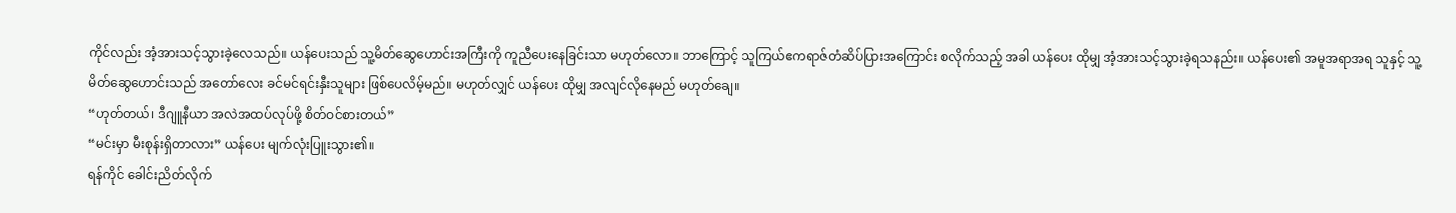ကိုင်လည်း အံ့အားသင့်သွားခဲ့လေသည်။ ယန်ပေးသည် သူ့မိတ်ဆွေဟောင်းအကြီးကို ကူညီပေးနေခြင်းသာ မဟုတ်လော။ ဘာကြောင့် သူကြယ်ဧကရာဇ်တံဆိပ်ပြားအကြောင်း စလိုက်သည့် အခါ ယန်ပေး ထိုမျှ အံ့အားသင့်သွားခဲ့ရသနည်း။ ယန်ပေး၏ အမူအရာအရ သူနှင့် သူ့မိတ်ဆွေဟောင်းသည် အတော်လေး ခင်မင်ရင်းနှီးသူများ ဖြစ်ပေလိမ့်မည်။ မဟုတ်လျှင် ယန်ပေး ထိုမျှ အလျင်လိုနေမည် မဟုတ်ချေ။
“ဟုတ်တယ်၊ ဒီဂျူနီယာ အလဲအထပ်လုပ်ဖို့ စိတ်ဝင်စားတယ်”
“မင်းမှာ မီးစုန်းရှိတာလား” ယန်ပေး မျက်လုံးပြူးသွား၏။
ရန်ကိုင် ခေါင်းညိတ်လိုက်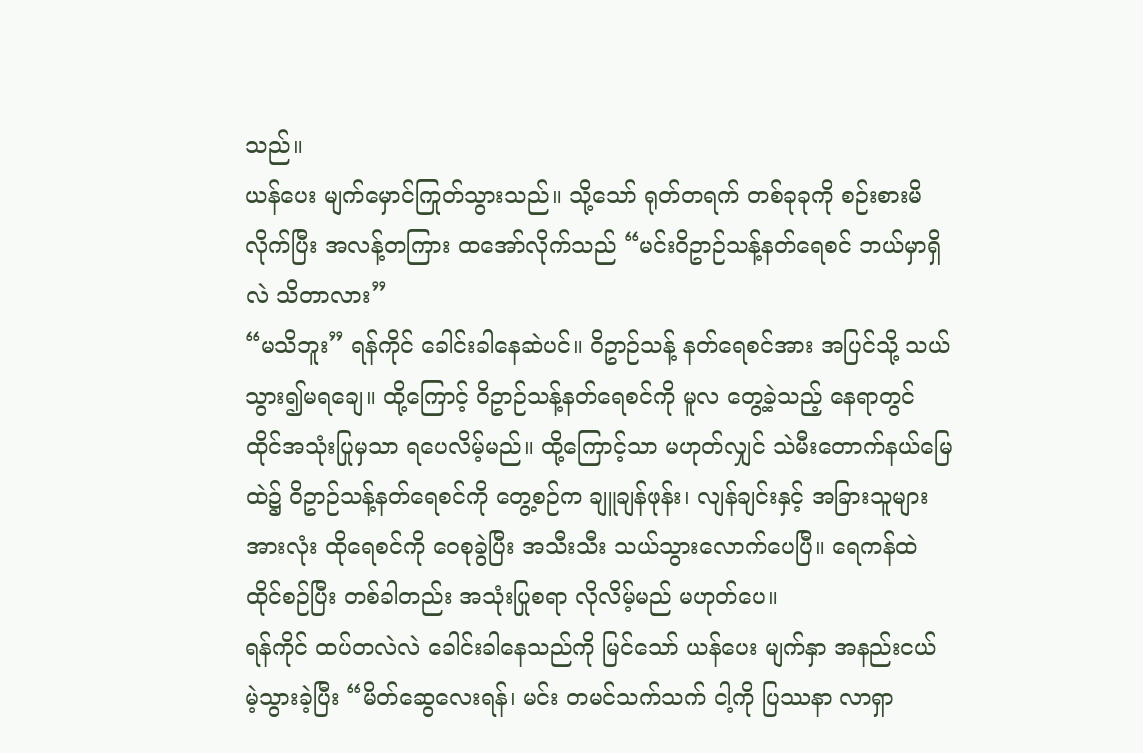သည်။
ယန်ပေး မျက်မှောင်ကြုတ်သွားသည်။ သို့သော် ရုတ်တရက် တစ်ခုခုကို စဉ်းစားမိလိုက်ပြီး အလန့်တကြား ထအော်လိုက်သည် “မင်းဝိဥာဉ်သန့်နတ်ရေစင် ဘယ်မှာရှိလဲ သိတာလား”
“မသိဘူး” ရန်ကိုင် ခေါင်းခါနေဆဲပင်။ ဝိဥာဉ်သန့် နတ်ရေစင်အား အပြင်သို့ သယ်သွား၍မရချေ။ ထို့ကြောင့် ဝိဥာဉ်သန့်နတ်ရေစင်ကို မူလ တွေ့ခဲ့သည့် နေရာတွင် ထိုင်အသုံးပြုမှသာ ရပေလိမ့်မည်။ ထို့ကြောင့်သာ မဟုတ်လျှင် သဲမီးတောက်နယ်မြေထဲ၌ ဝိဥာဉ်သန့်နတ်ရေစင်ကို တွေ့စဉ်က ချူချန်ဖုန်း၊ လျန်ချင်းနှင့် အခြားသူများအားလုံး ထိုရေစင်ကို ဝေစုခွဲပြီး အသီးသီး သယ်သွားလောက်ပေပြီ။ ရေကန်ထဲ ထိုင်စဉ်ပြီး တစ်ခါတည်း အသုံးပြုစရာ လိုလိမ့်မည် မဟုတ်ပေ။
ရန်ကိုင် ထပ်တလဲလဲ ခေါင်းခါနေသည်ကို မြင်သော် ယန်ပေး မျက်နှာ အနည်းငယ် မဲ့သွားခဲ့ပြီး “မိတ်ဆွေလေးရန်၊ မင်း တမင်သက်သက် ငါ့ကို ပြဿနာ လာရှာ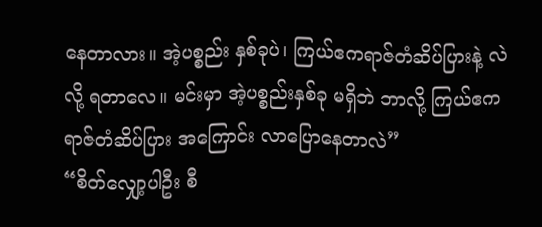နေတာလား။ အဲ့ပစ္စည်း နှစ်ခုပဲ၊ ကြယ်ဧကရာဇ်တံဆိပ်ပြားနဲ့ လဲလို့ ရတာလေ။ မင်းမှာ အဲ့ပစ္စည်းနှစ်ခု မရှိဘဲ ဘာလို့ ကြယ်ဧကရာဇ်တံဆိပ်ပြား အကြောင်း လာပြောနေတာလဲ”
“စိတ်လျှော့ပါဦး စီ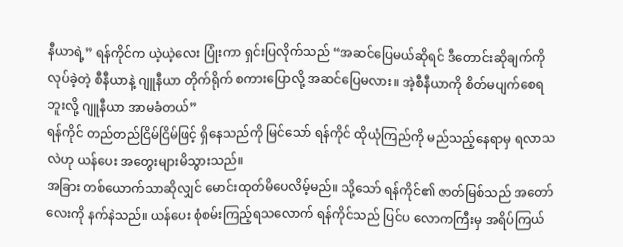နီယာရဲ့” ရန်ကိုင်က ယဲ့ယဲ့လေး ပြုံးကာ ရှင်းပြလိုက်သည် “အဆင်ပြေမယ်ဆိုရင် ဒီတောင်းဆိုချက်ကို လုပ်ခဲ့တဲ့ စီနီယာနဲ့ ဂျူနီယာ တိုက်ရိုက် စကားပြောလို့ အဆင်ပြေမလား။ အဲ့စီနီယာကို စိတ်မပျက်စေရဘူးလို့ ဂျူနီယာ အာမခံတယ်”
ရန်ကိုင် တည်တည်ငြိမ်ငြိမ်ဖြင့် ရှိနေသည်ကို မြင်သော် ရန်ကိုင် ထိုယုံကြည်ကို မည်သည့်နေရာမှ ရလာသလဲဟု ယန်ပေး အတွေးများမိသွားသည်။
အခြား တစ်ယောက်သာဆိုလျှင် မောင်းထုတ်မိပေလိမ့်မည်။ သို့သော် ရန်ကိုင်၏ ဇာတ်မြစ်သည် အတော်လေးကို နက်နဲသည်။ ယန်ပေး စုံစမ်းကြည့်ရသလောက် ရန်ကိုင်သည် ပြင်ပ လောကကြီးမှ အရိပ်ကြယ်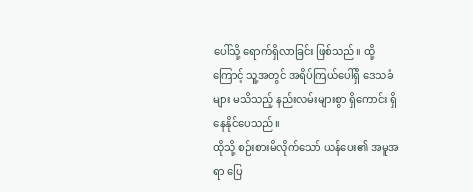ပေါ်သို့ ရောက်ရှိလာခြင်း ဖြစ်သည်။ ထို့ကြောင့် သူ့အတွင် အရိပ်ကြယ်ပေါ်ရှိ ဒေသခံများ မသိသည့် နည်းလမ်းများစွာ ရှိကောင်း ရှိနေနိုင်ပေသည်။
ထိုသို့ စဉ်းစားမိလိုက်သော် ယန်ပေး၏ အမူအရာ ပြေ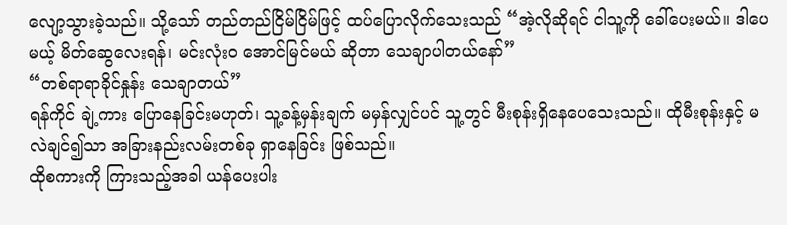လျော့သွားခဲ့သည်။ သို့သော် တည်တည်ငြိမ်ငြိမ်ဖြင့် ထပ်ပြောလိုက်သေးသည် “အဲ့လိုဆိုရင် ငါသူ့ကို ခေါ်ပေးမယ်။ ဒါပေမယ့် မိတ်ဆွေလေးရန်၊ မင်းလုံးဝ အောင်မြင်မယ် ဆိုတာ သေချာပါတယ်နော်”
“တစ်ရာရာခိုင်နှုန်း သေချာတယ်”
ရန်ကိုင် ချဲ့ကား ပြောနေခြင်းမဟုတ်၊ သူ့ခန့်မှန်းချက် မမှန်လျှင်ပင် သူ့တွင် မီးစုန်းရှိနေပေသေးသည်။ ထိုမီးစုန်းနှင့် မလဲချင်၍သာ အခြားနည်းလမ်းတစ်ခု ရှာနေခြင်း ဖြစ်သည်။
ထိုစကားကို ကြားသည့်အခါ ယန်ပေးပါး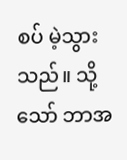စပ် မဲ့သွားသည်။ သို့သော် ဘာအ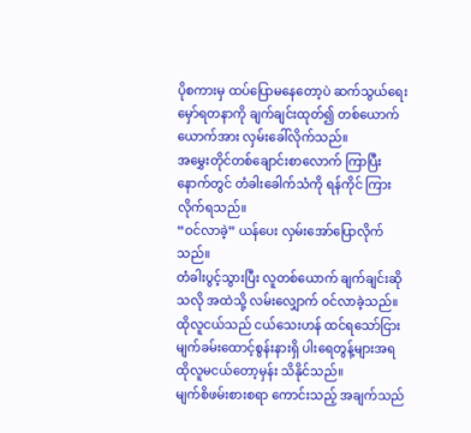ပိုစကားမှ ထပ်ပြောမနေတော့ပဲ ဆက်သွယ်ရေး မှော်ရတနာကို ချက်ချင်းထုတ်၍ တစ်ယောက်ယောက်အား လှမ်းခေါ်လိုက်သည်။
အမွှေးတိုင်တစ်ချောင်းစာလောက် ကြာပြီးနောက်တွင် တံခါးခေါက်သံကို ရန်ကိုင် ကြားလိုက်ရသည်။
“ဝင်လာခဲ့” ယန်ပေး လှမ်းအော်ပြောလိုက်သည်။
တံခါးပွင့်သွားပြီး လူတစ်ယောက် ချက်ချင်းဆိုသလို အထဲသို့ လမ်းလျှောက် ဝင်လာခဲ့သည်။ ထိုလူငယ်သည် ငယ်သေးဟန် ထင်ရသော်ငြား မျက်ခမ်းထောင့်စွန်းနားရှိ ပါးရေတွန့်များအရ ထိုလူမငယ်တော့မှန်း သိနိုင်သည်။
မျက်စိဖမ်းစားစရာ ကောင်းသည့် အချက်သည်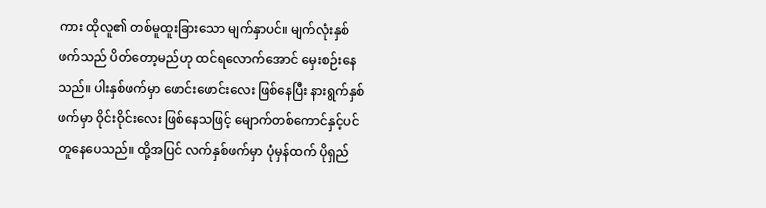ကား ထိုလူ၏ တစ်မူထူးခြားသော မျက်နှာပင်။ မျက်လုံးနှစ်ဖက်သည် ပိတ်တော့မည်ဟု ထင်ရလောက်အောင် မှေးစဉ်းနေသည်။ ပါးနှစ်ဖက်မှာ ဖောင်းဖောင်းလေး ဖြစ်နေပြီး နားရွက်နှစ်ဖက်မှာ ဝိုင်းဝိုင်းလေး ဖြစ်နေသဖြင့် မျောက်တစ်ကောင်နှင့်ပင် တူနေပေသည်။ ထို့အပြင် လက်နှစ်ဖက်မှာ ပုံမှန်ထက် ပိုရှည်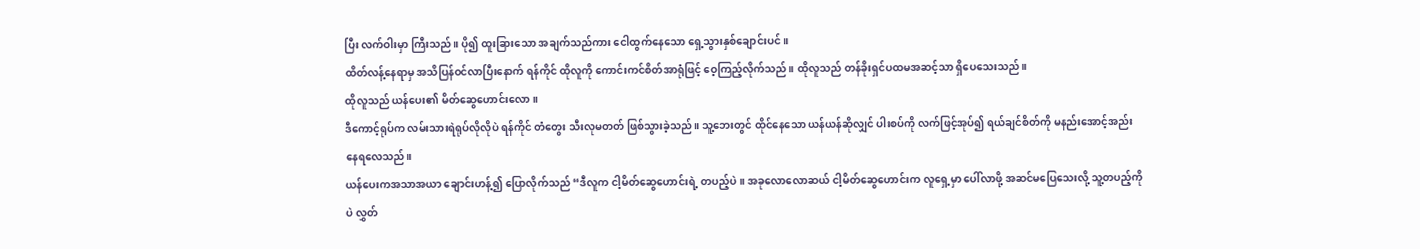ပြီး လက်ဝါးမှာ ကြီးသည်။ ပို၍ ထူးခြားသော အချက်သည်ကား ငေါထွက်နေသော ရှေ့သွားနှစ်ချောင်းပင်။
ထိတ်လန့်နေရာမှ အသိပြန်ဝင်လာပြီးနောက် ရန်ကိုင် ထိုလူကို ကောင်းကင်စိတ်အာရုံဖြင့် ဝေ့ကြည့်လိုက်သည်။ ထိုလူသည် တန်ခိုးရှင်ပထမအဆင့်သာ ရှိပေသေးသည်။
ထိုလူသည် ယန်ပေး၏ မိတ်ဆွေဟောင်းလော။
ဒီကောင့်ရုပ်က လမ်းသားရဲရုပ်လိုလိုပဲ ရန်ကိုင် တံတွေး သီးလုမတတ် ဖြစ်သွားခဲ့သည်။ သူ့ဘေးတွင် ထိုင်နေသော ယန်ယန်ဆိုလျှင် ပါးစပ်ကို လက်ဖြင့်အုပ်၍ ရယ်ချင်စိတ်ကို မနည်းအောင့်အည်းနေရလေသည်။
ယန်ပေးကအသာအယာ ချောင်းဟန့်၍ ပြောလိုက်သည် “ဒီလူက ငါ့မိတ်ဆွေဟောင်းရဲ့ တပည့်ပဲ။ အခုလောလောဆယ် ငါ့မိတ်ဆွေဟောင်းက လူရှေ့မှာ ပေါ်လာဖို့ အဆင်မပြေသေးလို့ သူ့တပည့်ကိုပဲ လွှတ်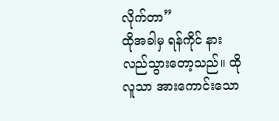လိုက်တာ”
ထိုအခါမှ ရန်ကိုင် နားလည်သွားတော့သည်။ ထိုလူသာ အားကောင်းသော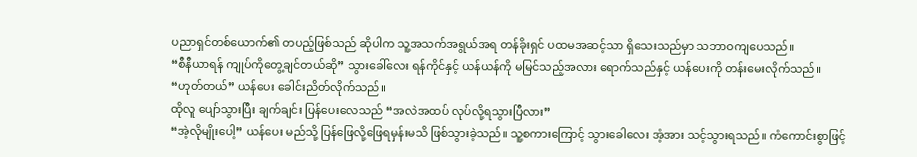ပညာရှင်တစ်ယောက်၏ တပည့်ဖြစ်သည် ဆိုပါက သူ့အသက်အရွယ်အရ တန်ခိုးရှင် ပထမအဆင့်သာ ရှိသေးသည်မှာ သဘာဝကျပေသည်။
“စီနီယာရန် ကျုပ်ကိုတွေ့ချင်တယ်ဆို” သွားခေါ်လေး ရန်ကိုင်နှင့် ယန်ယန်ကို မမြင်သည့်အလား ရောက်သည်နှင့် ယန်ပေးကို တန်းမေးလိုက်သည်။
“ဟုတ်တယ်” ယန်ပေး ခေါင်းညိတ်လိုက်သည်။
ထိုလူ ပျော်သွားပြီး ချက်ချင်း ပြန်ပေးလေသည် “အလဲအထပ် လုပ်လို့ရသွားပြီလား”
“အဲ့လိုမျိုးပေါ့” ယန်ပေး မည်သို့ ပြန်ဖြေလို့ဖြေရမှန်းမသိ ဖြစ်သွားခဲ့သည်။ သူ့စကားကြောင့် သွားခေါလေး အံ့အား သင့်သွားရသည်။ ကံကောင်းစွာဖြင့်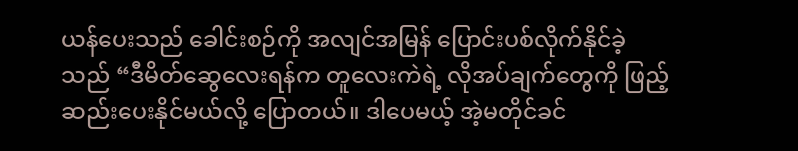ယန်ပေးသည် ခေါင်းစဉ်ကို အလျင်အမြန် ပြောင်းပစ်လိုက်နိုင်ခဲ့သည် “ဒီမိတ်ဆွေလေးရန်က တူလေးကဲရဲ့ လိုအပ်ချက်တွေကို ဖြည့်ဆည်းပေးနိုင်မယ်လို့ ပြောတယ်။ ဒါပေမယ့် အဲ့မတိုင်ခင်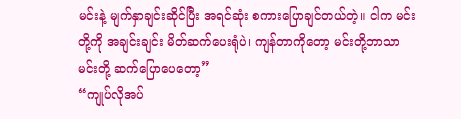မင်းနဲ့ မျက်နှာချင်းဆိုင်ပြီး အရင်ဆုံး စကားပြောချင်တယ်တဲ့။ ငါက မင်းတို့ကို အချင်းချင်း မိတ်ဆက်ပေးရုံပဲ၊ ကျန်တာကိုတော့ မင်းတို့ဘာသာ မင်းတို့ ဆက်ပြောပေတော့”
“ကျုပ်လိုအပ်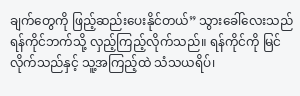ချက်တွေကို ဖြည့်ဆည်းပေးနိုင်တယ်” သွားခေါ်လေးသည် ရန်ကိုင်ဘက်သို့ လှည့်ကြည့်လိုက်သည်။ ရန်ကိုင်ကို မြင်လိုက်သည်နှင့် သူ့အကြည့်ထဲ သံသယရိပ်၊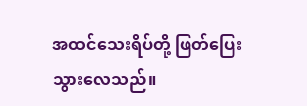အထင်သေးရိပ်တို့ ဖြတ်ပြေးသွားလေသည်။